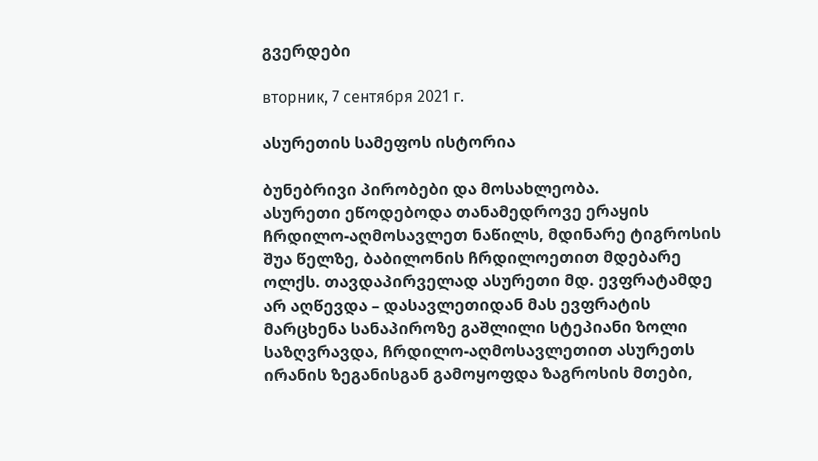გვერდები

вторник, 7 сентября 2021 г.

ასურეთის სამეფოს ისტორია

ბუნებრივი პირობები და მოსახლეობა.
ასურეთი ეწოდებოდა თანამედროვე ერაყის ჩრდილო-აღმოსავლეთ ნაწილს, მდინარე ტიგროსის შუა წელზე, ბაბილონის ჩრდილოეთით მდებარე ოლქს. თავდაპირველად ასურეთი მდ. ევფრატამდე არ აღწევდა – დასავლეთიდან მას ევფრატის მარცხენა სანაპიროზე გაშლილი სტეპიანი ზოლი საზღვრავდა, ჩრდილო-აღმოსავლეთით ასურეთს ირანის ზეგანისგან გამოყოფდა ზაგროსის მთები,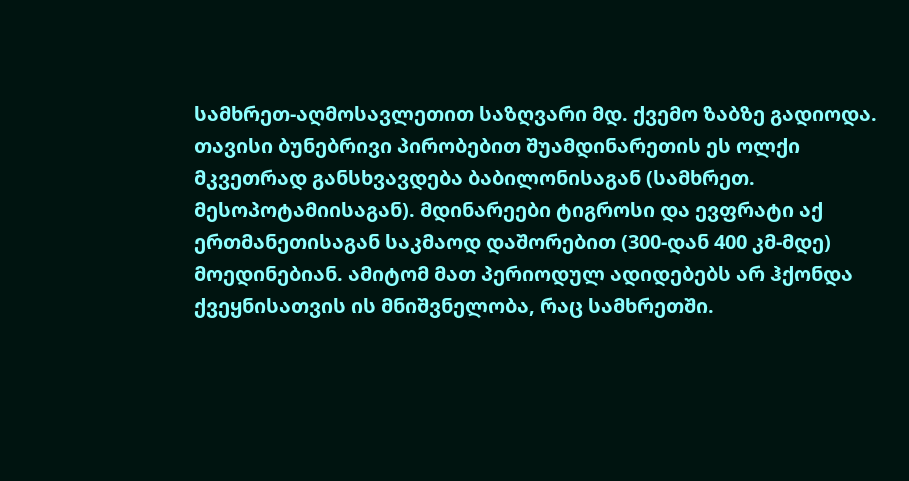სამხრეთ-აღმოსავლეთით საზღვარი მდ. ქვემო ზაბზე გადიოდა.
თავისი ბუნებრივი პირობებით შუამდინარეთის ეს ოლქი მკვეთრად განსხვავდება ბაბილონისაგან (სამხრეთ. მესოპოტამიისაგან). მდინარეები ტიგროსი და ევფრატი აქ ერთმანეთისაგან საკმაოდ დაშორებით (300-დან 400 კმ-მდე) მოედინებიან. ამიტომ მათ პერიოდულ ადიდებებს არ ჰქონდა ქვეყნისათვის ის მნიშვნელობა, რაც სამხრეთში.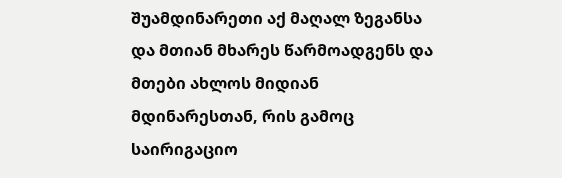შუამდინარეთი აქ მაღალ ზეგანსა და მთიან მხარეს წარმოადგენს და მთები ახლოს მიდიან მდინარესთან, რის გამოც საირიგაციო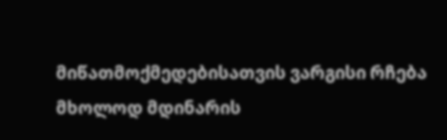მიწათმოქმედებისათვის ვარგისი რჩება მხოლოდ მდინარის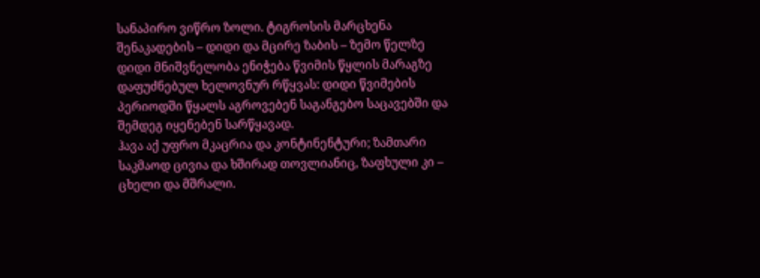სანაპირო ვიწრო ზოლი. ტიგროსის მარცხენა შენაკადების – დიდი და მცირე ზაბის – ზემო წელზე დიდი მნიშვნელობა ენიჭება წვიმის წყლის მარაგზე დაფუძნებულ ხელოვნურ რწყვას: დიდი წვიმების პერიოდში წყალს აგროვებენ საგანგებო საცავებში და შემდეგ იყენებენ სარწყავად.
ჰავა აქ უფრო მკაცრია და კონტინენტური; ზამთარი საკმაოდ ცივია და ხშირად თოვლიანიც, ზაფხული კი – ცხელი და მშრალი.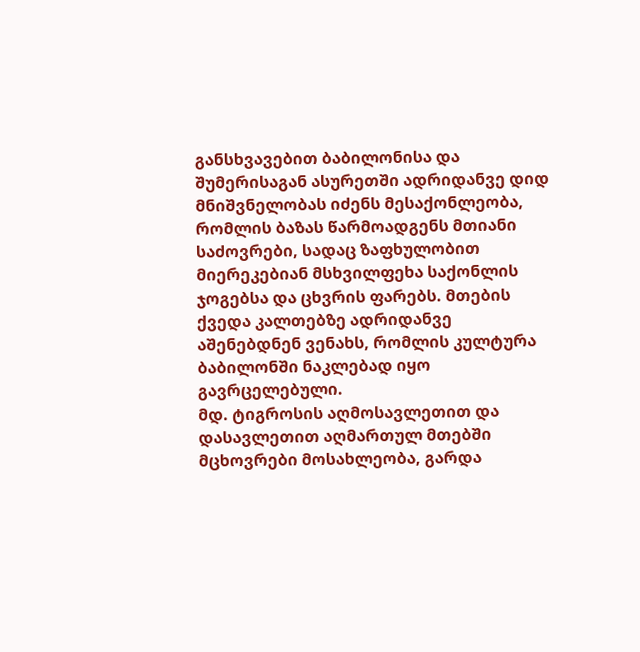განსხვავებით ბაბილონისა და შუმერისაგან ასურეთში ადრიდანვე დიდ მნიშვნელობას იძენს მესაქონლეობა, რომლის ბაზას წარმოადგენს მთიანი საძოვრები, სადაც ზაფხულობით მიერეკებიან მსხვილფეხა საქონლის ჯოგებსა და ცხვრის ფარებს. მთების ქვედა კალთებზე ადრიდანვე აშენებდნენ ვენახს, რომლის კულტურა ბაბილონში ნაკლებად იყო გავრცელებული.
მდ. ტიგროსის აღმოსავლეთით და დასავლეთით აღმართულ მთებში მცხოვრები მოსახლეობა, გარდა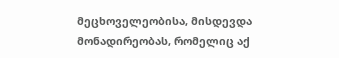მეცხოველეობისა, მისდევდა მონადირეობას, რომელიც აქ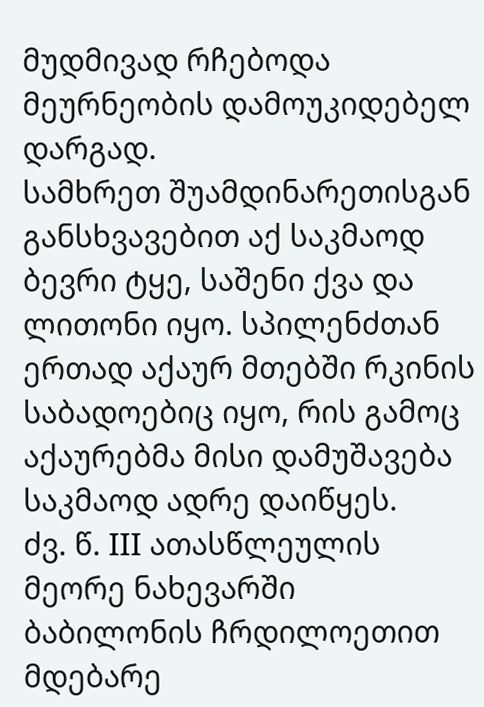მუდმივად რჩებოდა მეურნეობის დამოუკიდებელ დარგად.
სამხრეთ შუამდინარეთისგან განსხვავებით აქ საკმაოდ ბევრი ტყე, საშენი ქვა და ლითონი იყო. სპილენძთან ერთად აქაურ მთებში რკინის საბადოებიც იყო, რის გამოც აქაურებმა მისი დამუშავება საკმაოდ ადრე დაიწყეს.
ძვ. წ. III ათასწლეულის მეორე ნახევარში ბაბილონის ჩრდილოეთით მდებარე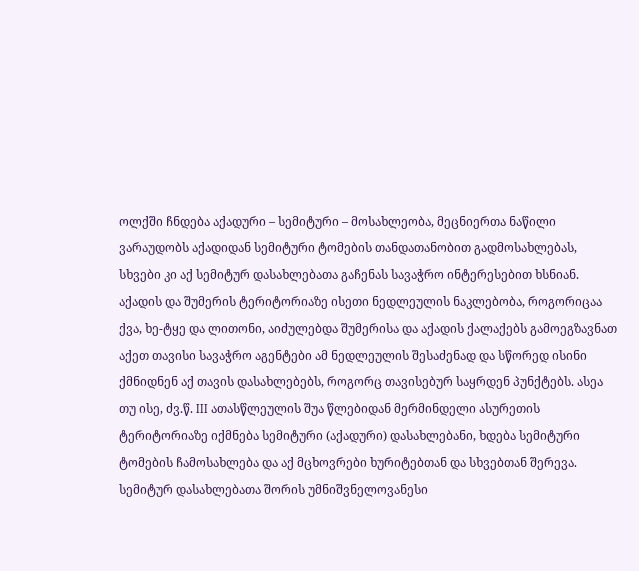ოლქში ჩნდება აქადური – სემიტური – მოსახლეობა, მეცნიერთა ნაწილი ვარაუდობს აქადიდან სემიტური ტომების თანდათანობით გადმოსახლებას, სხვები კი აქ სემიტურ დასახლებათა გაჩენას სავაჭრო ინტერესებით ხსნიან. აქადის და შუმერის ტერიტორიაზე ისეთი ნედლეულის ნაკლებობა, როგორიცაა ქვა, ხე-ტყე და ლითონი, აიძულებდა შუმერისა და აქადის ქალაქებს გამოეგზავნათ აქეთ თავისი სავაჭრო აგენტები ამ ნედლეულის შესაძენად და სწორედ ისინი ქმნიდნენ აქ თავის დასახლებებს, როგორც თავისებურ საყრდენ პუნქტებს. ასეა თუ ისე, ძვ.წ. III ათასწლეულის შუა წლებიდან მერმინდელი ასურეთის ტერიტორიაზე იქმნება სემიტური (აქადური) დასახლებანი, ხდება სემიტური ტომების ჩამოსახლება და აქ მცხოვრები ხურიტებთან და სხვებთან შერევა.
სემიტურ დასახლებათა შორის უმნიშვნელოვანესი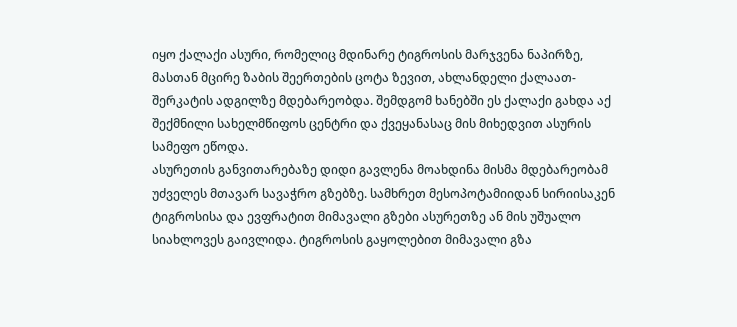იყო ქალაქი ასური, რომელიც მდინარე ტიგროსის მარჯვენა ნაპირზე, მასთან მცირე ზაბის შეერთების ცოტა ზევით, ახლანდელი ქალაათ-შერკატის ადგილზე მდებარეობდა. შემდგომ ხანებში ეს ქალაქი გახდა აქ შექმნილი სახელმწიფოს ცენტრი და ქვეყანასაც მის მიხედვით ასურის სამეფო ეწოდა.
ასურეთის განვითარებაზე დიდი გავლენა მოახდინა მისმა მდებარეობამ უძველეს მთავარ სავაჭრო გზებზე. სამხრეთ მესოპოტამიიდან სირიისაკენ ტიგროსისა და ევფრატით მიმავალი გზები ასურეთზე ან მის უშუალო სიახლოვეს გაივლიდა. ტიგროსის გაყოლებით მიმავალი გზა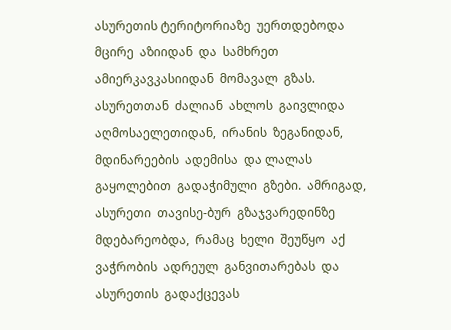ასურეთის ტერიტორიაზე  უერთდებოდა  მცირე  აზიიდან  და  სამხრეთ ამიერკავკასიიდან  მომავალ  გზას.  ასურეთთან  ძალიან  ახლოს  გაივლიდა  აღმოსაელეთიდან,  ირანის  ზეგანიდან,  მდინარეების  ადემისა  და ლალას  გაყოლებით  გადაჭიმული  გზები.  ამრიგად,  ასურეთი  თავისე-ბურ  გზაჯვარედინზე  მდებარეობდა,  რამაც  ხელი  შეუწყო  აქ  ვაჭრობის  ადრეულ  განვითარებას  და  ასურეთის  გადაქცევას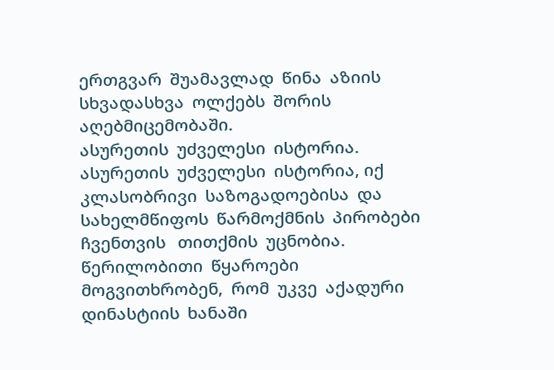ერთგვარ  შუამავლად  წინა  აზიის  სხვადასხვა  ოლქებს  შორის  აღებმიცემობაში.
ასურეთის  უძველესი  ისტორია.
ასურეთის  უძველესი  ისტორია, იქ კლასობრივი  საზოგადოებისა  და სახელმწიფოს  წარმოქმნის  პირობები   ჩვენთვის   თითქმის  უცნობია.  წერილობითი  წყაროები  მოგვითხრობენ,  რომ  უკვე  აქადური  დინასტიის  ხანაში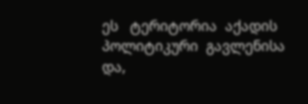ეს   ტერიტორია  აქადის  პოლიტიკური  გავლენისა  და,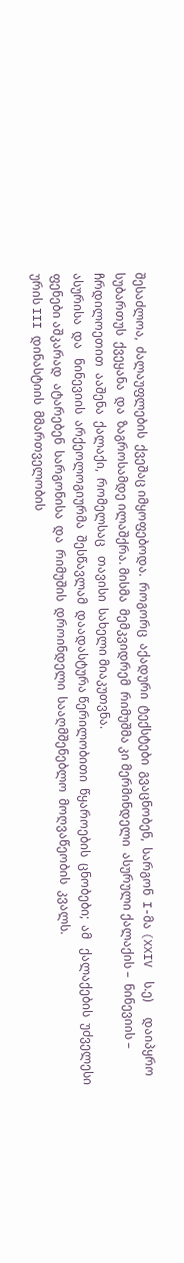შესაძლოა,  ძალაუფლების  ქვეშაც იმყოფებოდა.  როგორც  აქადური  ტექსტები  გვაცნობენ,  სარგონ  I-მა (XXIV  ს.ე)     დაიპყრო  სუბართუს  ქვეყანა  და  ზაგროსამდე ილაშქრა. მისმა  მემკვიდრემ  რიმუშმა კი მერმინდელი  ასურული ქალაქის –  ნინევიის –  ჩრდილოეთით  ააშენა  ქალაქი,  რომელსაც   თავისი  სახელი მიაკუთვნა.
ასურისა  და   ნინევიის  არქეოლოგიურმა  შესწავლამ  დაადასტურა წერილობითი  წყაროების  ცნობები;  ამ   ქალაქების  უძველესი  ფენები აშკარად  ატარებენ  სარგონისა  და  რიმუშის  დროინდელი  სააღმშენებლო  მოღვაწეობის  კვალს.
ურის III დინასტიის  მმართველობის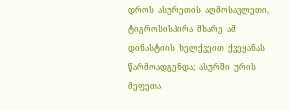დროს  ასურეთის  აღმოსავლეთი,  ტიგროსისპირა  მხარე  ამ   დინასტიის  ხელქვეით  ქვეყანას  წარმოადგენდა;  ასურში  ურის  მეფეთა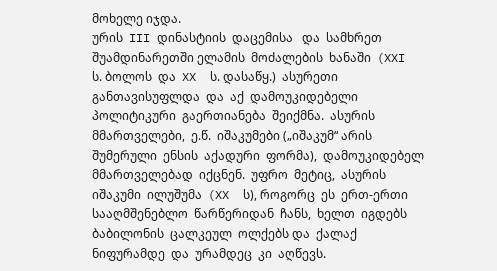მოხელე იჯდა.
ურის  III დინასტიის  დაცემისა   და  სამხრეთ   შუამდინარეთში ელამის  მოძალების  ხანაში  (XXI  ს. ბოლოს  და  XX  ს. დასაწყ.)  ასურეთი  განთავისუფლდა  და  აქ  დამოუკიდებელი  პოლიტიკური  გაერთიანება  შეიქმნა.  ასურის  მმართველები,  ე.წ.  იშაკუმები („იშაკუმ“ არის  შუმერული  ენსის  აქადური  ფორმა),  დამოუკიდებელ  მმართველებად  იქცნენ.  უფრო  მეტიც,  ასურის  იშაკუმი  ილუშუმა  (XX  ს), როგორც  ეს  ერთ-ერთი  სააღმშენებლო  წარწერიდან  ჩანს,  ხელთ  იგდებს  ბაბილონის  ცალკეულ  ოლქებს და  ქალაქ ნიფურამდე  და  ურამდეც  კი  აღწევს.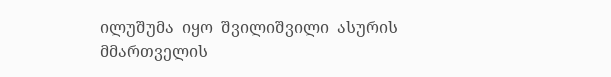ილუშუმა  იყო  შვილიშვილი  ასურის  მმართველის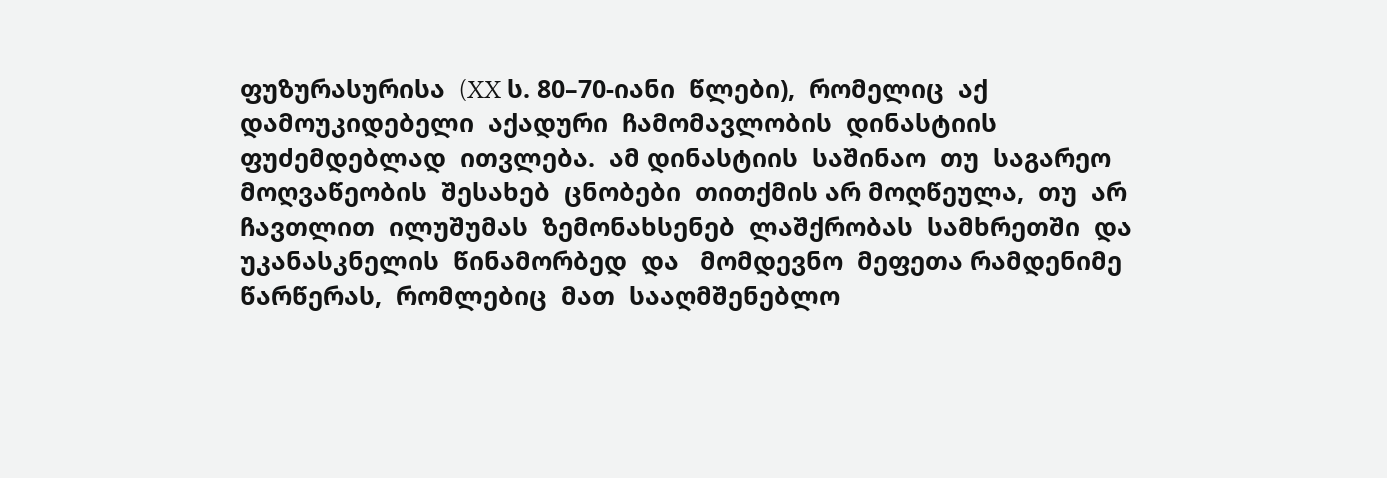ფუზურასურისა  (XX ს. 80–70-იანი  წლები),  რომელიც  აქ  დამოუკიდებელი  აქადური  ჩამომავლობის  დინასტიის  ფუძემდებლად  ითვლება.  ამ დინასტიის  საშინაო  თუ  საგარეო  მოღვაწეობის  შესახებ  ცნობები  თითქმის არ მოღწეულა,  თუ  არ  ჩავთლით  ილუშუმას  ზემონახსენებ  ლაშქრობას  სამხრეთში  და  უკანასკნელის  წინამორბედ  და   მომდევნო  მეფეთა რამდენიმე  წარწერას,  რომლებიც  მათ  სააღმშენებლო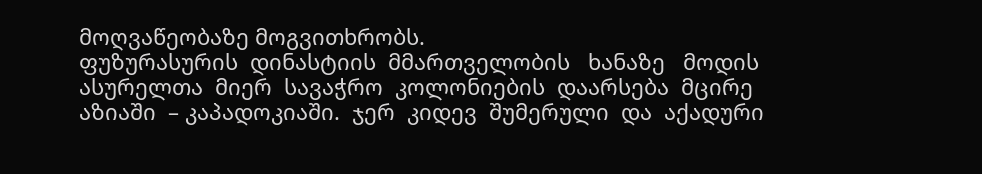მოღვაწეობაზე მოგვითხრობს.
ფუზურასურის  დინასტიის  მმართველობის   ხანაზე   მოდის  ასურელთა  მიერ  სავაჭრო  კოლონიების  დაარსება  მცირე აზიაში  – კაპადოკიაში.  ჯერ  კიდევ  შუმერული  და  აქადური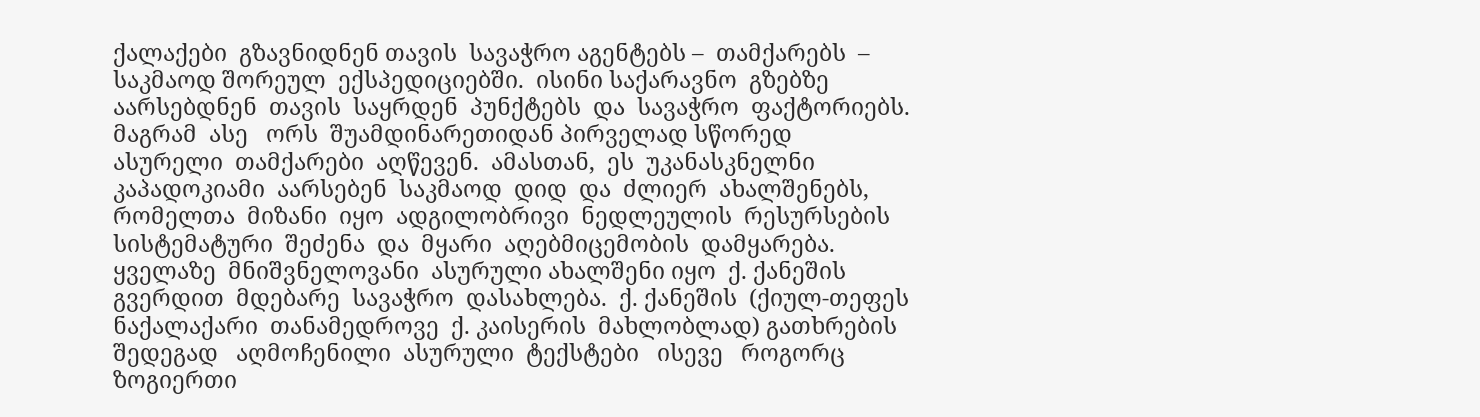ქალაქები  გზავნიდნენ თავის  სავაჭრო აგენტებს –  თამქარებს  –  საკმაოდ შორეულ  ექსპედიციებში.  ისინი საქარავნო  გზებზე  აარსებდნენ  თავის  საყრდენ  პუნქტებს  და  სავაჭრო  ფაქტორიებს.  მაგრამ  ასე   ორს  შუამდინარეთიდან პირველად სწორედ  ასურელი  თამქარები  აღწევენ.  ამასთან,  ეს  უკანასკნელნი  კაპადოკიამი  აარსებენ  საკმაოდ  დიდ  და  ძლიერ  ახალშენებს, რომელთა  მიზანი  იყო  ადგილობრივი  ნედლეულის  რესურსების  სისტემატური  შეძენა  და  მყარი  აღებმიცემობის  დამყარება.
ყველაზე  მნიშვნელოვანი  ასურული ახალშენი იყო  ქ. ქანეშის გვერდით  მდებარე  სავაჭრო  დასახლება.  ქ. ქანეშის  (ქიულ-თეფეს  ნაქალაქარი  თანამედროვე  ქ. კაისერის  მახლობლად) გათხრების  შედეგად   აღმოჩენილი  ასურული  ტექსტები   ისევე   როგორც  ზოგიერთი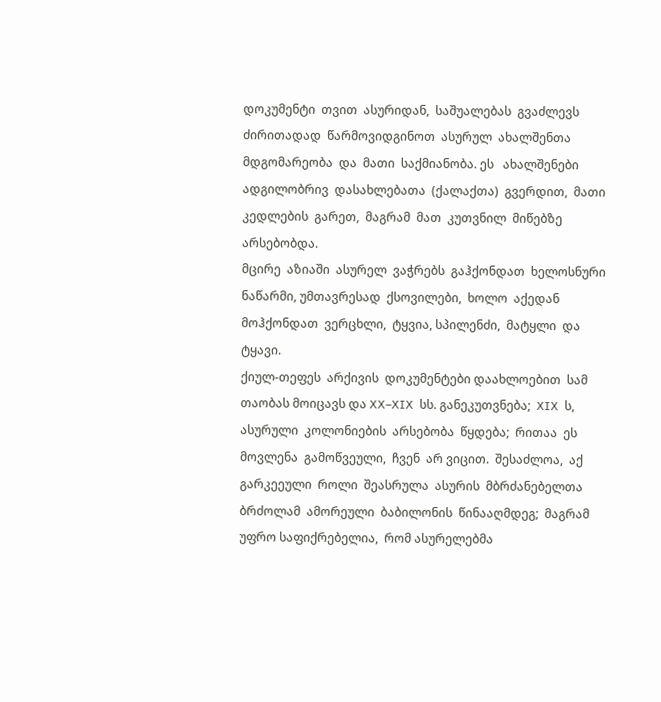დოკუმენტი  თვით  ასურიდან,  საშუალებას  გვაძლევს  ძირითადად  წარმოვიდგინოთ  ასურულ  ახალშენთა  მდგომარეობა  და  მათი  საქმიანობა. ეს   ახალშენები  ადგილობრივ  დასახლებათა  (ქალაქთა)  გვერდით,  მათი კედლების  გარეთ,  მაგრამ  მათ  კუთვნილ  მიწებზე  არსებობდა.
მცირე  აზიაში  ასურელ  ვაჭრებს  გაჰქონდათ  ხელოსნური  ნაწარმი, უმთავრესად  ქსოვილები,  ხოლო  აქედან  მოჰქონდათ  ვერცხლი,  ტყვია, სპილენძი,  მატყლი  და   ტყავი.
ქიულ-თეფეს  არქივის  დოკუმენტები დაახლოებით  სამ თაობას მოიცავს და XX–XIX  სს. განეკუთვნება;  XIX  ს,   ასურული  კოლონიების  არსებობა  წყდება;  რითაა  ეს   მოვლენა  გამოწვეული,  ჩვენ  არ ვიცით.  შესაძლოა,  აქ    გარკეეული  როლი  შეასრულა  ასურის  მბრძანებელთა  ბრძოლამ  ამორეული  ბაბილონის  წინააღმდეგ;  მაგრამ  უფრო საფიქრებელია,  რომ ასურელებმა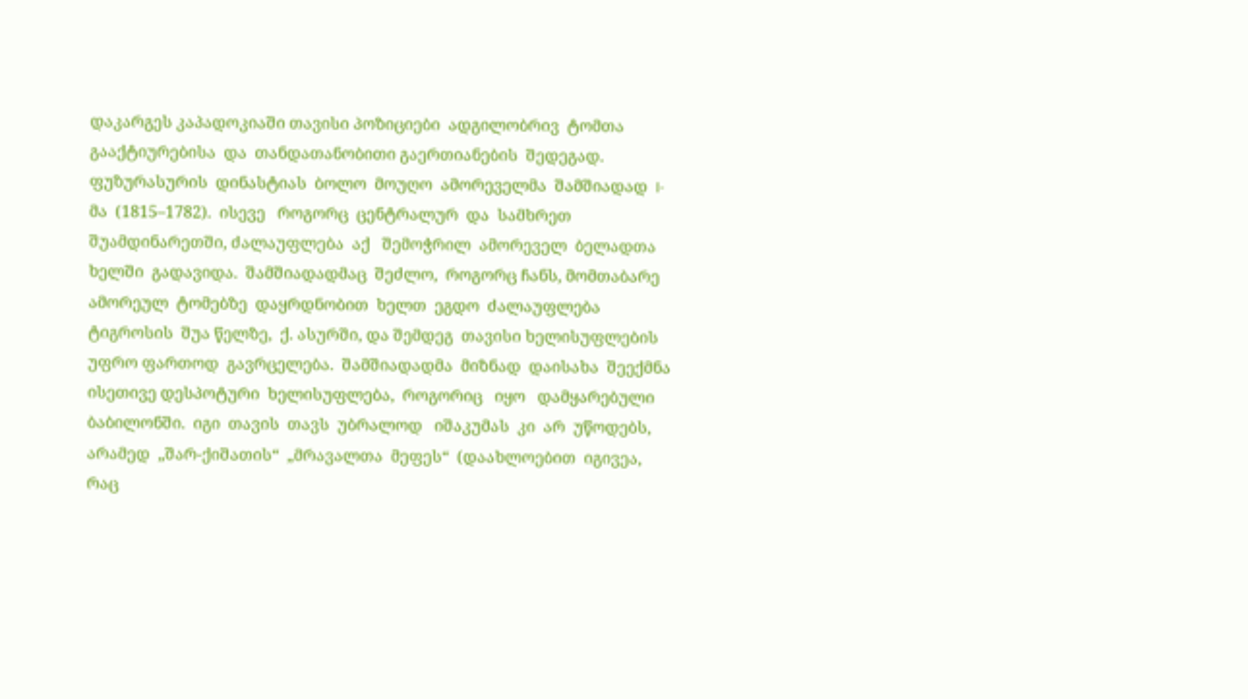დაკარგეს კაპადოკიაში თავისი პოზიციები  ადგილობრივ  ტომთა  გააქტიურებისა  და  თანდათანობითი გაერთიანების  შედეგად.
ფუზურასურის  დინასტიას  ბოლო  მოუღო  ამორეველმა  შამშიადად  I-მა  (1815–1782).  ისევე   როგორც  ცენტრალურ  და  სამხრეთ შუამდინარეთში, ძალაუფლება  აქ   შემოჭრილ  ამორეველ  ბელადთა ხელში  გადავიდა.  შამშიადადმაც  შეძლო,  როგორც ჩანს, მომთაბარე ამორეულ  ტომებზე  დაყრდნობით  ხელთ  ეგდო  ძალაუფლება ტიგროსის  შუა წელზე,  ქ. ასურში, და შემდეგ  თავისი ხელისუფლების უფრო ფართოდ  გავრცელება.  შამშიადადმა  მიზნად  დაისახა  შეექმნა  ისეთივე დესპოტური  ხელისუფლება,  როგორიც   იყო   დამყარებული ბაბილონში.  იგი  თავის  თავს  უბრალოდ   იშაკუმას  კი  არ  უწოდებს, არამედ  „შარ-ქიშათის“  „მრავალთა  მეფეს“  (დაახლოებით  იგივეა,  რაც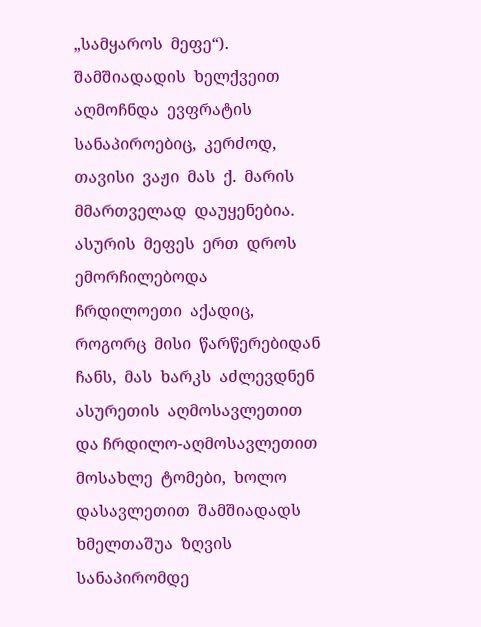„სამყაროს  მეფე“).  შამშიადადის  ხელქვეით  აღმოჩნდა  ევფრატის  სანაპიროებიც,  კერძოდ,  თავისი  ვაჟი  მას  ქ.  მარის  მმართველად  დაუყენებია.  ასურის  მეფეს  ერთ  დროს  ემორჩილებოდა  ჩრდილოეთი  აქადიც, როგორც  მისი  წარწერებიდან  ჩანს,  მას  ხარკს  აძლევდნენ  ასურეთის  აღმოსავლეთით  და ჩრდილო-აღმოსავლეთით მოსახლე  ტომები,  ხოლო დასავლეთით  შამშიადადს  ხმელთაშუა  ზღვის  სანაპირომდე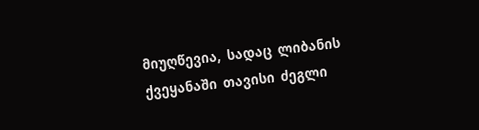მიუღწევია,  სადაც  ლიბანის  ქვეყანაში  თავისი  ძეგლი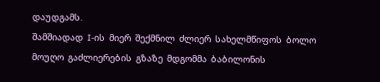დაუდგამს.
შამშიადად  I-ის  მიერ  შექმნილ  ძლიერ  სახელმწიფოს  ბოლო  მოუღო  გაძლიერების  გზაზე  მდგომმა  ბაბილონის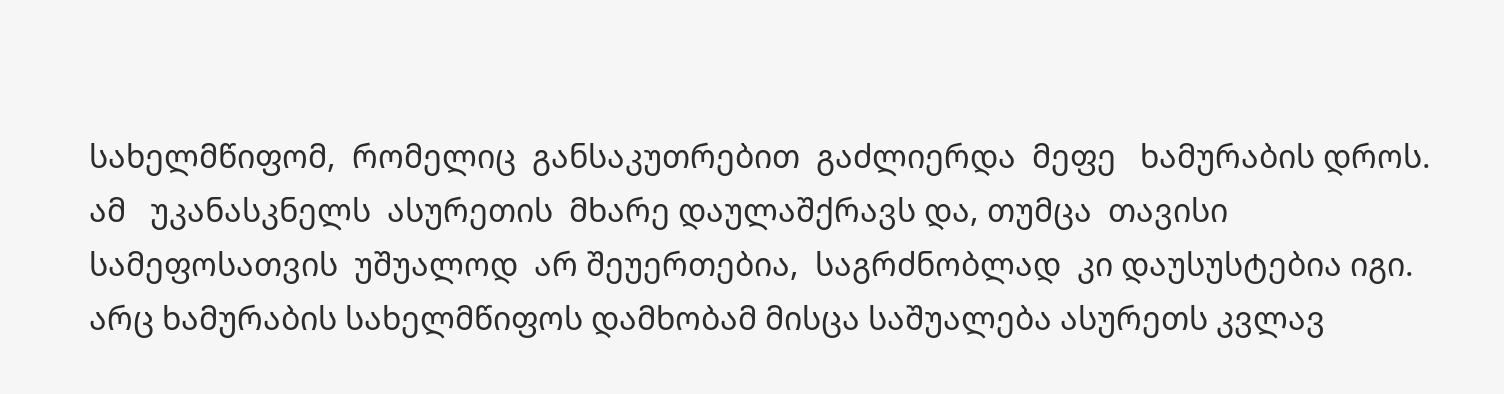სახელმწიფომ,  რომელიც  განსაკუთრებით  გაძლიერდა  მეფე   ხამურაბის დროს.   ამ   უკანასკნელს  ასურეთის  მხარე დაულაშქრავს და, თუმცა  თავისი  სამეფოსათვის  უშუალოდ  არ შეუერთებია,  საგრძნობლად  კი დაუსუსტებია იგი. არც ხამურაბის სახელმწიფოს დამხობამ მისცა საშუალება ასურეთს კვლავ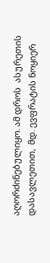აღორძინებულიყო. ამ დროს  ასურეთის დასავლეთით,  მდ. ევფრატის ნოყიერ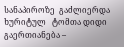სანაპიროზე  გაძლიერდა   ხურიტულ   ტომთა დიდი   გაერთიანება –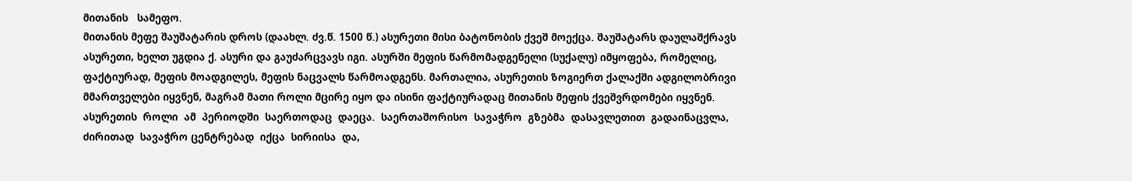მითანის   სამეფო.
მითანის მეფე შაუშატარის დროს (დაახლ. ძვ.წ. 1500 წ.) ასურეთი მისი ბატონობის ქვეშ მოექცა. შაუშატარს დაულაშქრავს ასურეთი, ხელთ უგდია ქ. ასური და გაუძარცვავს იგი. ასურში მეფის წარმომადგენელი (სუქალუ) იმყოფება, რომელიც, ფაქტიურად, მეფის მოადგილეს, მეფის ნაცვალს წარმოადგენს. მართალია, ასურეთის ზოგიერთ ქალაქში ადგილობრივი მმართველები იყვნენ, მაგრამ მათი როლი მცირე იყო და ისინი ფაქტიურადაც მითანის მეფის ქვეშვრდომები იყვნენ.
ასურეთის  როლი  ამ  პერიოდში  საერთოდაც  დაეცა.  საერთაშორისო  სავაჭრო  გზებმა  დასავლეთით  გადაინაცვლა, ძირითად  სავაჭრო ცენტრებად  იქცა  სირიისა  და,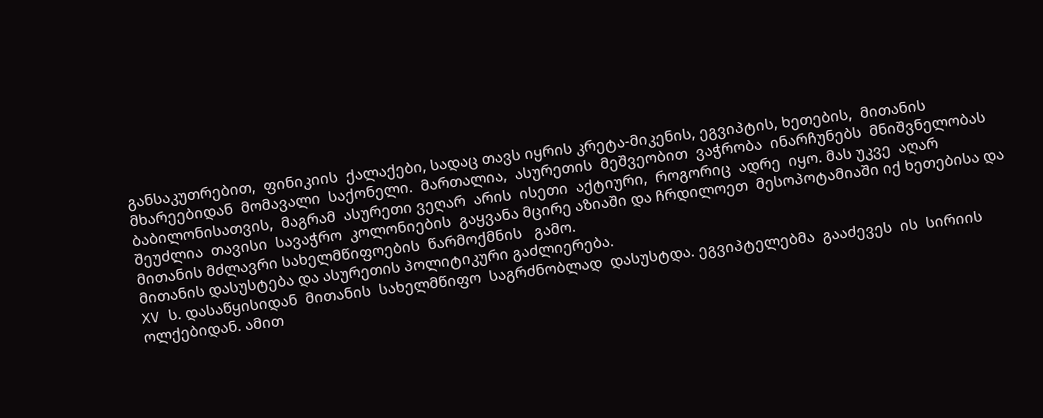განსაკუთრებით,  ფინიკიის  ქალაქები, სადაც თავს იყრის კრეტა-მიკენის, ეგვიპტის, ხეთების,  მითანის მხარეებიდან  მომავალი  საქონელი.  მართალია,  ასურეთის  მეშვეობით  ვაჭრობა  ინარჩუნებს  მნიშვნელობას  ბაბილონისათვის,  მაგრამ  ასურეთი ვეღარ  არის  ისეთი  აქტიური,  როგორიც  ადრე  იყო. მას უკვე  აღარ შეუძლია  თავისი  სავაჭრო  კოლონიების  გაყვანა მცირე აზიაში და ჩრდილოეთ  მესოპოტამიაში იქ ხეთებისა და მითანის მძლავრი სახელმწიფოების  წარმოქმნის   გამო.
მითანის დასუსტება და ასურეთის პოლიტიკური გაძლიერება.
XV ს. დასაწყისიდან  მითანის  სახელმწიფო  საგრძნობლად  დასუსტდა. ეგვიპტელებმა  გააძევეს  ის  სირიის  ოლქებიდან. ამით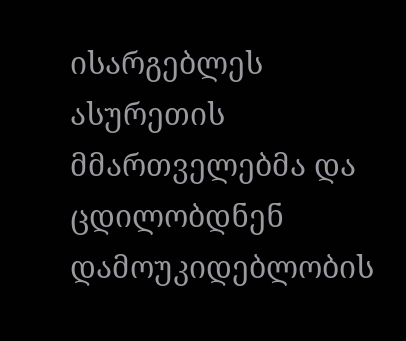ისარგებლეს ასურეთის მმართველებმა და ცდილობდნენ დამოუკიდებლობის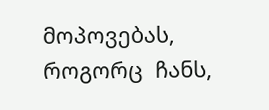მოპოვებას,  როგორც  ჩანს,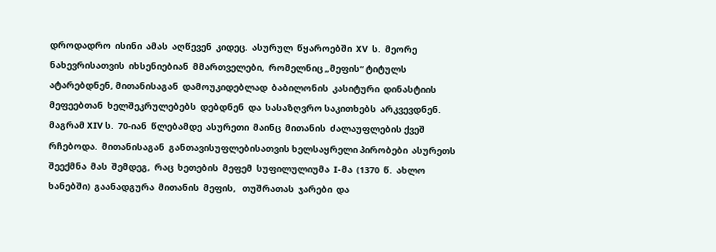დროდადრო  ისინი  ამას  აღწევენ  კიდეც.  ასურულ  წყაროებში  XV  ს.  მეორე  ნახევრისათვის  იხსენიებიან  მმართველები,  რომელნიც „მეფის“ ტიტულს ატარებდნენ, მითანისაგან  დამოუკიდებლად  ბაბილონის  კასიტური  დინასტიის  მეფეებთან  ხელშეკრულებებს  დებდნენ  და  სასაზღვრო საკითხებს  არკვევდნენ.  მაგრამ XIV ს.  70-იან  წლებამდე  ასურეთი  მაინც  მითანის  ძალაუფლების ქვეშ  რჩებოდა.  მითანისაგან  განთავისუფლებისათვის ხელსაყრელი პირობები  ასურეთს  შეექმნა  მას  შემდეგ,  რაც  ხეთების  მეფემ  სუფილულიუმა  I-მა  (1370  წ.  ახლო  ხანებში)  გაანადგურა  მითანის  მეფის,   თუშრათას  ჯარები  და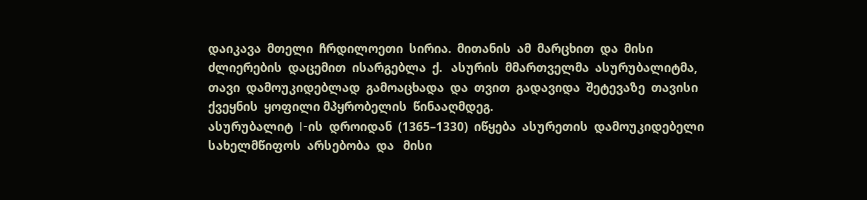დაიკავა  მთელი  ჩრდილოეთი  სირია.  მითანის  ამ  მარცხით  და  მისი  ძლიერების  დაცემით  ისარგებლა  ქ.   ასურის  მმართველმა  ასურუბალიტმა,  თავი  დამოუკიდებლად  გამოაცხადა  და  თვით  გადავიდა  შეტევაზე  თავისი  ქვეყნის  ყოფილი მპყრობელის  წინააღმდეგ.
ასურუბალიტ  I-ის  დროიდან  (1365–1330)  იწყება  ასურეთის  დამოუკიდებელი  სახელმწიფოს  არსებობა  და   მისი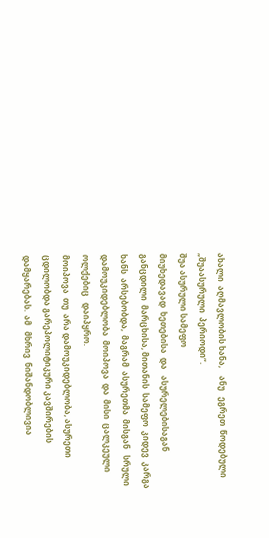ახალი  აღმავლობის ხანა,    ანუ   ეგრეთ  წოდებული  „შუაასურული  პერიოდი“.
შუა ასურული სამეფო
მიუხედავად  ხეთებისა  და   ასურელებისაგან  განცდილი  მარცხისა, მითანის  სამეფო  კიდევ  კარგა  ხანს  არსებობდა,  მაგრამ  ასურეთმა  მისგან   სრული  დამოუკიდებლობა  მოიპოვა  და  მისი  ცალკეული  ოლქებიც   დაიპყრო.
მოიპოვა  თუ  არა დამოუკიდებლობა, ასურეთი ცდილობდა გარეპოლიტიკური კავშირების  დამყარებას.  ამ   მხრივ  ნიშანდობლივია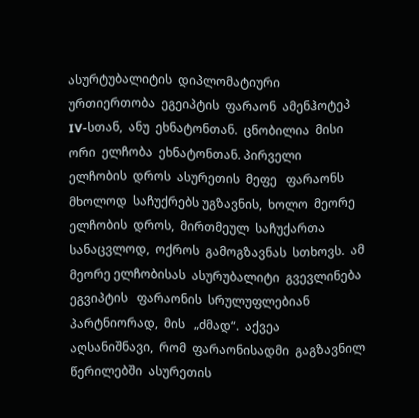ასურტუბალიტის  დიპლომატიური  ურთიერთობა  ეგეიპტის  ფარაონ  ამენჰოტეპ  IV-სთან,  ანუ  ეხნატონთან.  ცნობილია  მისი  ორი  ელჩობა  ეხნატონთან. პირველი  ელჩობის  დროს  ასურეთის  მეფე   ფარაონს  მხოლოდ  საჩუქრებს უგზავნის,  ხოლო  მეორე  ელჩობის  დროს,  მირთმეულ  საჩუქართა  სანაცვლოდ,  ოქროს  გამოგზავნას  სთხოვს.  ამ მეორე ელჩობისას  ასურუბალიტი  გვევლინება  ეგვიპტის   ფარაონის  სრულუფლებიან  პარტნიორად,  მის   „ძმად“.  აქვეა  აღსანიშნავი,  რომ  ფარაონისადმი  გაგზავნილ  წერილებში  ასურეთის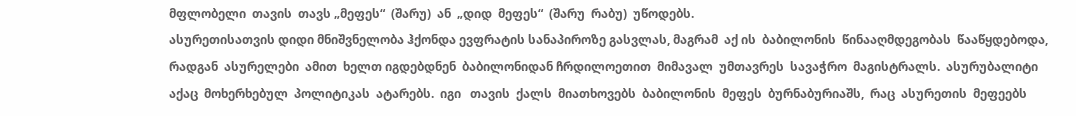მფლობელი  თავის  თავს „მეფეს“  (შარუ)  ან  „დიდ  მეფეს“  (შარუ  რაბუ)  უწოდებს.
ასურეთისათვის დიდი მნიშვნელობა ჰქონდა ევფრატის სანაპიროზე გასვლას, მაგრამ  აქ ის  ბაბილონის  წინააღმდეგობას  წააწყდებოდა, რადგან  ასურელები  ამით  ხელთ იგდებდნენ  ბაბილონიდან ჩრდილოეთით  მიმავალ  უმთავრეს  სავაჭრო  მაგისტრალს.  ასურუბალიტი  აქაც  მოხერხებულ  პოლიტიკას  ატარებს.  იგი   თავის  ქალს  მიათხოვებს  ბაბილონის  მეფეს  ბურნაბურიაშს,  რაც  ასურეთის  მეფეებს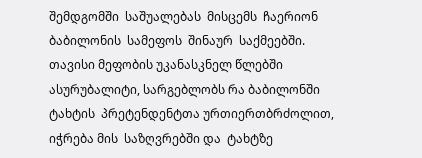შემდგომში  საშუალებას  მისცემს  ჩაერიონ  ბაბილონის  სამეფოს  შინაურ  საქმეებში.
თავისი მეფობის უკანასკნელ წლებში ასურუბალიტი, სარგებლობს რა ბაბილონში ტახტის  პრეტენდენტთა ურთიერთბრძოლით, იჭრება მის  საზღვრებში და  ტახტზე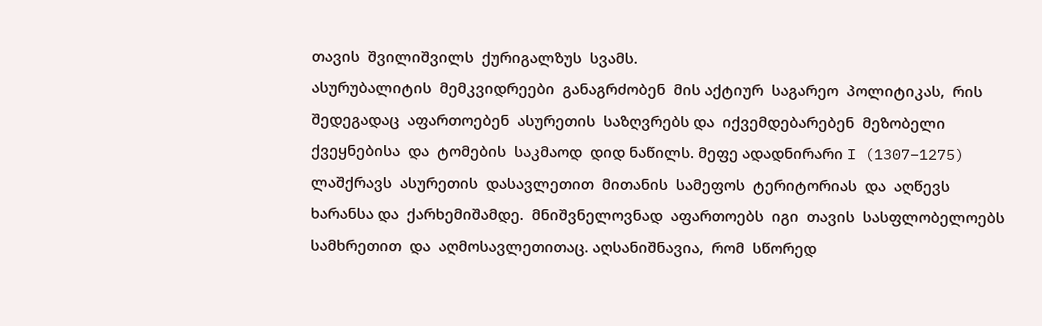თავის  შვილიშვილს  ქურიგალზუს  სვამს.
ასურუბალიტის  მემკვიდრეები  განაგრძობენ  მის აქტიურ  საგარეო  პოლიტიკას,  რის  შედეგადაც  აფართოებენ  ასურეთის  საზღვრებს და  იქვემდებარებენ  მეზობელი  ქვეყნებისა  და  ტომების  საკმაოდ  დიდ ნაწილს. მეფე ადადნირარი I (1307–1275)  ლაშქრავს  ასურეთის  დასავლეთით  მითანის  სამეფოს  ტერიტორიას  და  აღწევს  ხარანსა და  ქარხემიშამდე.  მნიშვნელოვნად  აფართოებს  იგი  თავის  სასფლობელოებს  სამხრეთით  და  აღმოსავლეთითაც. აღსანიშნავია,  რომ  სწორედ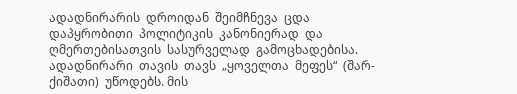ადადნირარის  დროიდან  შეიმჩნევა  ცდა  დაპყრობითი  პოლიტიკის  კანონიერად  და  ღმერთებისათვის  სასურველად  გამოცხადებისა. ადადნირარი  თავის  თავს  „ყოველთა  მეფეს“  (შარ-ქიშათი)  უწოდებს. მის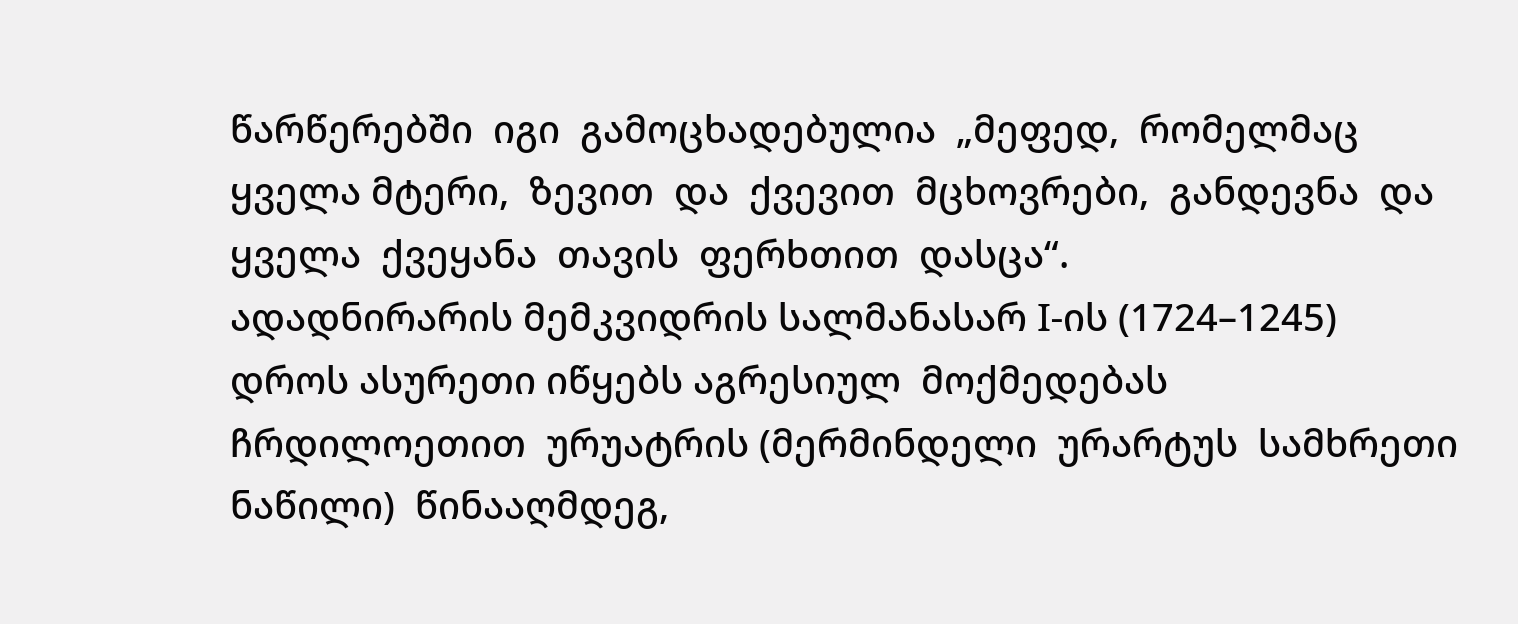წარწერებში  იგი  გამოცხადებულია  „მეფედ,  რომელმაც  ყველა მტერი,  ზევით  და  ქვევით  მცხოვრები,  განდევნა  და  ყველა  ქვეყანა  თავის  ფერხთით  დასცა“.
ადადნირარის მემკვიდრის სალმანასარ I-ის (1724–1245) დროს ასურეთი იწყებს აგრესიულ  მოქმედებას  ჩრდილოეთით  ურუატრის (მერმინდელი  ურარტუს  სამხრეთი  ნაწილი)  წინააღმდეგ,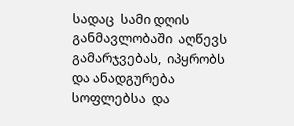სადაც  სამი დღის  განმავლობაში  აღწევს  გამარჯვებას,  იპყრობს  და ანადგურება სოფლებსა  და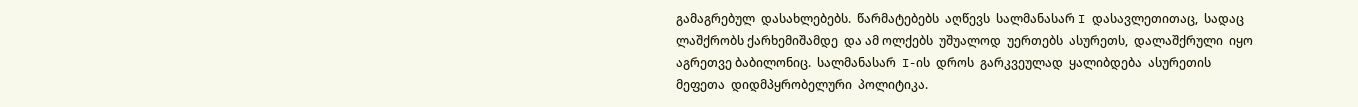გამაგრებულ  დასახლებებს.  წარმატებებს  აღწევს  სალმანასარ I დასავლეთითაც,  სადაც  ლაშქრობს ქარხემიშამდე  და ამ ოლქებს  უშუალოდ  უერთებს  ასურეთს,  დალაშქრული  იყო  აგრეთვე ბაბილონიც.  სალმანასარ  I-ის  დროს  გარკვეულად  ყალიბდება  ასურეთის  მეფეთა  დიდმპყრობელური  პოლიტიკა.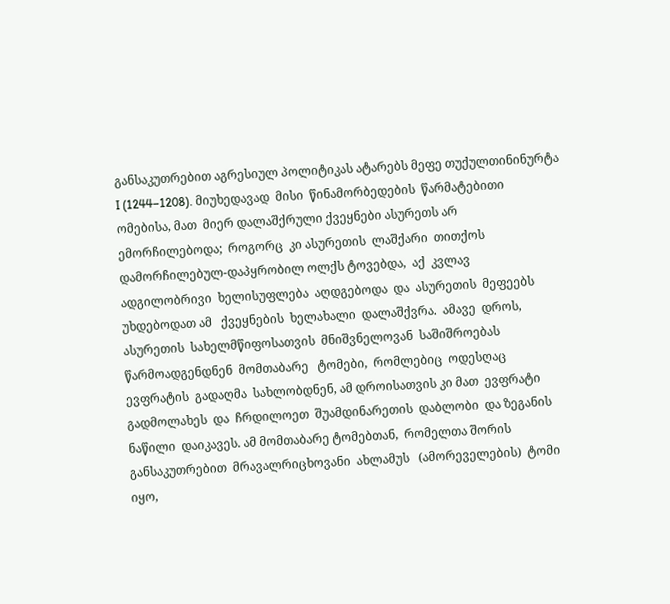განსაკუთრებით აგრესიულ პოლიტიკას ატარებს მეფე თუქულთინინურტა I (1244–1208). მიუხედავად  მისი  წინამორბედების  წარმატებითი  ომებისა, მათ  მიერ დალაშქრული ქვეყნები ასურეთს არ  ემორჩილებოდა;  როგორც  კი ასურეთის  ლაშქარი  თითქოს დამორჩილებულ-დაპყრობილ ოლქს ტოვებდა,  აქ  კვლავ  ადგილობრივი  ხელისუფლება  აღდგებოდა  და  ასურეთის  მეფეებს  უხდებოდათ ამ   ქვეყნების  ხელახალი  დალაშქვრა.  ამავე  დროს,  ასურეთის  სახელმწიფოსათვის  მნიშვნელოვან  საშიშროებას  წარმოადგენდნენ  მომთაბარე   ტომები,  რომლებიც  ოდესღაც  ევფრატის  გადაღმა  სახლობდნენ, ამ დროისათვის კი მათ  ევფრატი  გადმოლახეს  და  ჩრდილოეთ  შუამდინარეთის  დაბლობი  და ზეგანის ნაწილი  დაიკავეს. ამ მომთაბარე ტომებთან,  რომელთა შორის  განსაკუთრებით  მრავალრიცხოვანი  ახლამუს   (ამორეველების)  ტომი  იყო,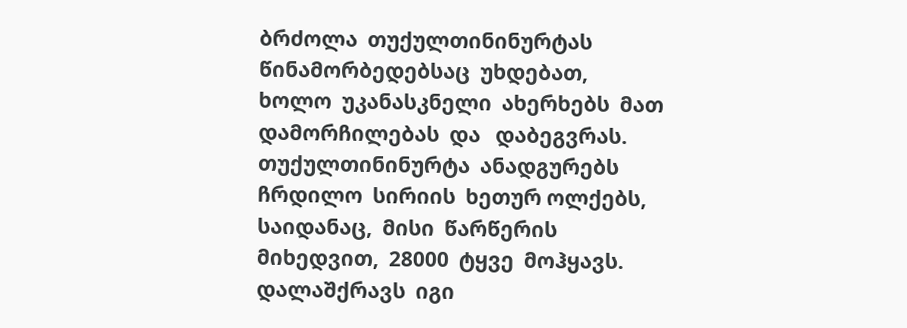ბრძოლა  თუქულთინინურტას  წინამორბედებსაც  უხდებათ,  ხოლო  უკანასკნელი  ახერხებს  მათ   დამორჩილებას  და   დაბეგვრას.
თუქულთინინურტა  ანადგურებს  ჩრდილო  სირიის  ხეთურ ოლქებს,  საიდანაც,  მისი  წარწერის  მიხედვით,  28000  ტყვე  მოჰყავს.  დალაშქრავს  იგი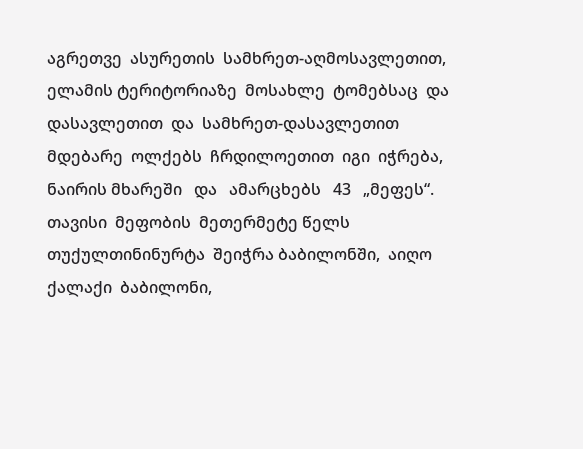აგრეთვე  ასურეთის  სამხრეთ-აღმოსავლეთით,  ელამის ტერიტორიაზე  მოსახლე  ტომებსაც  და  დასავლეთით  და  სამხრეთ-დასავლეთით  მდებარე  ოლქებს  ჩრდილოეთით  იგი  იჭრება,  ნაირის მხარეში   და   ამარცხებს   43   „მეფეს“.
თავისი  მეფობის  მეთერმეტე წელს თუქულთინინურტა  შეიჭრა ბაბილონში,  აიღო  ქალაქი  ბაბილონი,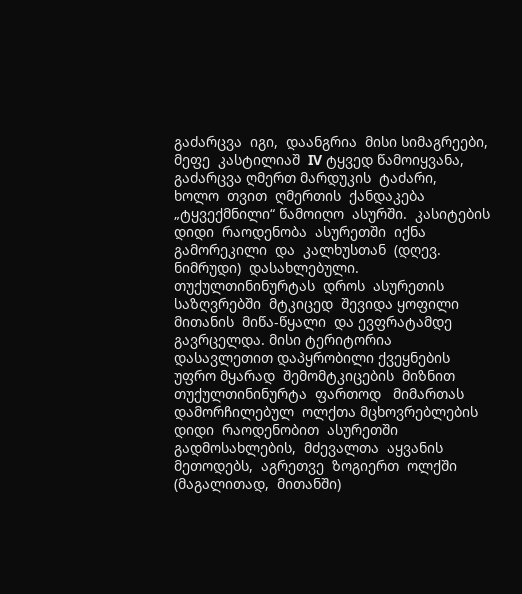გაძარცვა  იგი,  დაანგრია  მისი სიმაგრეები,  მეფე  კასტილიაშ  IV ტყვედ წამოიყვანა,  გაძარცვა ღმერთ მარდუკის  ტაძარი,   ხოლო  თვით  ღმერთის  ქანდაკება  „ტყვექმნილი“ წამოიღო  ასურში.  კასიტების  დიდი  რაოდენობა  ასურეთში  იქნა  გამორეკილი  და  კალხუსთან  (დღევ.  ნიმრუდი)  დასახლებული.
თუქულთინინურტას  დროს  ასურეთის  საზღვრებში  მტკიცედ  შევიდა ყოფილი  მითანის  მიწა-წყალი  და ევფრატამდე გავრცელდა. მისი ტერიტორია დასავლეთით დაპყრობილი ქვეყნების უფრო მყარად  შემომტკიცების  მიზნით თუქულთინინურტა  ფართოდ   მიმართას   დამორჩილებულ  ოლქთა მცხოვრებლების  დიდი  რაოდენობით  ასურეთში  გადმოსახლების,  მძევალთა  აყვანის  მეთოდებს,  აგრეთვე  ზოგიერთ  ოლქში  (მაგალითად,  მითანში)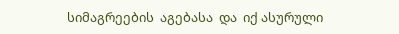სიმაგრეების  აგებასა  და  იქ ასურული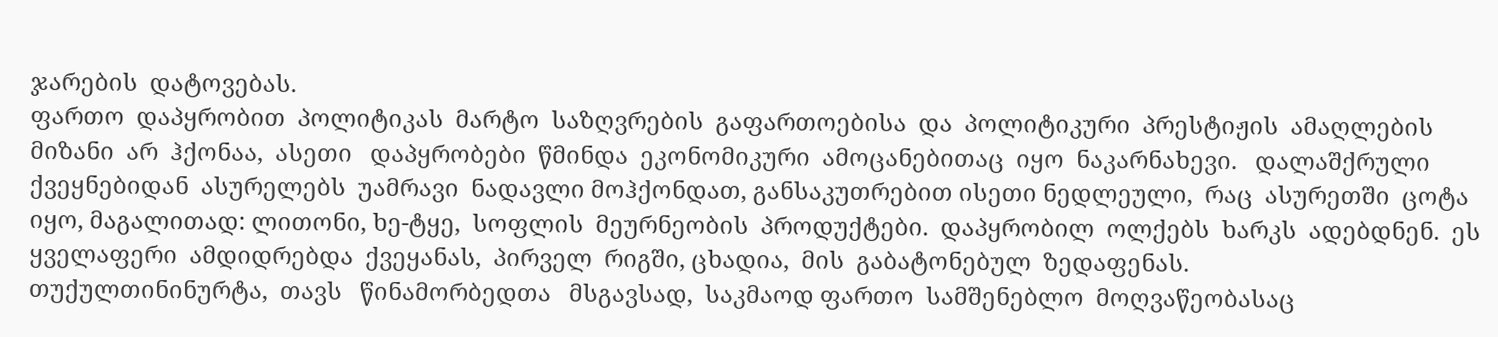ჯარების  დატოვებას.
ფართო  დაპყრობით  პოლიტიკას  მარტო  საზღვრების  გაფართოებისა  და  პოლიტიკური  პრესტიჟის  ამაღლების  მიზანი  არ  ჰქონაა,  ასეთი   დაპყრობები  წმინდა  ეკონომიკური  ამოცანებითაც  იყო  ნაკარნახევი.   დალაშქრული  ქვეყნებიდან  ასურელებს  უამრავი  ნადავლი მოჰქონდათ, განსაკუთრებით ისეთი ნედლეული,  რაც  ასურეთში  ცოტა იყო, მაგალითად: ლითონი, ხე-ტყე,  სოფლის  მეურნეობის  პროდუქტები.  დაპყრობილ  ოლქებს  ხარკს  ადებდნენ.  ეს   ყველაფერი  ამდიდრებდა  ქვეყანას,  პირველ  რიგში, ცხადია,  მის  გაბატონებულ  ზედაფენას.
თუქულთინინურტა,  თავს   წინამორბედთა   მსგავსად,  საკმაოდ ფართო  სამშენებლო  მოღვაწეობასაც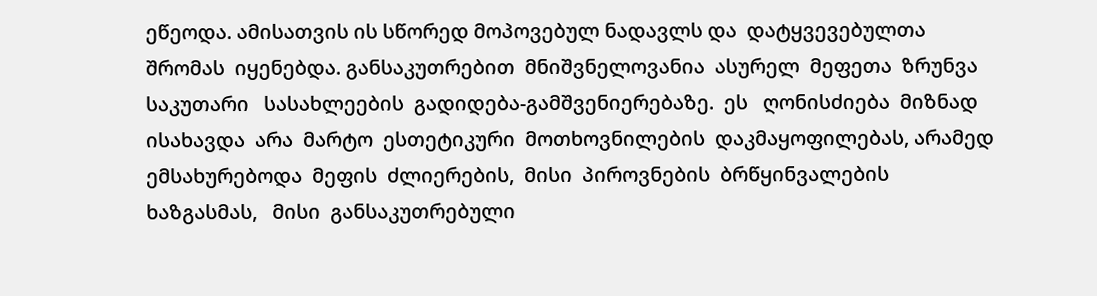ეწეოდა. ამისათვის ის სწორედ მოპოვებულ ნადავლს და  დატყვევებულთა   შრომას  იყენებდა. განსაკუთრებით  მნიშვნელოვანია  ასურელ  მეფეთა  ზრუნვა  საკუთარი   სასახლეების  გადიდება-გამშვენიერებაზე.  ეს   ღონისძიება  მიზნად ისახავდა  არა  მარტო  ესთეტიკური  მოთხოვნილების  დაკმაყოფილებას, არამედ  ემსახურებოდა  მეფის  ძლიერების,  მისი  პიროვნების  ბრწყინვალების   ხაზგასმას,   მისი  განსაკუთრებული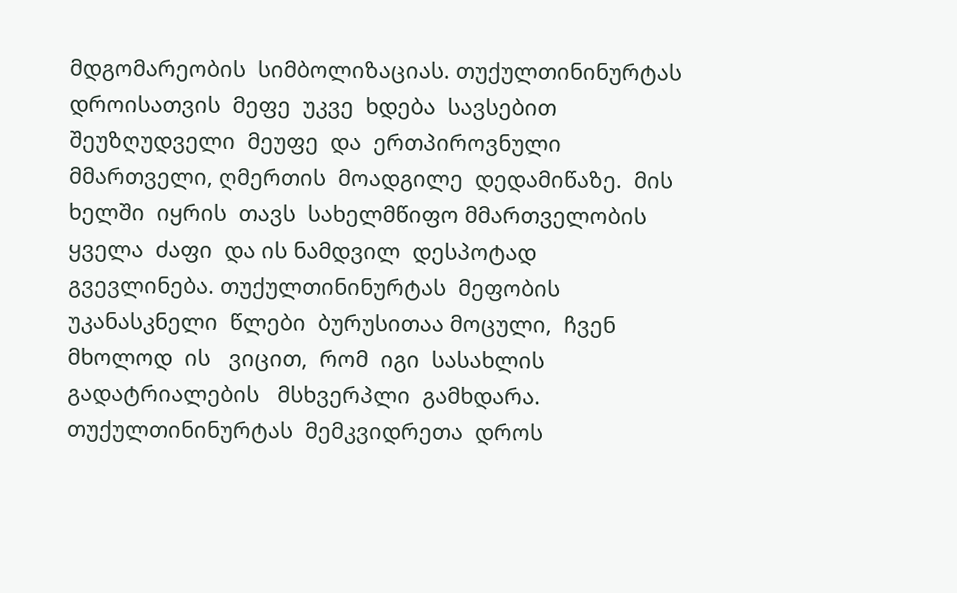მდგომარეობის  სიმბოლიზაციას. თუქულთინინურტას  დროისათვის  მეფე  უკვე  ხდება  სავსებით შეუზღუდველი  მეუფე  და  ერთპიროვნული  მმართველი, ღმერთის  მოადგილე  დედამიწაზე.  მის  ხელში  იყრის  თავს  სახელმწიფო მმართველობის  ყველა  ძაფი  და ის ნამდვილ  დესპოტად  გვევლინება. თუქულთინინურტას  მეფობის  უკანასკნელი  წლები  ბურუსითაა მოცული,  ჩვენ  მხოლოდ  ის   ვიცით,  რომ  იგი  სასახლის  გადატრიალების   მსხვერპლი  გამხდარა.
თუქულთინინურტას  მემკვიდრეთა  დროს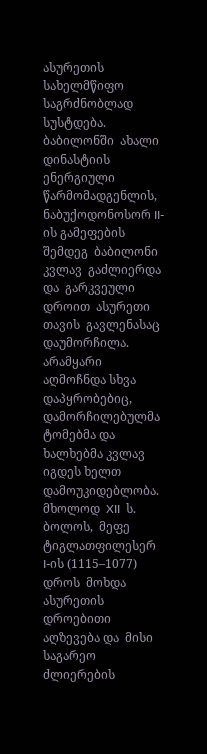ასურეთის  სახელმწიფო საგრძნობლად  სუსტდება.  ბაბილონში  ახალი  დინასტიის  ენერგიული წარმომადგენლის,  ნაბუქოდონოსორ II-ის გამეფების  შემდეგ  ბაბილონი კვლავ  გაძლიერდა  და  გარკვეული  დროით  ასურეთი  თავის  გავლენასაც  დაუმორჩილა.  არამყარი  აღმოჩნდა სხვა დაპყრობებიც, დამორჩილებულმა ტომებმა და ხალხებმა კვლავ იგდეს ხელთ  დამოუკიდებლობა.
მხოლოდ  XII  ს. ბოლოს,  მეფე  ტიგლათფილესერ  I-ის (1115–1077)  დროს  მოხდა  ასურეთის  დროებითი აღზევება და  მისი  საგარეო ძლიერების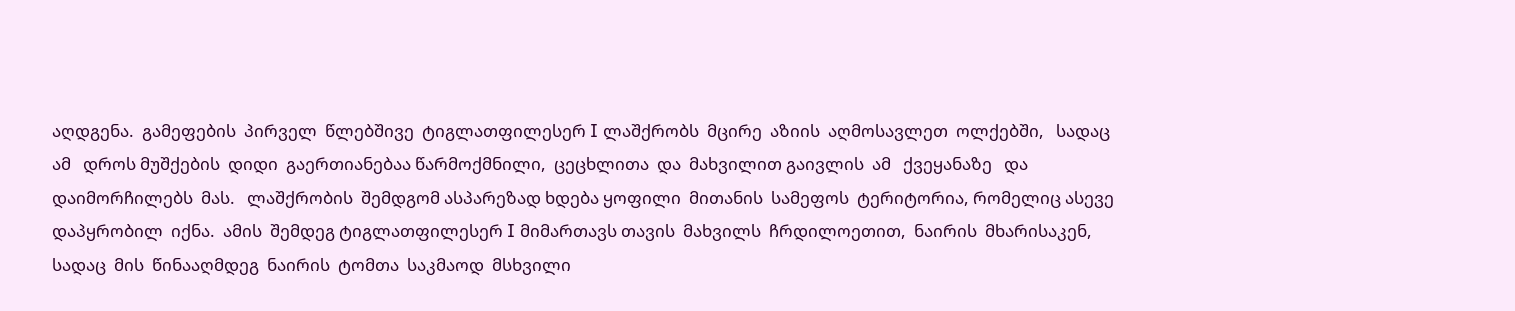აღდგენა.  გამეფების  პირველ  წლებშივე  ტიგლათფილესერ I ლაშქრობს  მცირე  აზიის  აღმოსავლეთ  ოლქებში,   სადაც  ამ   დროს მუშქების  დიდი  გაერთიანებაა წარმოქმნილი,  ცეცხლითა  და  მახვილით გაივლის  ამ   ქვეყანაზე   და  დაიმორჩილებს  მას.   ლაშქრობის  შემდგომ ასპარეზად ხდება ყოფილი  მითანის  სამეფოს  ტერიტორია, რომელიც ასევე  დაპყრობილ  იქნა.  ამის  შემდეგ ტიგლათფილესერ I მიმართავს თავის  მახვილს  ჩრდილოეთით,  ნაირის  მხარისაკენ,  სადაც  მის  წინააღმდეგ  ნაირის  ტომთა  საკმაოდ  მსხვილი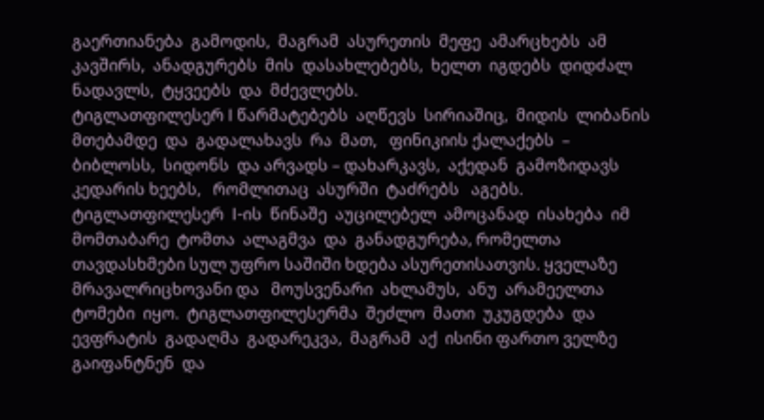გაერთიანება  გამოდის,  მაგრამ  ასურეთის  მეფე  ამარცხებს  ამ  კავშირს,  ანადგურებს  მის  დასახლებებს,  ხელთ  იგდებს  დიდძალ  ნადავლს,  ტყვეებს  და  მძევლებს.
ტიგლათფილესერ I წარმატებებს  აღწევს  სირიაშიც,  მიდის  ლიბანის  მთებამდე  და  გადალახავს  რა  მათ,   ფინიკიის ქალაქებს  – ბიბლოსს,  სიდონს  და არვადს – დახარკავს,  აქედან  გამოზიდავს  კედარის ხეებს,   რომლითაც  ასურში  ტაძრებს   აგებს.
ტიგლათფილესერ  I-ის  წინაშე  აუცილებელ  ამოცანად  ისახება  იმ მომთაბარე  ტომთა  ალაგმვა  და  განადგურება, რომელთა თავდასხმები სულ უფრო საშიში ხდება ასურეთისათვის. ყველაზე  მრავალრიცხოვანი და   მოუსვენარი  ახლამუს,  ანუ  არამეელთა  ტომები  იყო.  ტიგლათფილესერმა  შეძლო  მათი  უკუგდება  და  ევფრატის  გადაღმა  გადარეკვა,  მაგრამ  აქ  ისინი ფართო ველზე გაიფანტნენ  და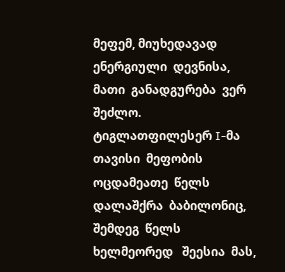მეფემ, მიუხედავად ენერგიული  დევნისა,  მათი  განადგურება  ვერ შეძლო.
ტიგლათფილესერ I-მა   თავისი  მეფობის  ოცდამეათე  წელს  დალაშქრა  ბაბილონიც,  შემდეგ  წელს   ხელმეორედ   შეესია  მას,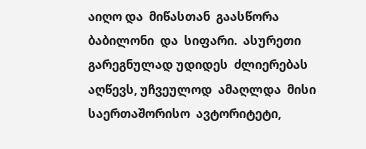აიღო და  მიწასთან  გაასწორა  ბაბილონი  და  სიფარი.  ასურეთი  გარეგნულად უდიდეს  ძლიერებას  აღწევს, უჩვეულოდ  ამაღლდა  მისი  საერთაშორისო  ავტორიტეტი,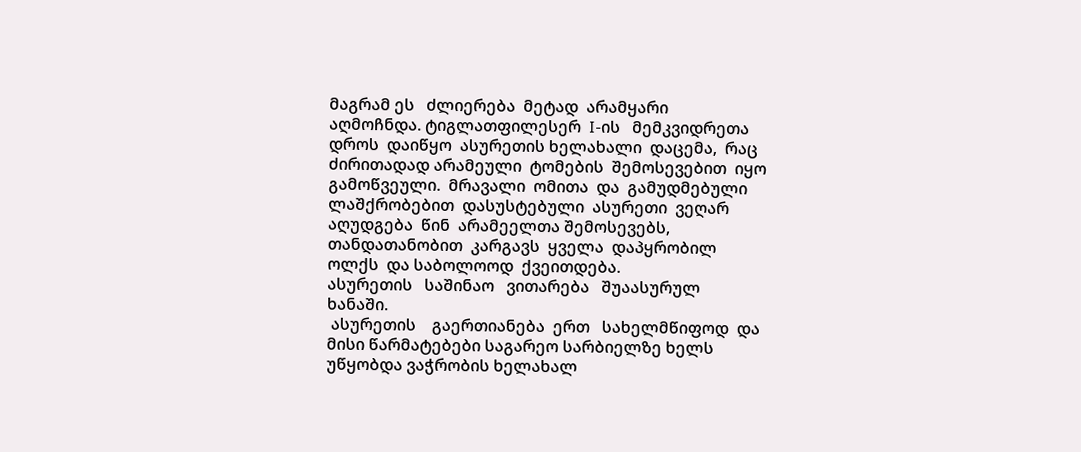მაგრამ ეს   ძლიერება  მეტად  არამყარი  აღმოჩნდა. ტიგლათფილესერ  I-ის   მემკვიდრეთა  დროს  დაიწყო  ასურეთის ხელახალი  დაცემა,  რაც  ძირითადად არამეული  ტომების  შემოსევებით  იყო  გამოწვეული.  მრავალი  ომითა  და  გამუდმებული  ლაშქრობებით  დასუსტებული  ასურეთი  ვეღარ  აღუდგება  წინ  არამეელთა შემოსევებს,  თანდათანობით  კარგავს  ყველა  დაპყრობილ  ოლქს  და საბოლოოდ  ქვეითდება.
ასურეთის   საშინაო   ვითარება   შუაასურულ   ხანაში.
 ასურეთის    გაერთიანება  ერთ   სახელმწიფოდ  და მისი წარმატებები საგარეო სარბიელზე ხელს   უწყობდა ვაჭრობის ხელახალ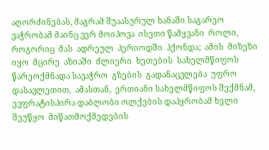აღორძინებას, მაგრამ შუაასურულ ხანაში საგარეო ვაჭრობამ მაინც ვერ მოიპოვა  ისეთი წამყვანი  როლი,  როგორიც  მას  ადრეულ  პერიოდში  ჰქონდა;  ამის  მიზეზი  იყო  მცირე  აზიაში  ძლიერი  ხეთების  სახელმწიფოს  წარეოქმნადა სავაჭრო  გზების  გადანაცვლება  უფრო  დასავლეთით,  ამასთან,  ერთიანი სახელმწიფოს შექმნამ, ევფრატისპირა დაბლობი ოლქების დაპყრობამ ხელი შეუწყო  მიწათმოქმედების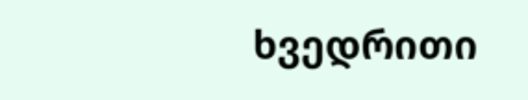ხვედრითი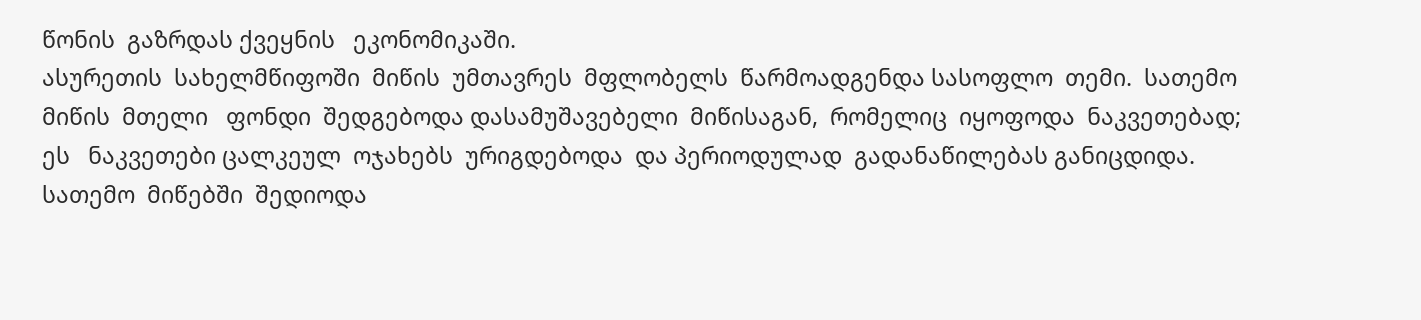წონის  გაზრდას ქვეყნის   ეკონომიკაში.
ასურეთის  სახელმწიფოში  მიწის  უმთავრეს  მფლობელს  წარმოადგენდა სასოფლო  თემი.  სათემო  მიწის  მთელი   ფონდი  შედგებოდა დასამუშავებელი  მიწისაგან,  რომელიც  იყოფოდა  ნაკვეთებად;  ეს   ნაკვეთები ცალკეულ  ოჯახებს  ურიგდებოდა  და პერიოდულად  გადანაწილებას განიცდიდა.  სათემო  მიწებში  შედიოდა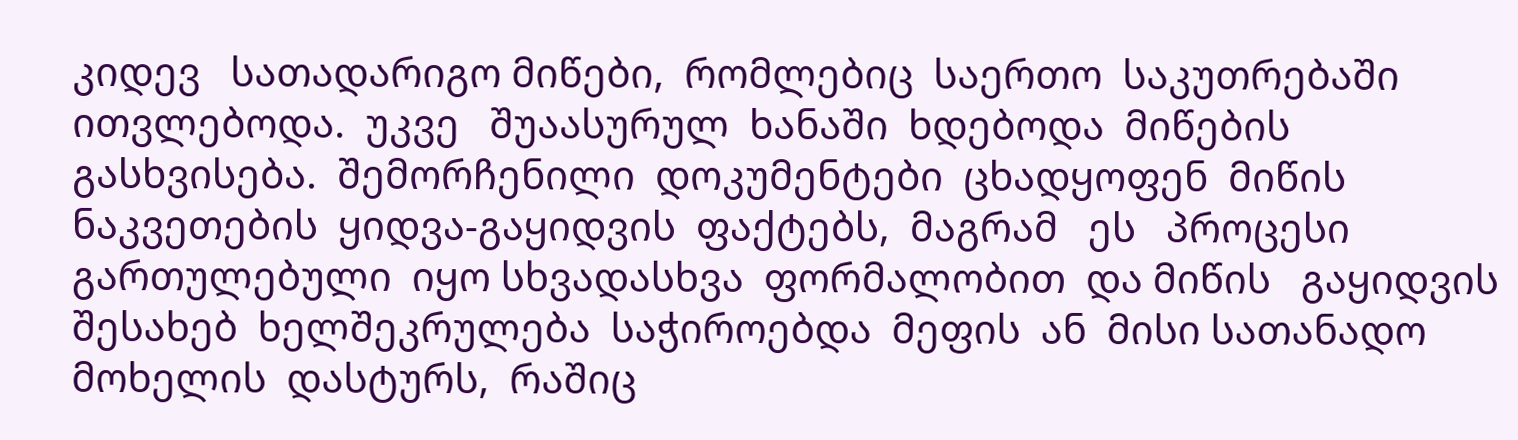კიდევ   სათადარიგო მიწები,  რომლებიც  საერთო  საკუთრებაში  ითვლებოდა.  უკვე   შუაასურულ  ხანაში  ხდებოდა  მიწების  გასხვისება.  შემორჩენილი  დოკუმენტები  ცხადყოფენ  მიწის  ნაკვეთების  ყიდვა-გაყიდვის  ფაქტებს,  მაგრამ   ეს   პროცესი  გართულებული  იყო სხვადასხვა  ფორმალობით  და მიწის   გაყიდვის  შესახებ  ხელშეკრულება  საჭიროებდა  მეფის  ან  მისი სათანადო  მოხელის  დასტურს,  რაშიც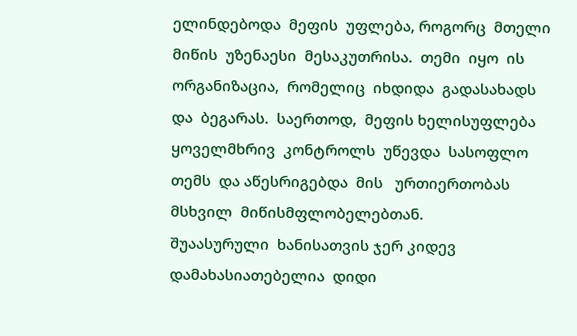ელინდებოდა  მეფის  უფლება, როგორც  მთელი  მიწის  უზენაესი  მესაკუთრისა.  თემი  იყო  ის   ორგანიზაცია,  რომელიც  იხდიდა  გადასახადს  და  ბეგარას.  საერთოდ,  მეფის ხელისუფლება  ყოველმხრივ  კონტროლს  უწევდა  სასოფლო  თემს  და აწესრიგებდა  მის   ურთიერთობას  მსხვილ  მიწისმფლობელებთან.
შუაასურული  ხანისათვის ჯერ კიდევ   დამახასიათებელია  დიდი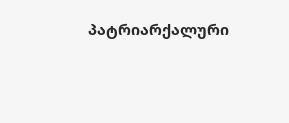პატრიარქალური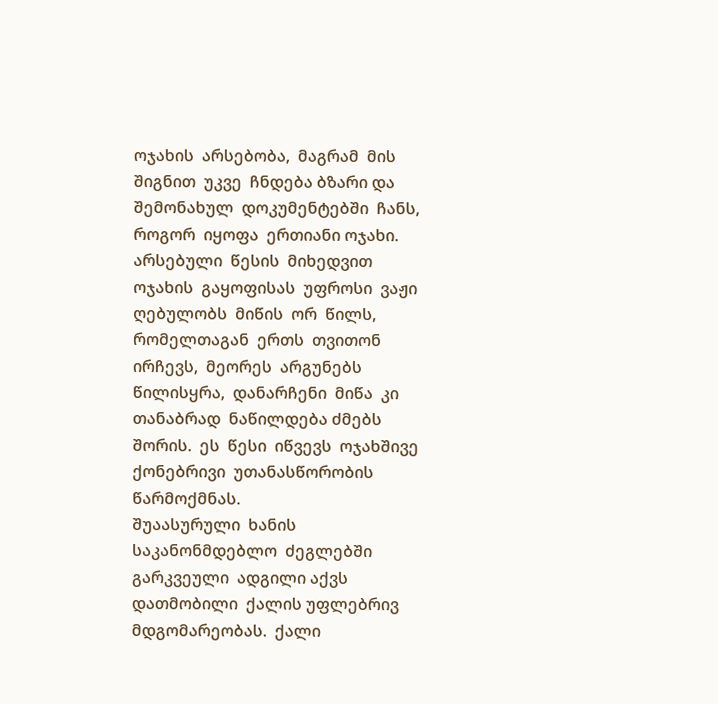ოჯახის  არსებობა,  მაგრამ  მის  შიგნით  უკვე  ჩნდება ბზარი და შემონახულ  დოკუმენტებში  ჩანს, როგორ  იყოფა  ერთიანი ოჯახი.  არსებული  წესის  მიხედვით  ოჯახის  გაყოფისას  უფროსი  ვაჟი ღებულობს  მიწის  ორ  წილს,  რომელთაგან  ერთს  თვითონ  ირჩევს,  მეორეს  არგუნებს  წილისყრა,  დანარჩენი  მიწა  კი  თანაბრად  ნაწილდება ძმებს  შორის.  ეს  წესი  იწვევს  ოჯახშივე  ქონებრივი  უთანასწორობის წარმოქმნას.
შუაასურული  ხანის  საკანონმდებლო  ძეგლებში  გარკვეული  ადგილი აქვს დათმობილი  ქალის უფლებრივ  მდგომარეობას.  ქალი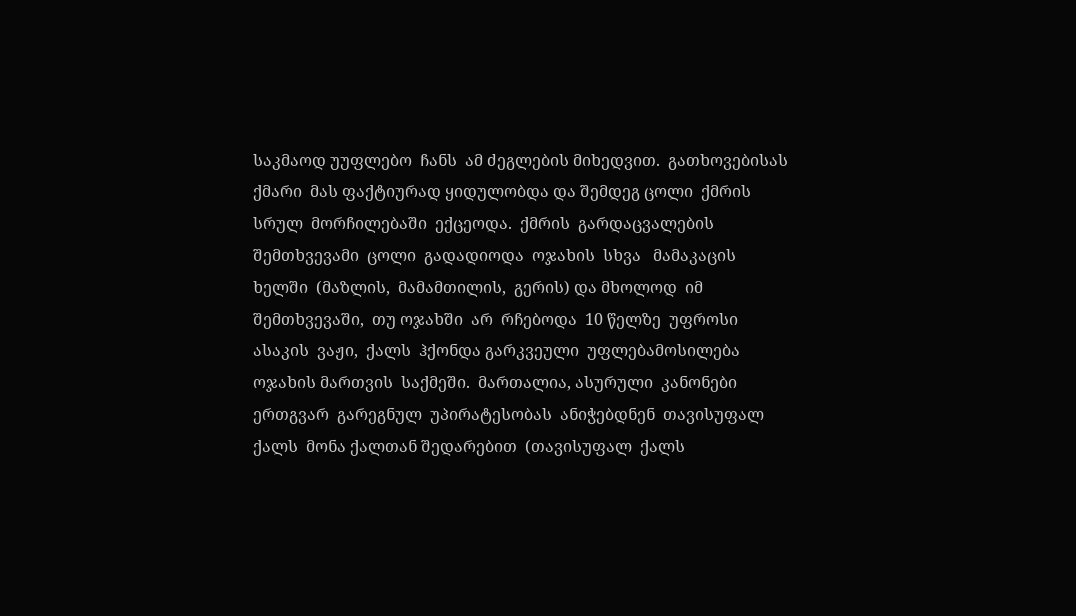საკმაოდ უუფლებო  ჩანს  ამ ძეგლების მიხედვით.  გათხოვებისას  ქმარი  მას ფაქტიურად ყიდულობდა და შემდეგ ცოლი  ქმრის  სრულ  მორჩილებაში  ექცეოდა.  ქმრის  გარდაცვალების  შემთხვევამი  ცოლი  გადადიოდა  ოჯახის  სხვა   მამაკაცის   ხელში  (მაზლის,  მამამთილის,  გერის) და მხოლოდ  იმ  შემთხვევაში,  თუ ოჯახში  არ  რჩებოდა  10 წელზე  უფროსი  ასაკის  ვაჟი,  ქალს  ჰქონდა გარკვეული  უფლებამოსილება  ოჯახის მართვის  საქმეში.  მართალია, ასურული  კანონები  ერთგვარ  გარეგნულ  უპირატესობას  ანიჭებდნენ  თავისუფალ  ქალს  მონა ქალთან შედარებით  (თავისუფალ  ქალს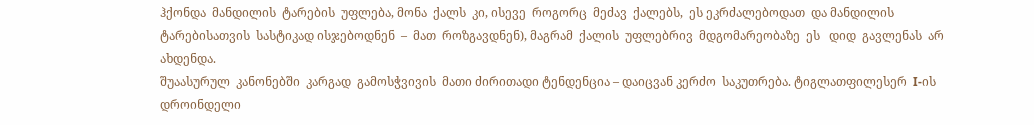ჰქონდა  მანდილის  ტარების  უფლება, მონა  ქალს  კი, ისევე  როგორც  მეძავ  ქალებს,  ეს ეკრძალებოდათ  და მანდილის  ტარებისათვის  სასტიკად ისჯებოდნენ  –  მათ  როზგავდნენ), მაგრამ  ქალის  უფლებრივ  მდგომარეობაზე  ეს   დიდ  გავლენას  არ  ახდენდა.
შუაასურულ  კანონებში  კარგად  გამოსჭვივის  მათი ძირითადი ტენდენცია – დაიცვან კერძო  საკუთრება. ტიგლათფილესერ  I-ის დროინდელი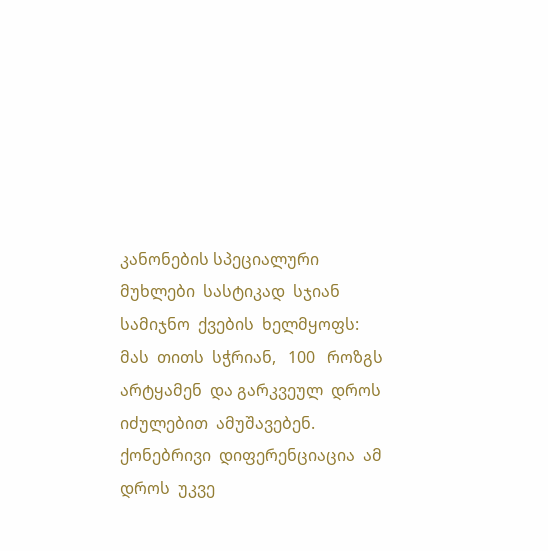კანონების სპეციალური  მუხლები  სასტიკად  სჯიან  სამიჯნო  ქვების  ხელმყოფს:  მას  თითს  სჭრიან,   100   როზგს  არტყამენ  და გარკვეულ  დროს  იძულებით  ამუშავებენ.
ქონებრივი  დიფერენციაცია  ამ    დროს  უკვე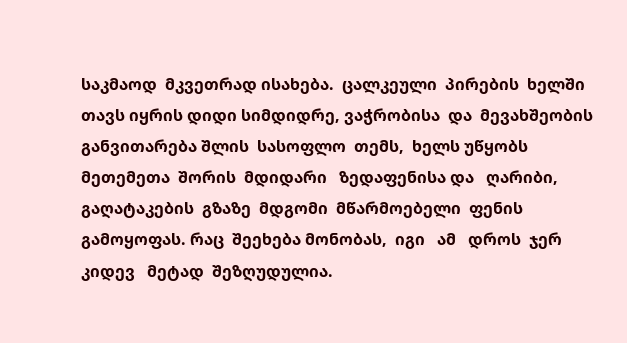საკმაოდ  მკვეთრად ისახება.  ცალკეული  პირების  ხელში  თავს იყრის დიდი სიმდიდრე, ვაჭრობისა  და  მევახშეობის  განვითარება შლის  სასოფლო  თემს,  ხელს უწყობს  მეთემეთა  შორის  მდიდარი   ზედაფენისა და   ღარიბი,  გაღატაკების  გზაზე  მდგომი  მწარმოებელი  ფენის  გამოყოფას. რაც  შეეხება მონობას,  იგი   ამ   დროს  ჯერ  კიდევ   მეტად  შეზღუდულია.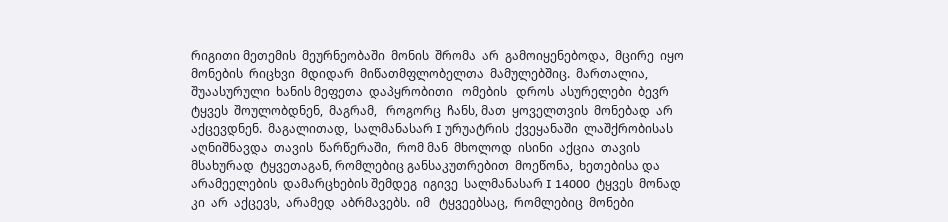რიგითი მეთემის  მეურნეობაში  მონის  შრომა  არ  გამოიყენებოდა,  მცირე  იყო მონების  რიცხვი  მდიდარ  მიწათმფლობელთა  მამულებშიც.  მართალია, შუაასურული  ხანის მეფეთა  დაპყრობითი   ომების   დროს  ასურელები  ბევრ  ტყვეს  შოულობდნენ,  მაგრამ,   როგორც  ჩანს, მათ  ყოველთვის  მონებად  არ   აქცევდნენ.  მაგალითად,  სალმანასარ I ურუატრის  ქვეყანაში  ლაშქრობისას  აღნიშნავდა  თავის  წარწერაში,  რომ მან  მხოლოდ  ისინი  აქცია  თავის  მსახურად  ტყვეთაგან, რომლებიც განსაკუთრებით  მოეწონა,  ხეთებისა და  არამეელების  დამარცხების შემდეგ  იგივე  სალმანასარ I 14000  ტყვეს  მონად  კი  არ  აქცევს,  არამედ  აბრმავებს.  იმ   ტყვეებსაც,  რომლებიც  მონები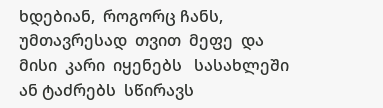ხდებიან,  როგორც ჩანს,  უმთავრესად  თვით  მეფე  და  მისი  კარი  იყენებს   სასახლეში  ან ტაძრებს  სწირავს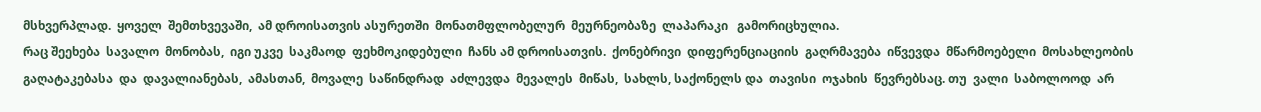მსხვერპლად.  ყოველ  შემთხვევაში,  ამ დროისათვის ასურეთში  მონათმფლობელურ  მეურნეობაზე  ლაპარაკი   გამორიცხულია.
რაც შეეხება  სავალო  მონობას,  იგი უკვე  საკმაოდ  ფეხმოკიდებული  ჩანს ამ დროისათვის.  ქონებრივი  დიფერენციაციის  გაღრმავება  იწვევდა  მწარმოებელი  მოსახლეობის  გაღატაკებასა  და  დავალიანებას,  ამასთან,  მოვალე  საწინდრად  აძლევდა  მევალეს  მიწას,  სახლს, საქონელს და  თავისი  ოჯახის  წევრებსაც. თუ  ვალი  საბოლოოდ  არ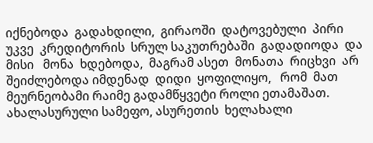იქნებოდა  გადახდილი,  გირაოში  დატოვებული  პირი  უკვე  კრედიტორის  სრულ საკუთრებაში  გადადიოდა  და მისი   მონა  ხდებოდა,  მაგრამ ასეთ  მონათა  რიცხვი  არ  შეიძლებოდა იმდენად  დიდი  ყოფილიყო,   რომ  მათ მეურნეობამი რაიმე გადამწყვეტი როლი ეთამაშათ.
ახალასურული სამეფო, ასურეთის  ხელახალი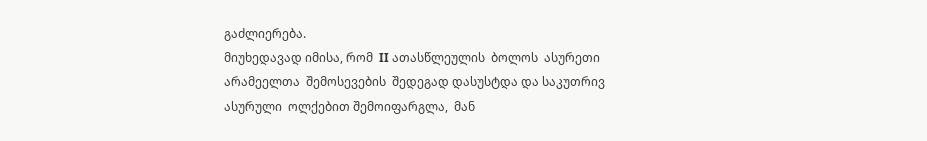გაძლიერება.
მიუხედავად იმისა, რომ  II ათასწლეულის  ბოლოს  ასურეთი  არამეელთა  შემოსევების  შედეგად დასუსტდა და საკუთრივ  ასურული  ოლქებით შემოიფარგლა,  მან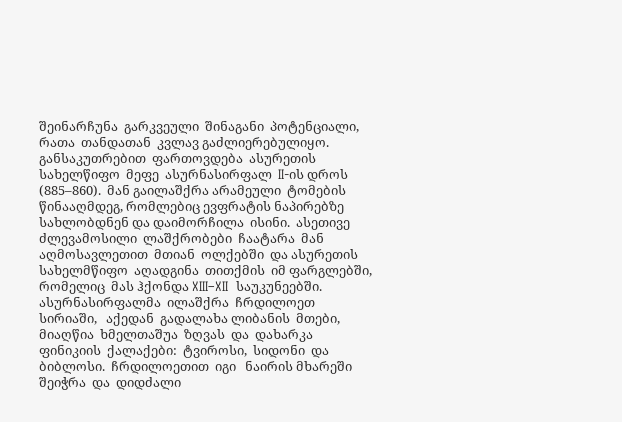შეინარჩუნა  გარკვეული  შინაგანი  პოტენციალი,  რათა  თანდათან  კვლავ გაძლიერებულიყო.
განსაკუთრებით  ფართოვდება  ასურეთის სახელწიფო  მეფე  ასურნასირფალ  II-ის დროს  (885–860).  მან გაილაშქრა არამეული  ტომების წინააღმდეგ, რომლებიც ევფრატის ნაპირებზე სახლობდნენ და დაიმორჩილა  ისინი.  ასეთივე  ძლევამოსილი  ლაშქრობები  ჩაატარა  მან აღმოსავლეთით  მთიან  ოლქებში  და ასურეთის  სახელმწიფო  აღადგინა  თითქმის  იმ ფარგლებში, რომელიც  მას ჰქონდა XIII–XII  საუკუნეებში. ასურნასირფალმა  ილაშქრა  ჩრდილოეთ  სირიაში,   აქედან  გადალახა ლიბანის  მთები,  მიაღწია  ხმელთაშუა  ზღვას  და  დახარკა  ფინიკიის  ქალაქები:  ტვიროსი,  სიდონი  და  ბიბლოსი.  ჩრდილოეთით  იგი   ნაირის მხარეში  შეიჭრა  და  დიდძალი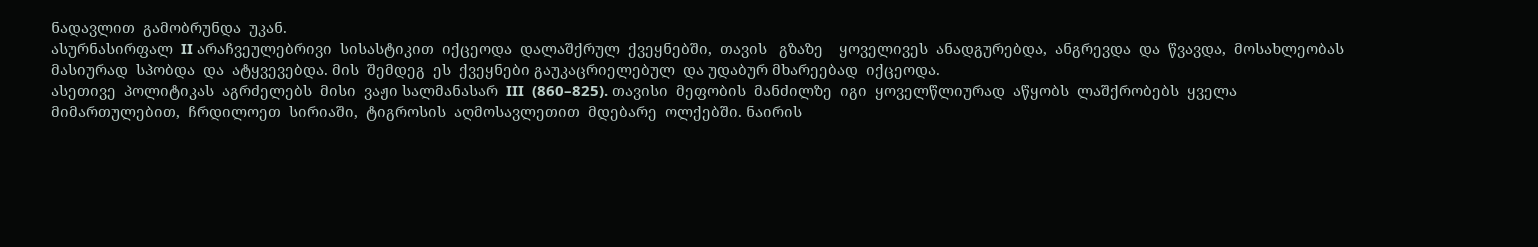ნადავლით  გამობრუნდა  უკან.
ასურნასირფალ  II არაჩვეულებრივი  სისასტიკით  იქცეოდა  დალაშქრულ  ქვეყნებში,  თავის   გზაზე    ყოველივეს  ანადგურებდა,  ანგრევდა  და  წვავდა,  მოსახლეობას  მასიურად  სპობდა  და  ატყვევებდა. მის  შემდეგ  ეს  ქვეყნები გაუკაცრიელებულ  და უდაბურ მხარეებად  იქცეოდა.
ასეთივე  პოლიტიკას  აგრძელებს  მისი  ვაჟი სალმანასარ  III  (860–825). თავისი  მეფობის  მანძილზე  იგი  ყოველწლიურად  აწყობს  ლაშქრობებს  ყველა  მიმართულებით,  ჩრდილოეთ  სირიაში,  ტიგროსის  აღმოსავლეთით  მდებარე  ოლქებში. ნაირის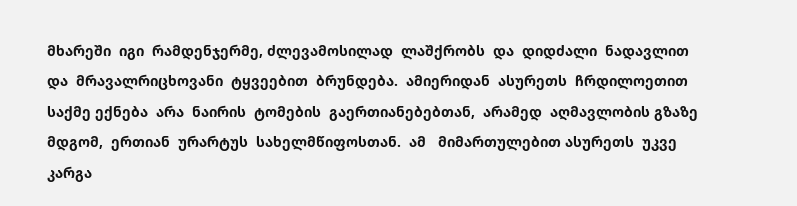მხარეში  იგი  რამდენჯერმე, ძლევამოსილად  ლაშქრობს  და  დიდძალი  ნადავლით  და  მრავალრიცხოვანი  ტყვეებით  ბრუნდება.  ამიერიდან  ასურეთს  ჩრდილოეთით  საქმე ექნება  არა  ნაირის  ტომების  გაერთიანებებთან,  არამედ  აღმავლობის გზაზე  მდგომ,  ერთიან  ურარტუს  სახელმწიფოსთან.  ამ   მიმართულებით ასურეთს  უკვე  კარგა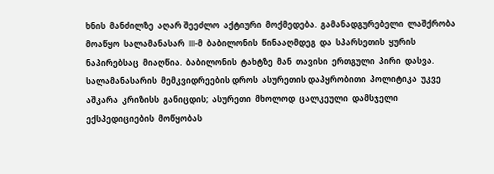ხნის  მანძილზე  აღარ შეეძლო  აქტიური  მოქმედება.  გამანადგურებელი  ლაშქრობა  მოაწყო  სალამანასარ  III-მ  ბაბილონის  წინააღმდეგ  და  სპარსეთის  ყურის  ნაპირებსაც  მიაღწია.  ბაბილონის  ტახტზე  მან  თავისი  ერთგული  პირი  დასვა.
სალამანასარის  მემკვიდრეების დროს  ასურეთის დაპყრობითი  პოლიტიკა  უკვე  აშკარა  კრიზისს  განიცდის;  ასურეთი  მხოლოდ  ცალკეული  დამსჯელი  ექსპედიციების  მოწყობას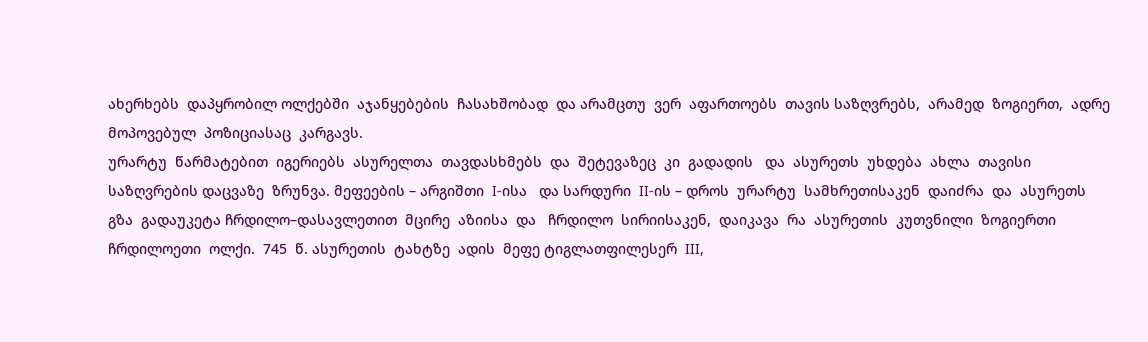ახერხებს  დაპყრობილ ოლქებში  აჯანყებების  ჩასახშობად  და არამცთუ  ვერ  აფართოებს  თავის საზღვრებს,  არამედ  ზოგიერთ,  ადრე  მოპოვებულ  პოზიციასაც  კარგავს.
ურარტუ  წარმატებით  იგერიებს  ასურელთა  თავდასხმებს  და  შეტევაზეც  კი  გადადის   და  ასურეთს  უხდება  ახლა  თავისი  საზღვრების დაცვაზე  ზრუნვა. მეფეების – არგიშთი  I-ისა   და სარდური  II-ის – დროს  ურარტუ  სამხრეთისაკენ  დაიძრა  და  ასურეთს  გზა  გადაუკეტა ჩრდილო–დასავლეთით  მცირე  აზიისა  და   ჩრდილო  სირიისაკენ,  დაიკავა  რა  ასურეთის  კუთვნილი  ზოგიერთი  ჩრდილოეთი  ოლქი.  745  წ. ასურეთის  ტახტზე  ადის  მეფე ტიგლათფილესერ  III,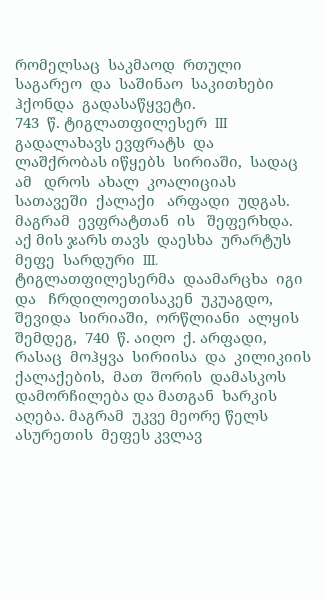რომელსაც  საკმაოდ  რთული  საგარეო  და  საშინაო  საკითხები  ჰქონდა  გადასაწყვეტი.
743  წ. ტიგლათფილესერ  III  გადალახავს ევფრატს  და  ლაშქრობას იწყებს  სირიაში,  სადაც  ამ   დროს  ახალ  კოალიციას  სათავეში  ქალაქი   არფადი  უდგას.  მაგრამ  ევფრატთან  ის   შეფერხდა.  აქ მის ჯარს თავს  დაესხა  ურარტუს  მეფე  სარდური  III. ტიგლათფილესერმა  დაამარცხა  იგი   და   ჩრდილოეთისაკენ  უკუაგდო,  შევიდა  სირიაში,  ორწლიანი  ალყის  შემდეგ,  740  წ. აიღო  ქ. არფადი,  რასაც  მოჰყვა  სირიისა  და  კილიკიის  ქალაქების,  მათ  შორის  დამასკოს  დამორჩილება და მათგან  ხარკის  აღება. მაგრამ  უკვე მეორე წელს  ასურეთის  მეფეს კვლავ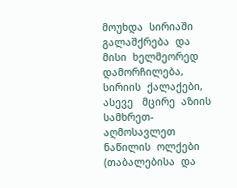მოუხდა  სირიაში  გალაშქრება  და  მისი  ხელმეორედ  დამორჩილება,  სირიის  ქალაქები,  ასევე   მცირე  აზიის სამხრეთ-აღმოსავლეთ ნაწილის  ოლქები  (თაბალებისა  და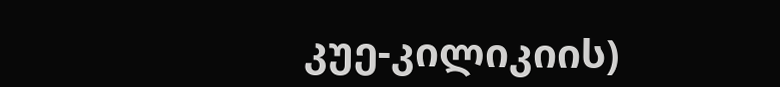კუე-კილიკიის)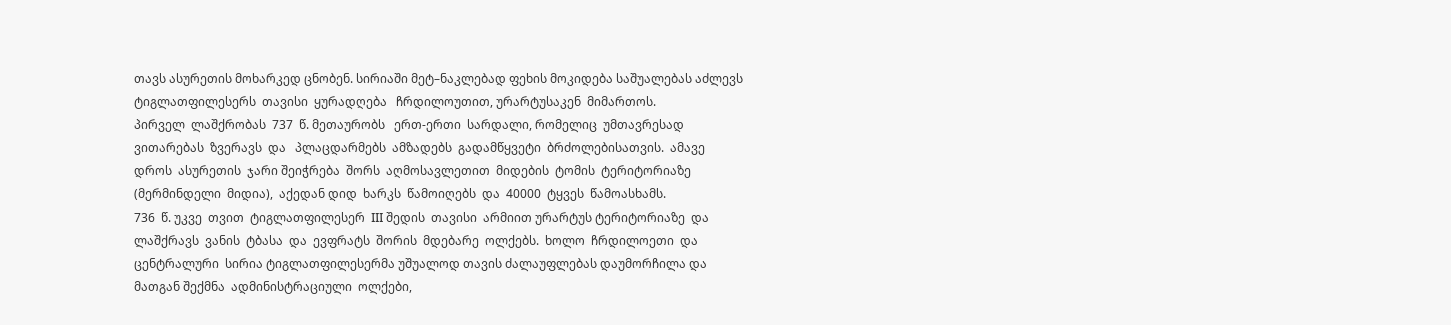თავს ასურეთის მოხარკედ ცნობენ. სირიაში მეტ–ნაკლებად ფეხის მოკიდება საშუალებას აძლევს  ტიგლათფილესერს  თავისი  ყურადღება   ჩრდილოუთით, ურარტუსაკენ  მიმართოს.
პირველ  ლაშქრობას  737  წ. მეთაურობს   ერთ-ერთი  სარდალი, რომელიც  უმთავრესად  ვითარებას  ზვერავს  და   პლაცდარმებს  ამზადებს  გადამწყვეტი  ბრძოლებისათვის.  ამავე    დროს  ასურეთის  ჯარი შეიჭრება  შორს  აღმოსავლეთით  მიდების  ტომის  ტერიტორიაზე  (მერმინდელი  მიდია),  აქედან დიდ  ხარკს  წამოიღებს  და  40000  ტყვეს  წამოასხამს.
736  წ. უკვე  თვით  ტიგლათფილესერ  III შედის  თავისი  არმიით ურარტუს ტერიტორიაზე  და  ლაშქრავს  ვანის  ტბასა  და  ევფრატს  შორის  მდებარე  ოლქებს.  ხოლო  ჩრდილოეთი  და   ცენტრალური  სირია ტიგლათფილესერმა უშუალოდ თავის ძალაუფლებას დაუმორჩილა და მათგან შექმნა  ადმინისტრაციული  ოლქები,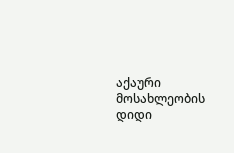აქაური  მოსახლეობის დიდი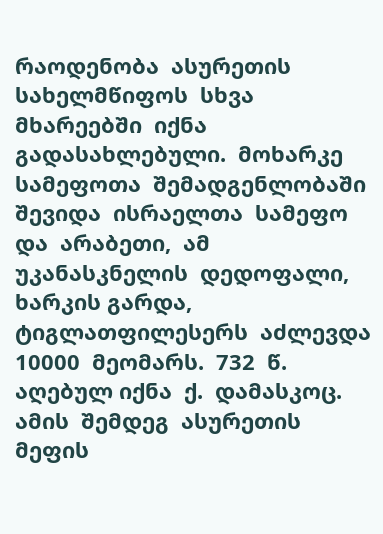რაოდენობა  ასურეთის  სახელმწიფოს  სხვა  მხარეებში  იქნა  გადასახლებული.  მოხარკე  სამეფოთა  შემადგენლობაში  შევიდა  ისრაელთა  სამეფო  და  არაბეთი,  ამ  უკანასკნელის  დედოფალი,  ხარკის გარდა,  ტიგლათფილესერს  აძლევდა  10000  მეომარს.  732  წ.  აღებულ იქნა  ქ.  დამასკოც.
ამის  შემდეგ  ასურეთის  მეფის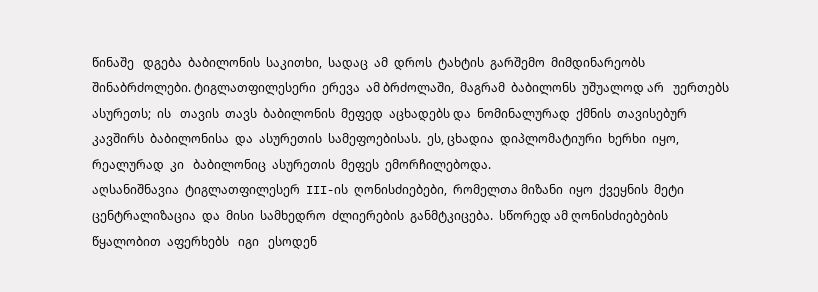წინაშე   დგება  ბაბილონის  საკითხი,  სადაც  ამ  დროს  ტახტის  გარშემო  მიმდინარეობს  შინაბრძოლები. ტიგლათფილესერი  ერევა  ამ ბრძოლაში,  მაგრამ  ბაბილონს  უშუალოდ არ   უერთებს  ასურეთს;  ის   თავის  თავს  ბაბილონის  მეფედ  აცხადებს და  ნომინალურად  ქმნის  თავისებურ  კავშირს  ბაბილონისა  და  ასურეთის  სამეფოებისას.  ეს, ცხადია  დიპლომატიური  ხერხი  იყო,  რეალურად  კი   ბაბილონიც  ასურეთის  მეფეს  ემორჩილებოდა.
აღსანიშნავია  ტიგლათფილესერ  III-ის  ღონისძიებები,  რომელთა მიზანი  იყო  ქვეყნის  მეტი  ცენტრალიზაცია  და  მისი  სამხედრო  ძლიერების  განმტკიცება.  სწორედ ამ ღონისძიებების  წყალობით  აფერხებს   იგი   ესოდენ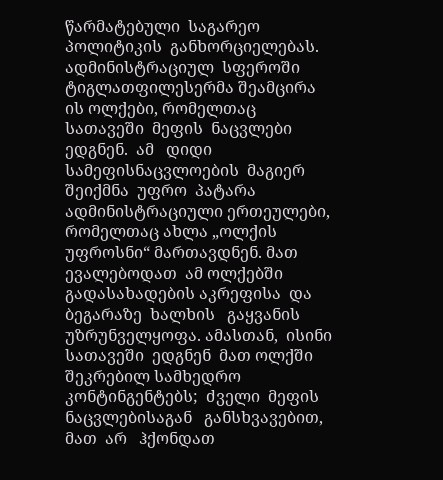წარმატებული  საგარეო  პოლიტიკის  განხორციელებას.
ადმინისტრაციულ  სფეროში  ტიგლათფილესერმა შეამცირა ის ოლქები, რომელთაც  სათავეში  მეფის  ნაცვლები  ედგნენ.  ამ   დიდი  სამეფისნაცვლოების  მაგიერ  შეიქმნა  უფრო  პატარა  ადმინისტრაციული ერთეულები, რომელთაც ახლა „ოლქის  უფროსნი“ მართავდნენ. მათ ევალებოდათ  ამ ოლქებში  გადასახადების აკრეფისა  და  ბეგარაზე  ხალხის   გაყვანის  უზრუნველყოფა. ამასთან,  ისინი  სათავეში  ედგნენ  მათ ოლქში შეკრებილ სამხედრო  კონტინგენტებს;  ძველი  მეფის  ნაცვლებისაგან   განსხვავებით,  მათ  არ   ჰქონდათ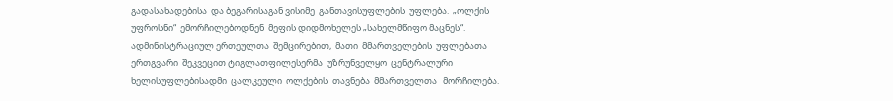გადასახადებისა  და ბეგარისაგან ვისიმე  განთავისუფლების  უფლება.  „ოლქის  უფროსნი“  ემორჩილებოდნენ  მეფის დიდმოხელეს „სახელმწიფო მაცნეს“. ადმინისტრაციულ ერთეულთა  შემცირებით,  მათი  მმართველების  უფლებათა  ერთგვარი  შეკვეცით ტიგლათფილესერმა  უზრუნველყო  ცენტრალური  ხელისუფლებისადმი  ცალკეული  ოლქების  თავნება  მმართველთა   მორჩილება.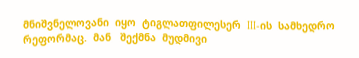მნიშვნელოვანი  იყო  ტიგლათფილესერ  III-ის  სამხედრო  რეფორმაც.  მან   შექმნა  მუდმივი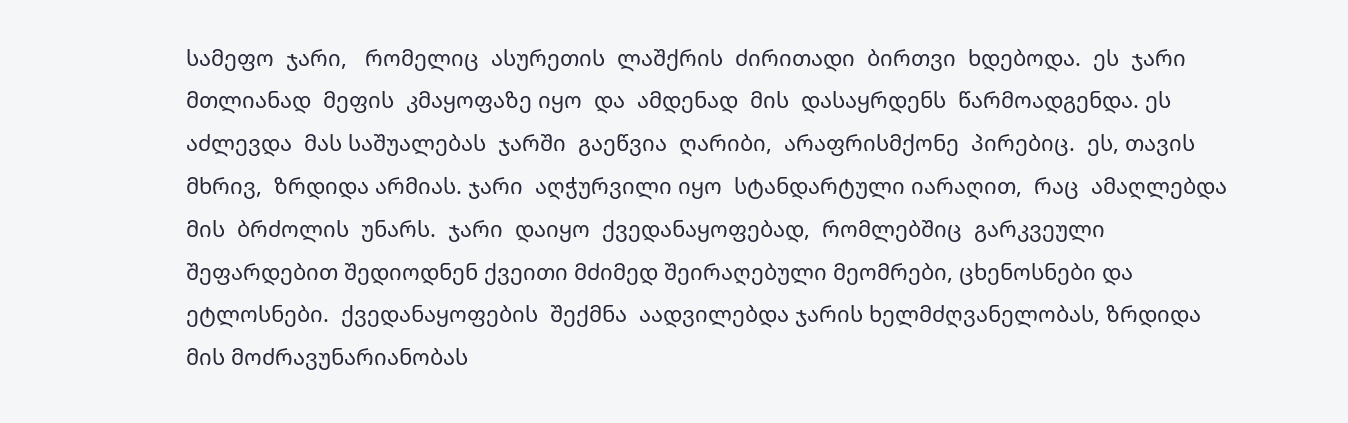სამეფო  ჯარი,   რომელიც  ასურეთის  ლაშქრის  ძირითადი  ბირთვი  ხდებოდა.  ეს  ჯარი მთლიანად  მეფის  კმაყოფაზე იყო  და  ამდენად  მის  დასაყრდენს  წარმოადგენდა. ეს აძლევდა  მას საშუალებას  ჯარში  გაეწვია  ღარიბი,  არაფრისმქონე  პირებიც.  ეს, თავის  მხრივ,  ზრდიდა არმიას. ჯარი  აღჭურვილი იყო  სტანდარტული იარაღით,  რაც  ამაღლებდა  მის  ბრძოლის  უნარს.  ჯარი  დაიყო  ქვედანაყოფებად,  რომლებშიც  გარკვეული  შეფარდებით შედიოდნენ ქვეითი მძიმედ შეირაღებული მეომრები, ცხენოსნები და ეტლოსნები.  ქვედანაყოფების  შექმნა  აადვილებდა ჯარის ხელმძღვანელობას, ზრდიდა მის მოძრავუნარიანობას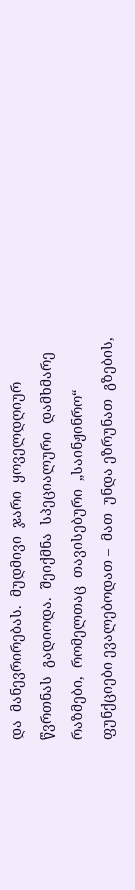და  მანევრირებას.  მუდმივი  ჯარი  ყოველდღიურ წვრთნას  გადიოდა.  შეიქმნა  სპეციალური  დამხმარე  რაზმები,  რომელთაც  თავისებური  „საინჟინრო“  ფუნქციები ევალებოდათ –  მათ  უნდა ეზრუნათ  გზების,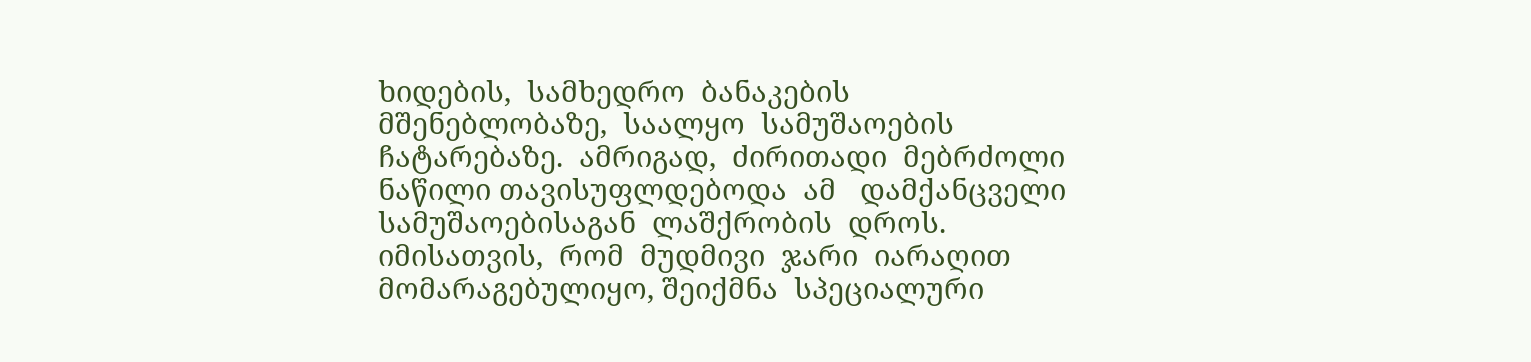ხიდების,  სამხედრო  ბანაკების   მშენებლობაზე,  საალყო  სამუშაოების  ჩატარებაზე.  ამრიგად,  ძირითადი  მებრძოლი  ნაწილი თავისუფლდებოდა  ამ   დამქანცველი  სამუშაოებისაგან  ლაშქრობის  დროს. იმისათვის,  რომ  მუდმივი  ჯარი  იარაღით  მომარაგებულიყო, შეიქმნა  სპეციალური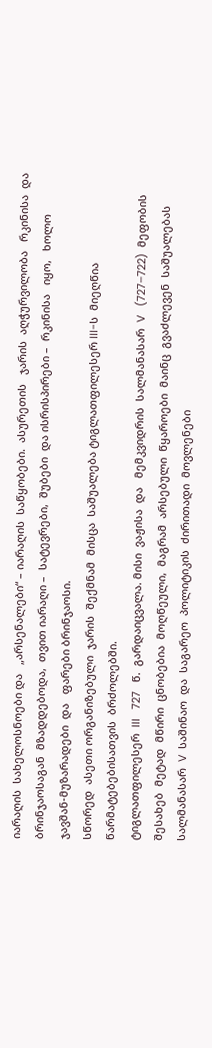იარაღის  სახელოსნოები და   „არსენალები“ – იარაღის  საწყობები.  ასურეთის   ჯარის  აღჭურვილობა   რკინისა  და ბრინჯაოსაგან  მზადდებოდა,  თვით იარაღი –  სატევრები,  შუბები  და ისრისპირები –  რკინისა   იყო,   ხოლო  ჯავშან-მუზარადები  და   ფარები ბრინჯაოსი.
სწორედ  ასეთი ორგანიზებული  ჯარის  შექმნამ  მისცა  საშუალება ტიგლათფილესერ III-ს  მიეღწია  წარმატებებისათვის  ბრძოლებში.
ტიგლათფილესერ  III   727   წ.  გარდაიცვალა. მისი  ვაჟისა  და   მემკვიდრის  სალმანასარ  V   (727–722)  მეფობის შესახებ  მეტად  მწირი  ცნობებია  მოღწეული,  მაგრამ  არსებული  წყაროები  მაინც  გვაძლევენ  საშუალებას  სალმანასარ  V  საშინაო  და  საგარეო  პოლიტიკის  ძირითადი  მოვლენები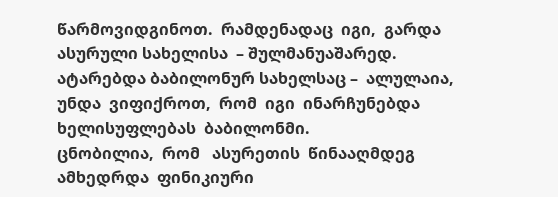წარმოვიდგინოთ.  რამდენადაც  იგი,  გარდა  ასურული სახელისა  – შულმანუაშარედ. ატარებდა ბაბილონურ სახელსაც –  ალულაია,  უნდა  ვიფიქროთ,  რომ  იგი  ინარჩუნებდა  ხელისუფლებას  ბაბილონმი.
ცნობილია,  რომ   ასურეთის  წინააღმდეგ  ამხედრდა  ფინიკიური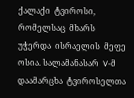ქალაქი  ტვიროსი,  რომელსაც  მხარს  უჭერდა  ისრაელის  მეფე  ოსია. სალამანასარ  V-მ  დაამარცხა  ტვიროსელთა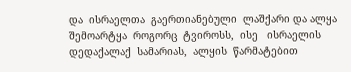და  ისრაელთა  გაერთიანებული  ლაშქარი და ალყა  შემოარტყა  როგორც  ტვიროსს,  ისე   ისრაელის დედაქალაქ  სამარიას,  ალყის  წარმატებით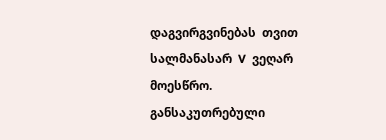დაგვირგვინებას  თვით სალმანასარ  V  ვეღარ   მოესწრო.
განსაკუთრებული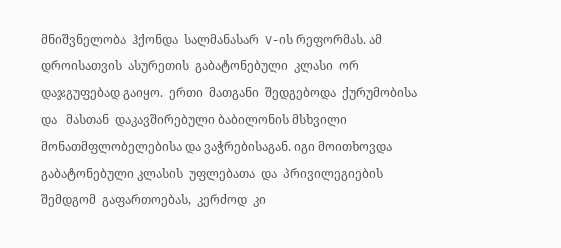მნიშვნელობა  ჰქონდა  სალმანასარ  V-ის რეფორმას. ამ   დროისათვის  ასურეთის  გაბატონებული  კლასი  ორ დაჯგუფებად გაიყო.  ერთი  მათგანი  შედგებოდა  ქურუმობისა  და   მასთან  დაკავშირებული ბაბილონის მსხვილი მონათმფლობელებისა და ვაჭრებისაგან. იგი მოითხოვდა  გაბატონებული კლასის  უფლებათა  და  პრივილეგიების  შემდგომ  გაფართოებას,  კერძოდ  კი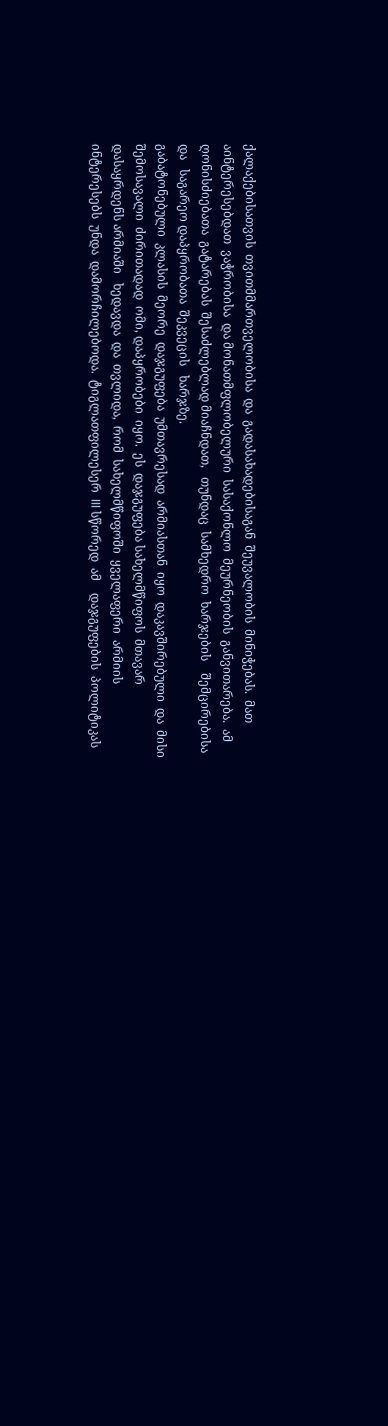ქალაქებისათვის  თვითმმართველობისა  და  გადასახადებისაგან  შეუვალობის  მინიჭებას.  მათ  აინტერესებდათ  ვაჭრობისა  და მონათმფლობელური  სასაქონლო  მეურნეობის  განვითარება.  ამ  ღონისძიებათა  გატარებას  შესაძლებლად მიაჩნდათ,   თუნდაც  სამხედრო  ხარჯების    შემცირებისა  და   საგარეო დაპყრობათა  შეკვეცის   ხარჯზე.
გაბატონებული  კლასის  მეორე  დაჯგუფება  უმთავრესად  არმიასთან  იყო  დაკავშირებული  და  მისი  შემოსავალი  ძირითადად  ომი, დაპყრობები  იყო.  ეს  დაჯგუფება სახელმწიფოს  მთავარ  დასაყრდენს არმიაში   ხედავდა  და  თვლიდა,  რომ  სახელმწიფოში  ყველაფერი  არმიის   ინტერესებს  უნდა  დამორჩილებოდა.  ტიგლათფილესერ  III სწორედ  ამ    დაჯგუფების  პოლიტიკას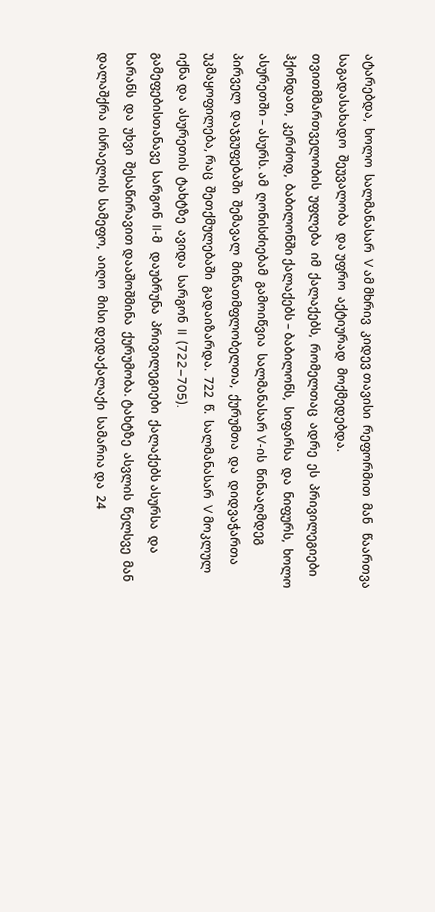ატარებდა,  ხოლო  სალმანასარ  V ამ მხრივ  კიდევ თავისი  რეფორმით  მან   წაართვა  საგადასახადო  შეუვალობა  და უფრო  აქტიურად  მოქმედებდა.
თვითმმართველობის  უფლება  იმ  ქალაქებს,  რომელთაც  ადრე  ეს  პრივილეგიები  ჰქონდათ,  კერძოდ,  ბაბილონში ქალაქებს – ბაბილონს,  სიფარსა  და  ნიფურს,  ხოლო ასურეთში – ასურს. ამ  ღონისძიებამ  გამოიწვია  სალმანასარ V-ის  წინააღმდეგ  პირველ  დაჯგუფებაში  შემავალ  მიწათმფლობელთა,  ქურუმთა  და  დიდვაჭართა  უკმაყოფილება, რაც  შეთქმულებაში  გადაიზარდა.  722  წ.  სალმანასარ  V მოკლულ  იქნა და  ასურეთის  ტახტზე  ავიდა  სარგონ  II  (722–705).
გამეფებისთანავე  სარგონ  II-მ   დაუბრუნა  პრივილეგიები  ქალაქებს ასურსა  და ხარანს  და  უხვი  შესაწირავით დააშოშმინა  ქურუმობა. ტახტზე  ასვლის  წელსვე  მან  დალაშქრა  ისრაელის  სამეფო,  აიღო  მისი დედაქალაქი  სამარია და  24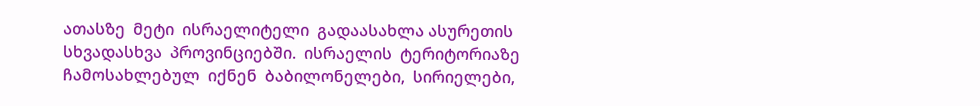ათასზე  მეტი  ისრაელიტელი  გადაასახლა ასურეთის  სხვადასხვა  პროვინციებში.  ისრაელის  ტერიტორიაზე  ჩამოსახლებულ  იქნენ  ბაბილონელები,  სირიელები,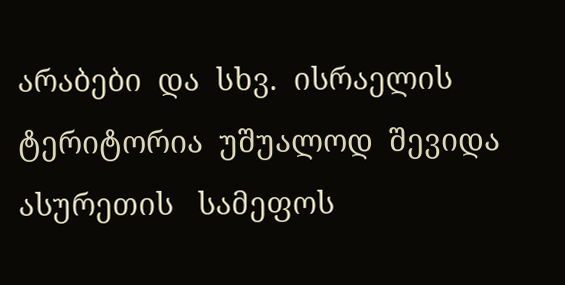არაბები  და  სხვ.  ისრაელის  ტერიტორია  უშუალოდ  შევიდა  ასურეთის   სამეფოს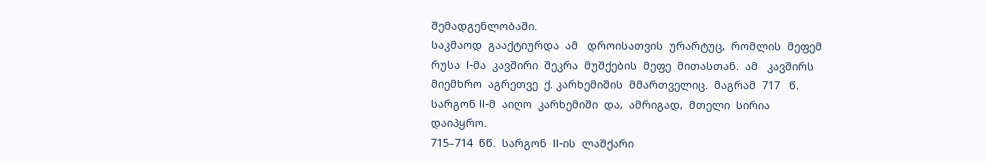შემადგენლობაში.
საკმაოდ  გააქტიურდა  ამ   დროისათვის  ურარტუც,  რომლის  მეფემ რუსა  I-მა  კავშირი  შეკრა  მუშქების  მეფე  მითასთან.  ამ   კავშირს  მიემხრო  აგრეთვე  ქ. კარხემიშის  მმართველიც.  მაგრამ  717   წ.  სარგონ II-მ  აიღო  კარხემიში  და,  ამრიგად,  მთელი  სირია  დაიპყრო.
715–714  წწ.  სარგონ  II-ის  ლაშქარი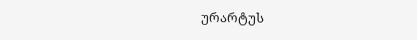ურარტუს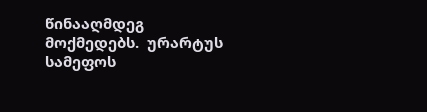წინააღმდეგ  მოქმედებს.  ურარტუს  სამეფოს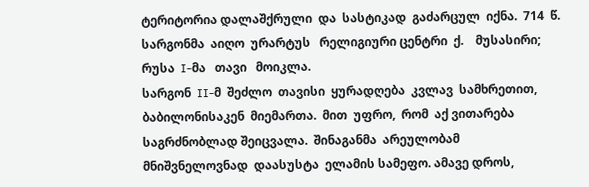ტერიტორია დალაშქრული  და  სასტიკად  გაძარცულ  იქნა.  714  წ.   სარგონმა  აიღო  ურარტუს   რელიგიური ცენტრი  ქ.    მუსასირი;  რუსა  I-მა   თავი   მოიკლა.
სარგონ  II-მ  შეძლო  თავისი  ყურადღება  კვლავ  სამხრეთით,  ბაბილონისაკენ  მიემართა.  მით  უფრო,  რომ  აქ ვითარება  საგრძნობლად შეიცვალა.  შინაგანმა  არეულობამ მნიშვნელოვნად  დაასუსტა  ელამის სამეფო. ამავე დროს,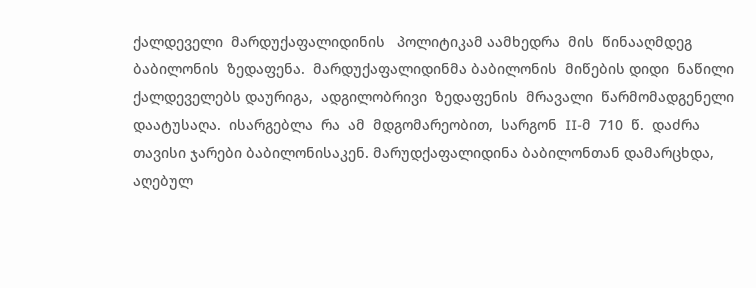ქალდეველი  მარდუქაფალიდინის   პოლიტიკამ აამხედრა  მის  წინააღმდეგ  ბაბილონის  ზედაფენა.  მარდუქაფალიდინმა ბაბილონის  მიწების დიდი  ნაწილი ქალდეველებს დაურიგა,  ადგილობრივი  ზედაფენის  მრავალი  წარმომადგენელი  დაატუსაღა.  ისარგებლა  რა  ამ  მდგომარეობით,  სარგონ  II-მ  710  წ.  დაძრა თავისი ჯარები ბაბილონისაკენ. მარუდქაფალიდინა ბაბილონთან დამარცხდა, აღებულ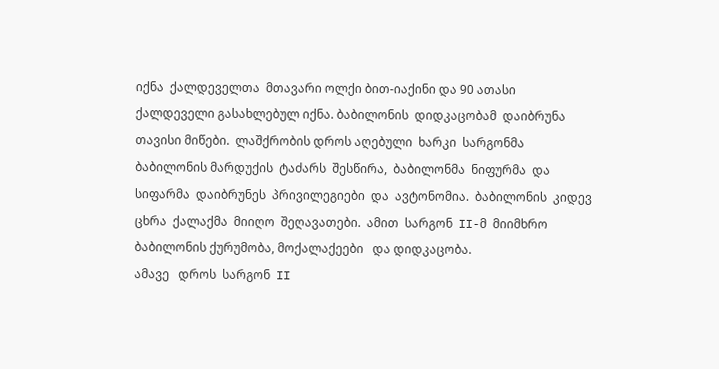იქნა  ქალდეველთა  მთავარი ოლქი ბით-იაქინი და 90 ათასი ქალდეველი გასახლებულ იქნა. ბაბილონის  დიდკაცობამ  დაიბრუნა  თავისი მიწები.  ლაშქრობის დროს აღებული  ხარკი  სარგონმა  ბაბილონის მარდუქის  ტაძარს  შესწირა,  ბაბილონმა  ნიფურმა  და  სიფარმა  დაიბრუნეს  პრივილეგიები  და  ავტონომია.  ბაბილონის  კიდევ  ცხრა  ქალაქმა  მიიღო  შეღავათები.  ამით  სარგონ  II-მ  მიიმხრო  ბაბილონის ქურუმობა, მოქალაქეები   და დიდკაცობა.
ამავე   დროს  სარგონ  II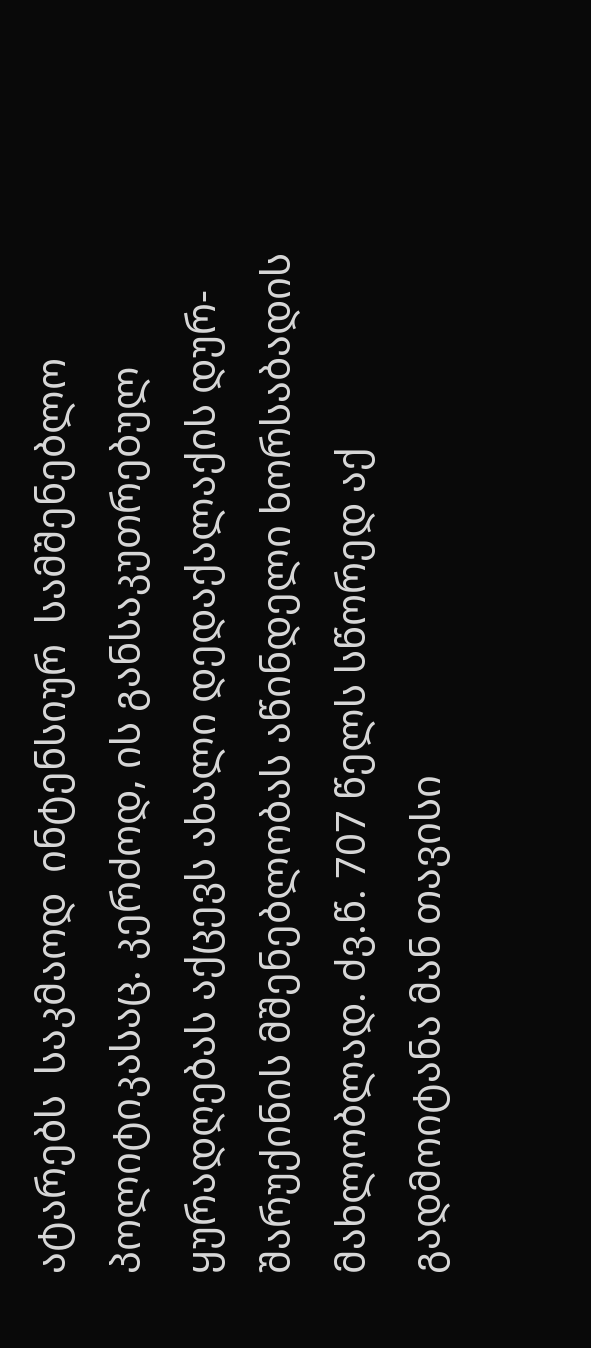ატარებს  საკმაოდ  ინტენსიურ  სამშენებლო პოლიტიკასაც. კერძოდ, ის განსაკუთრებულ ყურადღებას აქცევს ახალი დედაქალაქის დურ-შარუქინის მშენებლობას აწინდელი ხორსაბადის მახლობლად. ძვ.წ. 707 წელს სწორედ აქ გადმოიტანა მან თავისი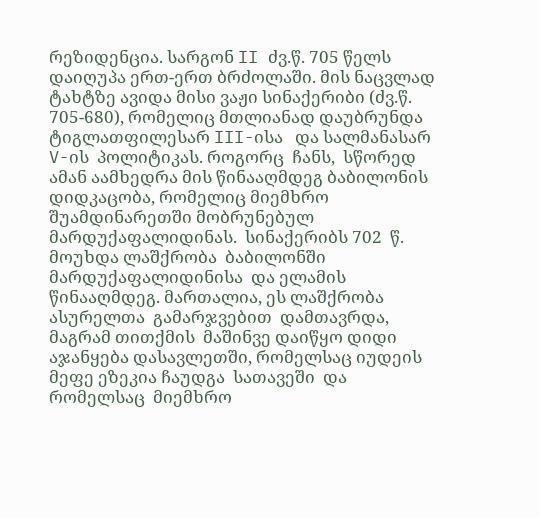რეზიდენცია. სარგონ II ძვ.წ. 705 წელს დაიღუპა ერთ-ერთ ბრძოლაში. მის ნაცვლად ტახტზე ავიდა მისი ვაჟი სინაქერიბი (ძვ.წ. 705-680), რომელიც მთლიანად დაუბრუნდა ტიგლათფილესარ III-ისა   და სალმანასარ  V-ის  პოლიტიკას. როგორც  ჩანს,  სწორედ ამან აამხედრა მის წინააღმდეგ ბაბილონის დიდკაცობა, რომელიც მიემხრო შუამდინარეთში მობრუნებულ  მარდუქაფალიდინას.  სინაქერიბს 702  წ. მოუხდა ლაშქრობა  ბაბილონში  მარდუქაფალიდინისა  და ელამის  წინააღმდეგ. მართალია, ეს ლაშქრობა  ასურელთა  გამარჯვებით  დამთავრდა, მაგრამ თითქმის  მაშინვე დაიწყო დიდი აჯანყება დასავლეთში, რომელსაც იუდეის მეფე ეზეკია ჩაუდგა  სათავეში  და რომელსაც  მიემხრო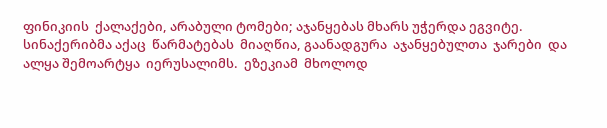ფინიკიის  ქალაქები, არაბული ტომები; აჯანყებას მხარს უჭერდა ეგვიტე.  სინაქერიბმა აქაც  წარმატებას  მიაღწია, გაანადგურა  აჯანყებულთა  ჯარები  და  ალყა შემოარტყა  იერუსალიმს.  ეზეკიამ  მხოლოდ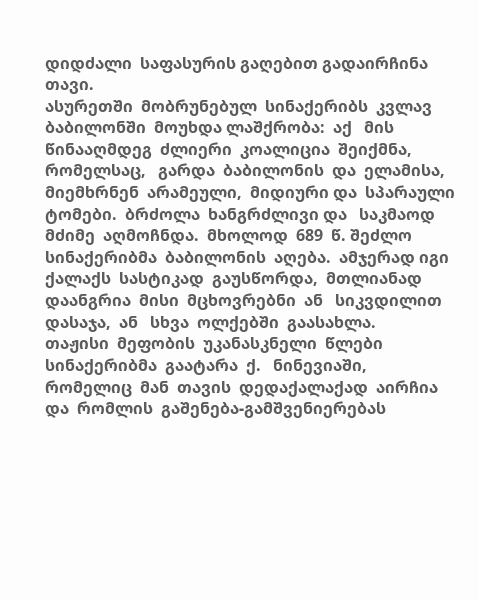დიდძალი  საფასურის გაღებით გადაირჩინა  თავი.
ასურეთში  მობრუნებულ  სინაქერიბს  კვლავ  ბაბილონში  მოუხდა ლაშქრობა:  აქ   მის   წინააღმდეგ  ძლიერი  კოალიცია  შეიქმნა,  რომელსაც,   გარდა  ბაბილონის  და  ელამისა,  მიემხრნენ  არამეული,  მიდიური და  სპარაული  ტომები.  ბრძოლა  ხანგრძლივი და   საკმაოდ  მძიმე  აღმოჩნდა.  მხოლოდ  689  წ. შეძლო  სინაქერიბმა  ბაბილონის  აღება.  ამჯერად იგი  ქალაქს  სასტიკად  გაუსწორდა,  მთლიანად  დაანგრია  მისი  მცხოვრებნი  ან   სიკვდილით  დასაჯა,  ან   სხვა  ოლქებში  გაასახლა.
თაჟისი  მეფობის  უკანასკნელი  წლები  სინაქერიბმა  გაატარა  ქ.   ნინევიაში,  რომელიც  მან  თავის  დედაქალაქად  აირჩია  და  რომლის  გაშენება-გამშვენიერებას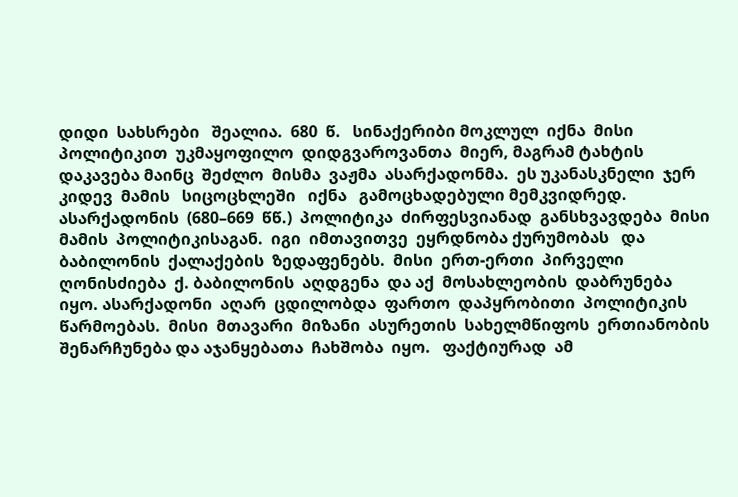დიდი  სახსრები   შეალია.  680  წ.   სინაქერიბი მოკლულ  იქნა  მისი  პოლიტიკით  უკმაყოფილო  დიდგვაროვანთა  მიერ, მაგრამ ტახტის დაკავება მაინც  შეძლო  მისმა  ვაჟმა  ასარქადონმა.  ეს უკანასკნელი  ჯერ  კიდევ  მამის   სიცოცხლეში   იქნა   გამოცხადებული მემკვიდრედ.
ასარქადონის  (680–669  წწ.)  პოლიტიკა  ძირფესვიანად  განსხვავდება  მისი  მამის  პოლიტიკისაგან.  იგი  იმთავითვე  ეყრდნობა ქურუმობას   და  ბაბილონის  ქალაქების  ზედაფენებს.  მისი  ერთ-ერთი  პირველი ღონისძიება  ქ. ბაბილონის  აღდგენა  და აქ  მოსახლეობის  დაბრუნება იყო. ასარქადონი  აღარ  ცდილობდა  ფართო  დაპყრობითი  პოლიტიკის წარმოებას.  მისი  მთავარი  მიზანი  ასურეთის  სახელმწიფოს  ერთიანობის  შენარჩუნება და აჯანყებათა  ჩახშობა  იყო.   ფაქტიურად  ამ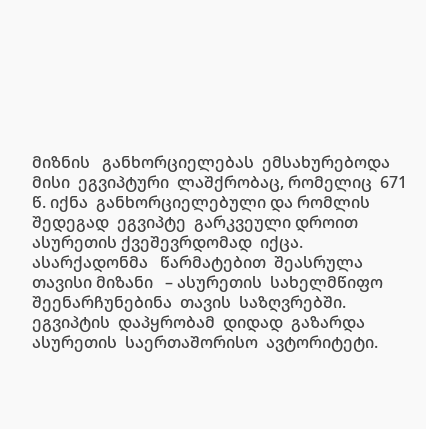მიზნის   განხორციელებას  ემსახურებოდა  მისი  ეგვიპტური  ლაშქრობაც, რომელიც  671  წ. იქნა  განხორციელებული და რომლის  შედეგად  ეგვიპტე  გარკვეული დროით ასურეთის ქვეშევრდომად  იქცა.  ასარქადონმა   წარმატებით  შეასრულა  თავისი მიზანი   – ასურეთის  სახელმწიფო შეენარჩუნებინა  თავის  საზღვრებში.  ეგვიპტის  დაპყრობამ  დიდად  გაზარდა  ასურეთის  საერთაშორისო  ავტორიტეტი.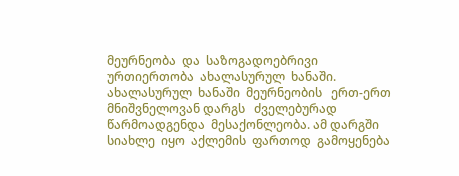მეურნეობა  და  საზოგადოებრივი  ურთიერთობა  ახალასურულ  ხანაში.
ახალასურულ  ხანაში  მეურნეობის   ერთ-ერთ   მნიშვნელოვან დარგს   ძველებურად  წარმოადგენდა  მესაქონლეობა. ამ დარგში  სიახლე  იყო  აქლემის  ფართოდ  გამოყენება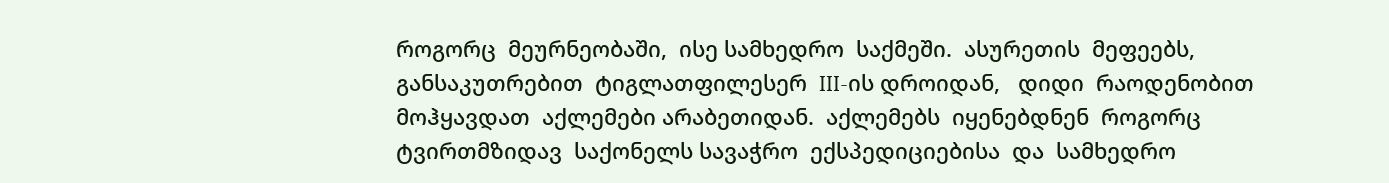როგორც  მეურნეობაში,  ისე სამხედრო  საქმეში.  ასურეთის  მეფეებს,  განსაკუთრებით  ტიგლათფილესერ  III-ის დროიდან,   დიდი  რაოდენობით  მოჰყავდათ  აქლემები არაბეთიდან.  აქლემებს  იყენებდნენ  როგორც  ტვირთმზიდავ  საქონელს სავაჭრო  ექსპედიციებისა  და  სამხედრო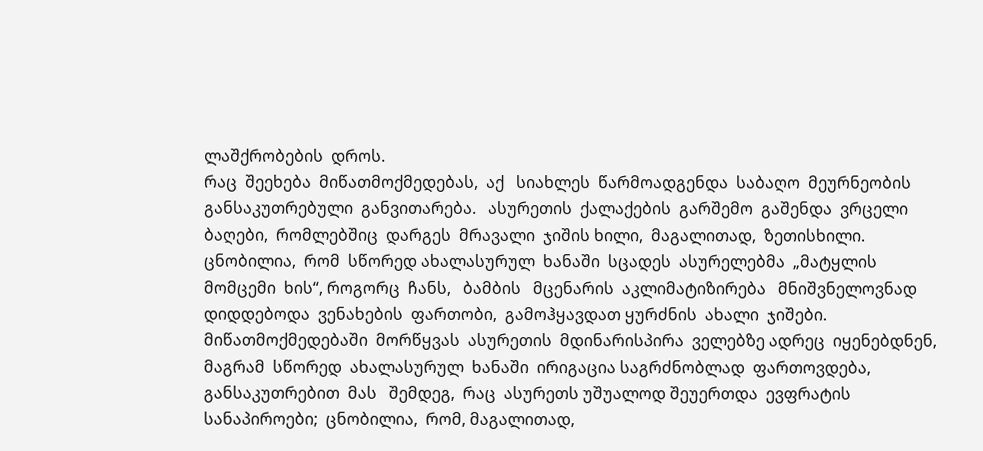ლაშქრობების  დროს.
რაც  შეეხება  მიწათმოქმედებას,  აქ   სიახლეს  წარმოადგენდა  საბაღო  მეურნეობის  განსაკუთრებული  განვითარება.   ასურეთის  ქალაქების  გარშემო  გაშენდა  ვრცელი  ბაღები,  რომლებშიც  დარგეს  მრავალი  ჯიშის ხილი,  მაგალითად,  ზეთისხილი.  ცნობილია,  რომ  სწორედ ახალასურულ  ხანაში  სცადეს  ასურელებმა  „მატყლის  მომცემი  ხის“, როგორც  ჩანს,   ბამბის   მცენარის  აკლიმატიზირება   მნიშვნელოვნად დიდდებოდა  ვენახების  ფართობი,  გამოჰყავდათ ყურძნის  ახალი  ჯიშები.
მიწათმოქმედებაში  მორწყვას  ასურეთის  მდინარისპირა  ველებზე ადრეც  იყენებდნენ,  მაგრამ  სწორედ  ახალასურულ  ხანაში  ირიგაცია საგრძნობლად  ფართოვდება,  განსაკუთრებით  მას   შემდეგ,  რაც  ასურეთს უშუალოდ შეუერთდა  ევფრატის  სანაპიროები;  ცნობილია,  რომ, მაგალითად,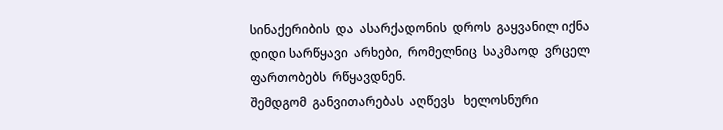სინაქერიბის  და  ასარქადონის  დროს  გაყვანილ იქნა  დიდი სარწყავი  არხები,  რომელნიც  საკმაოდ  ვრცელ  ფართობებს  რწყავდნენ.
შემდგომ  განვითარებას  აღწევს   ხელოსნური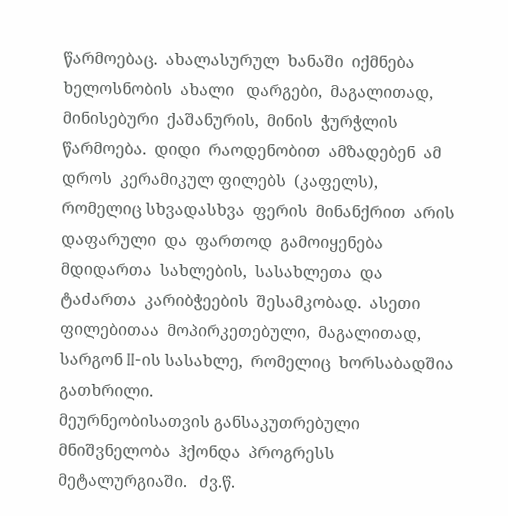წარმოებაც.  ახალასურულ  ხანაში  იქმნება  ხელოსნობის  ახალი   დარგები,  მაგალითად, მინისებური  ქაშანურის,  მინის  ჭურჭლის  წარმოება.  დიდი  რაოდენობით  ამზადებენ  ამ დროს  კერამიკულ ფილებს  (კაფელს), რომელიც სხვადასხვა  ფერის  მინანქრით  არის  დაფარული  და  ფართოდ  გამოიყენება  მდიდართა  სახლების,  სასახლეთა  და  ტაძართა  კარიბჭეების  შესამკობად.  ასეთი  ფილებითაა  მოპირკეთებული,  მაგალითად,  სარგონ II-ის სასახლე,  რომელიც  ხორსაბადშია  გათხრილი.
მეურნეობისათვის განსაკუთრებული  მნიშვნელობა  ჰქონდა  პროგრესს  მეტალურგიაში.   ძვ.წ.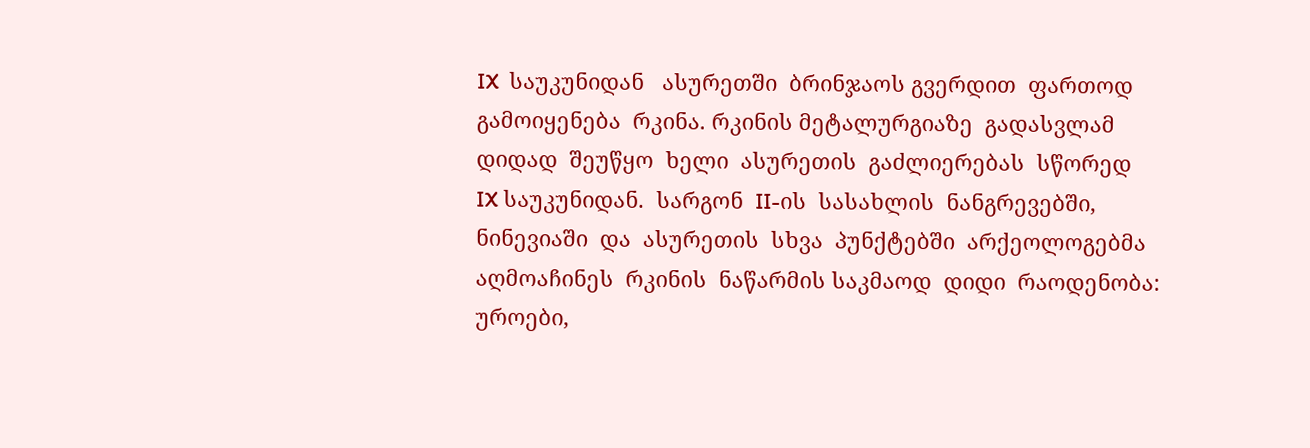IX  საუკუნიდან   ასურეთში  ბრინჯაოს გვერდით  ფართოდ  გამოიყენება  რკინა. რკინის მეტალურგიაზე  გადასვლამ  დიდად  შეუწყო  ხელი  ასურეთის  გაძლიერებას  სწორედ  IX საუკუნიდან.  სარგონ  II-ის  სასახლის  ნანგრევებში,  ნინევიაში  და  ასურეთის  სხვა  პუნქტებში  არქეოლოგებმა  აღმოაჩინეს  რკინის  ნაწარმის საკმაოდ  დიდი  რაოდენობა:  უროები,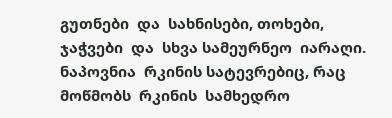გუთნები  და  სახნისები, თოხები, ჯაჭვები  და  სხვა სამეურნეო  იარაღი. ნაპოვნია  რკინის სატევრებიც, რაც მოწმობს  რკინის  სამხედრო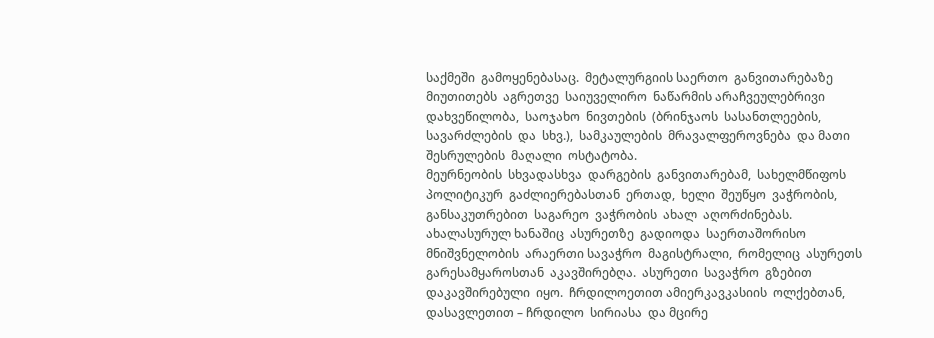საქმეში  გამოყენებასაც.  მეტალურგიის საერთო  განვითარებაზე  მიუთითებს  აგრეთვე  საიუველირო  ნაწარმის არაჩვეულებრივი  დახვეწილობა,  საოჯახო  ნივთების  (ბრინჯაოს  სასანთლეების,  სავარძლების  და  სხვ.),  სამკაულების  მრავალფეროვნება  და მათი   შესრულების  მაღალი  ოსტატობა.
მეურნეობის  სხვადასხვა  დარგების  განვითარებამ,  სახელმწიფოს პოლიტიკურ  გაძლიერებასთან  ერთად,  ხელი  შეუწყო  ვაჭრობის,  განსაკუთრებით  საგარეო  ვაჭრობის  ახალ  აღორძინებას.  ახალასურულ ხანაშიც  ასურეთზე  გადიოდა  საერთაშორისო  მნიშვნელობის  არაერთი სავაჭრო  მაგისტრალი,  რომელიც  ასურეთს  გარესამყაროსთან  აკავშირებღა.  ასურეთი  სავაჭრო  გზებით  დაკავშირებული  იყო.  ჩრდილოეთით ამიერკავკასიის  ოლქებთან, დასავლეთით – ჩრდილო  სირიასა  და მცირე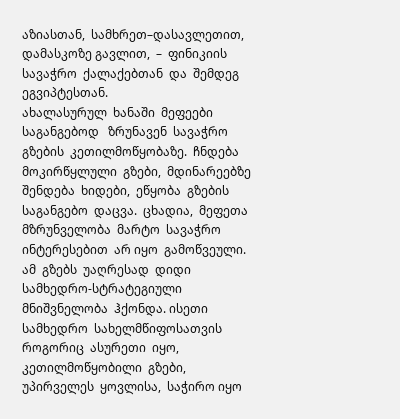აზიასთან,  სამხრეთ–დასავლეთით,  დამასკოზე გავლით,  –  ფინიკიის  სავაჭრო  ქალაქებთან  და  შემდეგ  ეგვიპტესთან.
ახალასურულ  ხანაში  მეფეები  საგანგებოდ   ზრუნავენ  სავაჭრო გზების  კეთილმოწყობაზე.  ჩნდება  მოკირწყლული  გზები,  მდინარეებზე  შენდება  ხიდები,  ეწყობა  გზების  საგანგებო  დაცვა.  ცხადია,  მეფეთა  მზრუნველობა  მარტო  სავაჭრო  ინტერესებით  არ იყო  გამოწვეული.  ამ  გზებს  უაღრესად  დიდი  სამხედრო-სტრატეგიული  მნიშვნელობა  ჰქონდა. ისეთი  სამხედრო  სახელმწიფოსათვის  როგორიც  ასურეთი  იყო,  კეთილმოწყობილი  გზები,  უპირველეს  ყოვლისა,  საჭირო იყო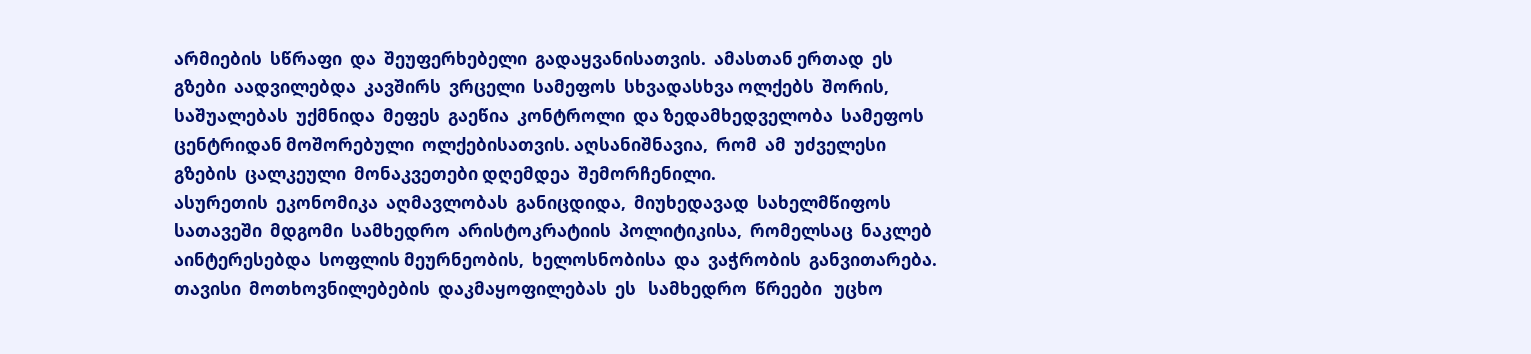არმიების  სწრაფი  და  შეუფერხებელი  გადაყვანისათვის.  ამასთან ერთად  ეს  გზები  აადვილებდა  კავშირს  ვრცელი  სამეფოს  სხვადასხვა ოლქებს  შორის,  საშუალებას  უქმნიდა  მეფეს  გაეწია  კონტროლი  და ზედამხედველობა  სამეფოს  ცენტრიდან მოშორებული  ოლქებისათვის. აღსანიშნავია,  რომ  ამ  უძველესი  გზების  ცალკეული  მონაკვეთები დღემდეა  შემორჩენილი.
ასურეთის  ეკონომიკა  აღმავლობას  განიცდიდა,  მიუხედავად  სახელმწიფოს  სათავეში  მდგომი  სამხედრო  არისტოკრატიის  პოლიტიკისა,  რომელსაც  ნაკლებ  აინტერესებდა  სოფლის მეურნეობის,  ხელოსნობისა  და  ვაჭრობის  განვითარება. თავისი  მოთხოვნილებების  დაკმაყოფილებას  ეს   სამხედრო  წრეები   უცხო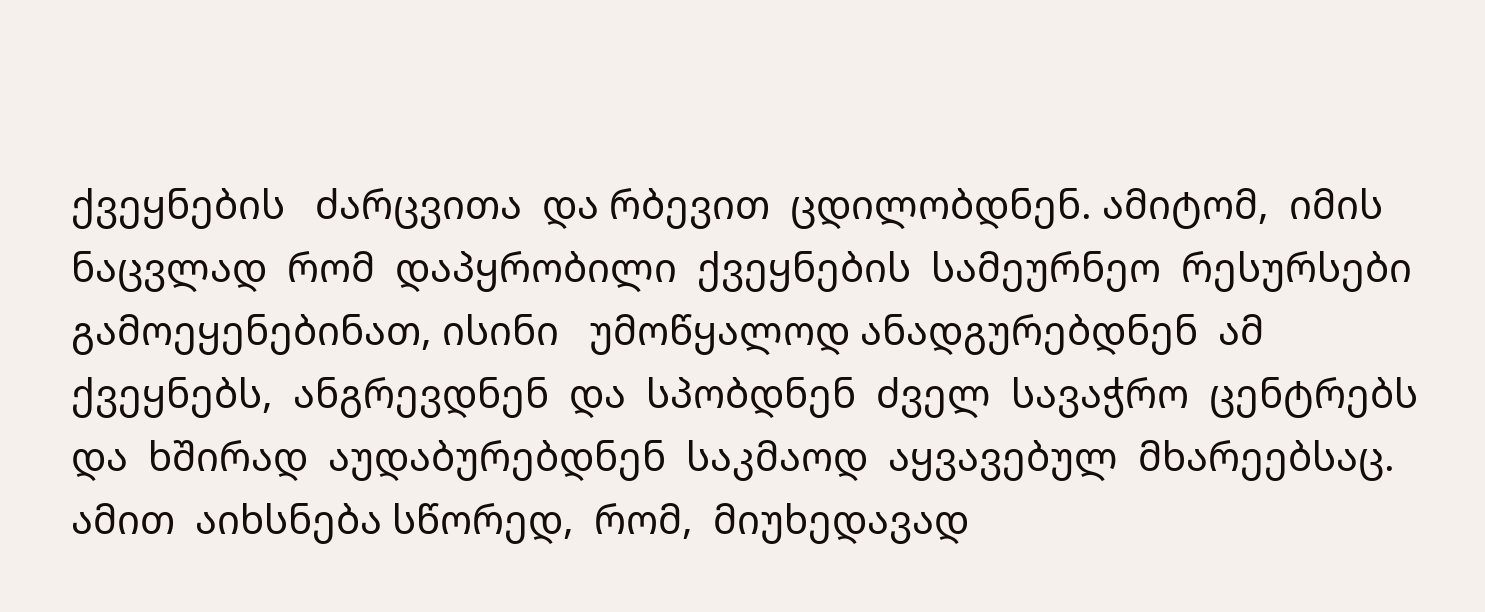ქვეყნების   ძარცვითა  და რბევით  ცდილობდნენ. ამიტომ,  იმის  ნაცვლად  რომ  დაპყრობილი  ქვეყნების  სამეურნეო  რესურსები  გამოეყენებინათ, ისინი   უმოწყალოდ ანადგურებდნენ  ამ  ქვეყნებს,  ანგრევდნენ  და  სპობდნენ  ძველ  სავაჭრო  ცენტრებს  და  ხშირად  აუდაბურებდნენ  საკმაოდ  აყვავებულ  მხარეებსაც.  ამით  აიხსნება სწორედ,  რომ,  მიუხედავად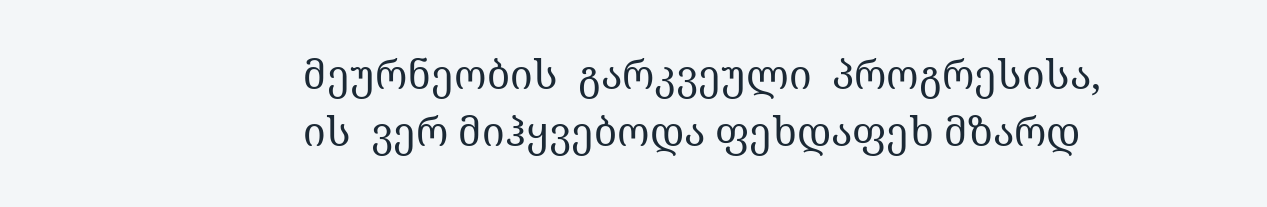მეურნეობის  გარკვეული  პროგრესისა,  ის  ვერ მიჰყვებოდა ფეხდაფეხ მზარდ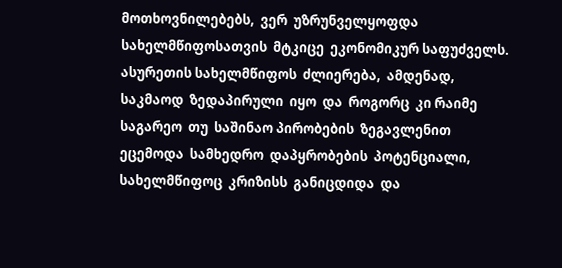მოთხოვნილებებს,  ვერ  უზრუნველყოფდა  სახელმწიფოსათვის  მტკიცე  ეკონომიკურ საფუძველს. ასურეთის სახელმწიფოს  ძლიერება,  ამდენად,  საკმაოდ  ზედაპირული  იყო  და  როგორც  კი რაიმე  საგარეო  თუ  საშინაო პირობების  ზეგავლენით  ეცემოდა  სამხედრო  დაპყრობების  პოტენციალი,   სახელმწიფოც  კრიზისს  განიცდიდა  და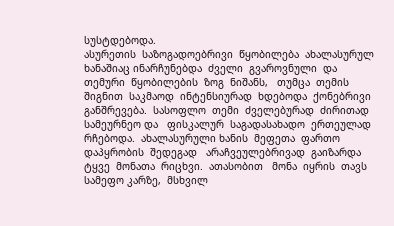სუსტდებოდა.
ასურეთის  საზოგადოებრივი  წყობილება  ახალასურულ  ხანაშიაც ინარჩუნებდა  ძველი  გვაროვნული  და  თემური  წყობილების  ზოგ  ნიშანს,   თუმცა  თემის  შიგნით  საკმაოდ  ინტენსიურად  ხდებოდა  ქონებრივი  განშრევება.  სასოფლო  თემი  ძველებურად  ძირითად  სამეურნეო და   ფისკალურ  საგადასახადო  ერთეულად  რჩებოდა.  ახალასურული ხანის  მეფეთა  ფართო  დაპყრობის  შედეგად   არაჩვეულებრივად  გაიზარდა  ტყვე  მონათა  რიცხვი.  ათასობით   მონა  იყრის  თავს  სამეფო კარზე,  მსხვილ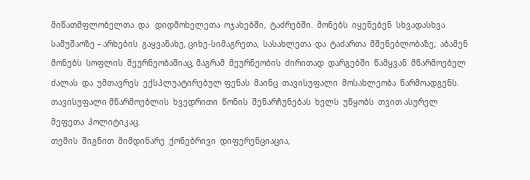მიწათმფლობელთა  და   დიდმოხელეთა  ოჯახებში,  ტაძრებში.  მონებს  იყენებენ  სხვადასხვა სამუშაოზე – არხების  გაყვანახე, ციხე-სიმაგრეთა,  სასახლეთა  და  ტაძართა  მშენებლობაზე;  აბამენ  მონებს  სოფლის  მეურნეობაშიაც, მაგრამ  მეურნეობის  ძირითად  დარგებში  წამყვან  მწარმოებელ  ძალას  და  უმთავრეს  ექსპლუატირებულ ფენას  მაინც  თავისუფალი  მოსახლეობა  წარმოადგენს.  თავისუფალი მწარმოებლის  ხვედრითი  წონის  შენარჩუნებას  ხელს  უწყობს  თვით ასურელ  მეფეთა  პოლიტიკაც.
თემის  შიგნით  მიმდინარე  ქონებრივი  დიფერენციაცია,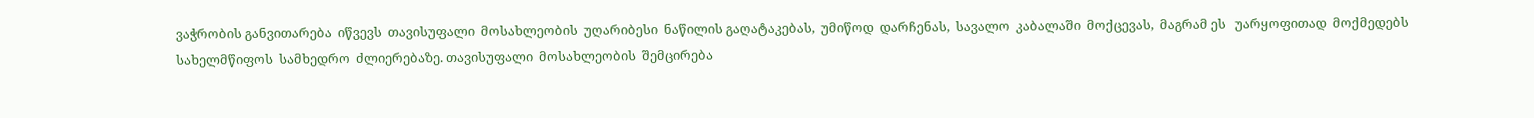ვაჭრობის განვითარება  იწვევს  თავისუფალი  მოსახლეობის  უღარიბესი  ნაწილის გაღატაკებას,  უმიწოდ  დარჩენას,  სავალო  კაბალაში  მოქცევას,  მაგრამ ეს   უარყოფითად  მოქმედებს  სახელმწიფოს  სამხედრო  ძლიერებაზე. თავისუფალი  მოსახლეობის  შემცირება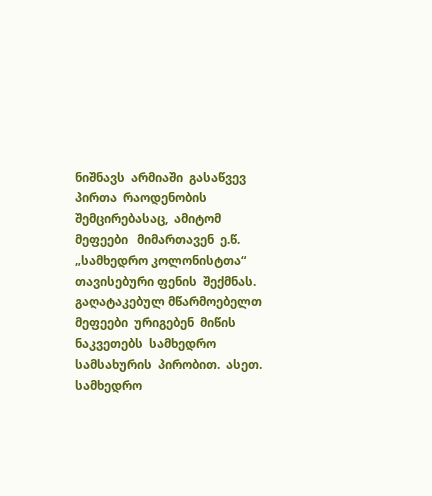ნიშნავს  არმიაში  გასაწვევ  პირთა  რაოდენობის  შემცირებასაც,  ამიტომ  მეფეები   მიმართავენ  ე.წ. „სამხედრო კოლონისტთა“ თავისებური ფენის  შექმნას.  გაღატაკებულ მწარმოებელთ  მეფეები  ურიგებენ  მიწის  ნაკვეთებს  სამხედრო  სამსახურის  პირობით.  ასეთ. სამხედრო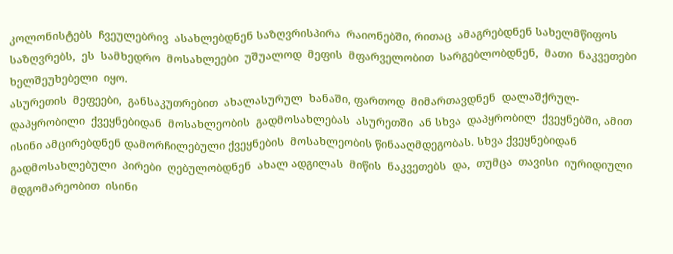კოლონისტებს  ჩვეულებრივ  ასახლებდნენ საზღვრისპირა  რაიონებში, რითაც  ამაგრებდნენ სახელმწიფოს საზღვრებს,  ეს  სამხედრო  მოსახლეები  უშუალოდ  მეფის  მფარველობით  სარგებლობდნენ,  მათი  ნაკვეთები  ხელშეუხებელი  იყო.
ასურეთის  მეფეები,  განსაკუთრებით  ახალასურულ  ხანაში, ფართოდ  მიმართავდნენ  დალაშქრულ-დაპყრობილი  ქვეყნებიდან  მოსახლეობის  გადმოსახლებას  ასურეთში  ან სხვა  დაპყრობილ  ქვეყნებში, ამით  ისინი ამცირებდნენ დამორჩილებული ქვეყნების  მოსახლეობის წინააღმდეგობას. სხვა ქვეყნებიდან  გადმოსახლებული  პირები  ღებულობდნენ  ახალ ადგილას  მიწის  ნაკვეთებს  და,  თუმცა  თავისი  იურიდიული მდგომარეობით  ისინი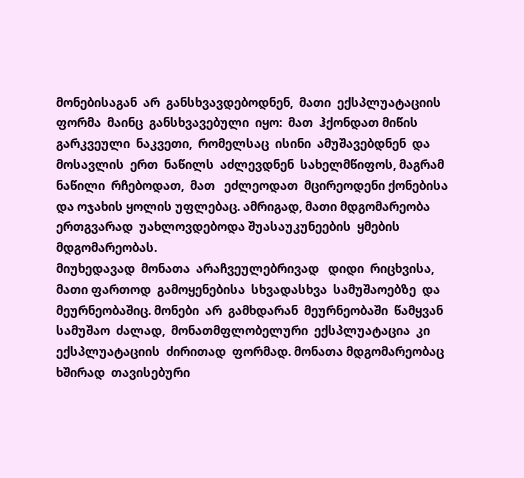მონებისაგან  არ  განსხვავდებოდნენ,  მათი  ექსპლუატაციის  ფორმა  მაინც  განსხვავებული  იყო:  მათ  ჰქონდათ მიწის  გარკვეული  ნაკვეთი,  რომელსაც  ისინი  ამუშავებდნენ  და  მოსავლის  ერთ  ნაწილს  აძლევდნენ  სახელმწიფოს, მაგრამ  ნაწილი  რჩებოდათ,  მათ   ეძლეოდათ  მცირეოდენი ქონებისა და ოჯახის ყოლის უფლებაც. ამრიგად, მათი მდგომარეობა ერთგვარად  უახლოვდებოდა შუასაუკუნეების  ყმების  მდგომარეობას.
მიუხედავად  მონათა  არაჩვეულებრივად   დიდი  რიცხვისა,  მათი ფართოდ  გამოყენებისა  სხვადასხვა  სამუშაოებზე  და  მეურნეობაშიც. მონები  არ  გამხდარან  მეურნეობაში  წამყვან  სამუშაო  ძალად,  მონათმფლობელური  ექსპლუატაცია  კი   ექსპლუატაციის  ძირითად  ფორმად. მონათა მდგომარეობაც  ხშირად  თავისებური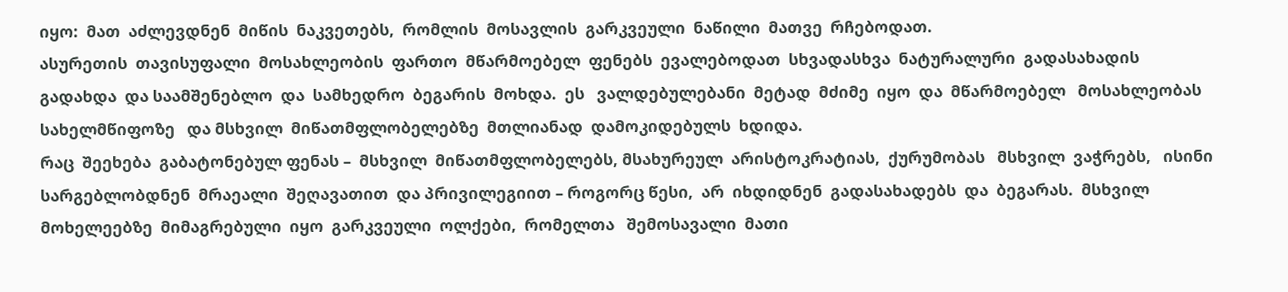იყო:  მათ  აძლევდნენ  მიწის  ნაკვეთებს,  რომლის  მოსავლის  გარკვეული  ნაწილი  მათვე  რჩებოდათ.
ასურეთის  თავისუფალი  მოსახლეობის  ფართო  მწარმოებელ  ფენებს  ევალებოდათ  სხვადასხვა  ნატურალური  გადასახადის  გადახდა  და საამშენებლო  და  სამხედრო  ბეგარის  მოხდა.  ეს   ვალდებულებანი  მეტად  მძიმე  იყო  და  მწარმოებელ   მოსახლეობას  სახელმწიფოზე   და მსხვილ  მიწათმფლობელებზე  მთლიანად  დამოკიდებულს  ხდიდა.
რაც  შეეხება  გაბატონებულ ფენას –  მსხვილ  მიწათმფლობელებს, მსახურეულ  არისტოკრატიას,  ქურუმობას   მსხვილ  ვაჭრებს,   ისინი სარგებლობდნენ  მრაეალი  შეღავათით  და პრივილეგიით – როგორც წესი,  არ  იხდიდნენ  გადასახადებს  და  ბეგარას.  მსხვილ მოხელეებზე  მიმაგრებული  იყო  გარკვეული  ოლქები,  რომელთა   შემოსავალი  მათი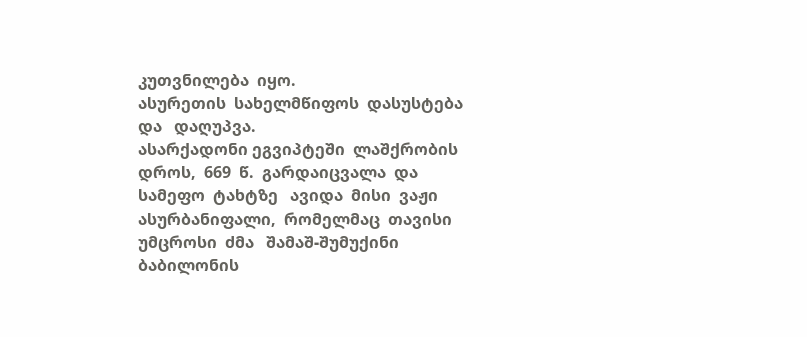კუთვნილება  იყო.
ასურეთის  სახელმწიფოს  დასუსტება   და   დაღუპვა.
ასარქადონი ეგვიპტეში  ლაშქრობის დროს,  669  წ.  გარდაიცვალა  და სამეფო  ტახტზე   ავიდა  მისი  ვაჟი  ასურბანიფალი,  რომელმაც  თავისი  უმცროსი  ძმა   შამაშ-შუმუქინი  ბაბილონის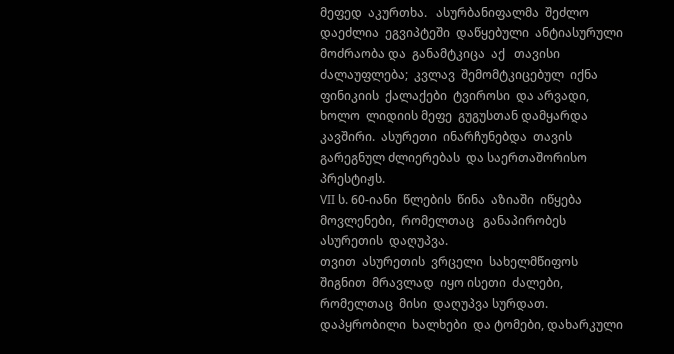მეფედ  აკურთხა.   ასურბანიფალმა  შეძლო  დაეძლია  ეგვიპტეში  დაწყებული  ანტიასურული  მოძრაობა და  განამტკიცა  აქ   თავისი  ძალაუფლება;  კვლავ  შემომტკიცებულ  იქნა   ფინიკიის  ქალაქები  ტვიროსი  და არვადი,  ხოლო  ლიდიის მეფე  გუგუსთან დამყარდა  კავშირი.  ასურეთი  ინარჩუნებდა  თავის  გარეგნულ ძლიერებას  და საერთაშორისო  პრესტიჟს.
VII ს. 60-იანი  წლების  წინა  აზიაში  იწყება  მოვლენები,  რომელთაც   განაპირობეს  ასურეთის  დაღუპვა.
თვით  ასურეთის  ვრცელი  სახელმწიფოს   შიგნით  მრავლად  იყო ისეთი  ძალები, რომელთაც  მისი  დაღუპვა სურდათ. დაპყრობილი  ხალხები  და ტომები, დახარკული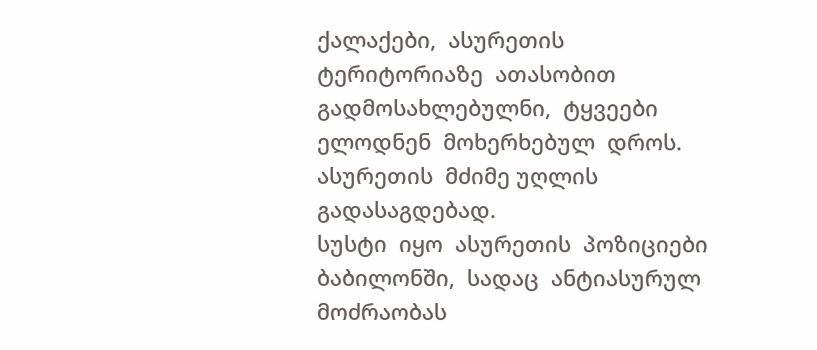ქალაქები,  ასურეთის ტერიტორიაზე  ათასობით  გადმოსახლებულნი,  ტყვეები  ელოდნენ  მოხერხებულ  დროს. ასურეთის  მძიმე უღლის  გადასაგდებად.
სუსტი  იყო  ასურეთის  პოზიციები  ბაბილონში,  სადაც  ანტიასურულ  მოძრაობას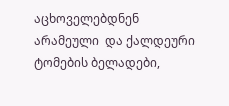აცხოველებდნენ  არამეული  და ქალდეური  ტომების ბელადები,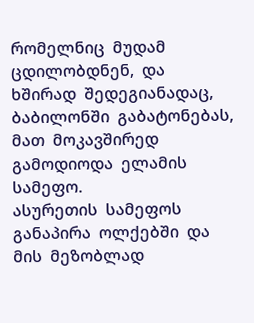რომელნიც  მუდამ  ცდილობდნენ,  და  ხშირად  შედეგიანადაც,  ბაბილონში  გაბატონებას,  მათ  მოკავშირედ  გამოდიოდა  ელამის სამეფო.
ასურეთის  სამეფოს  განაპირა  ოლქებში  და  მის  მეზობლად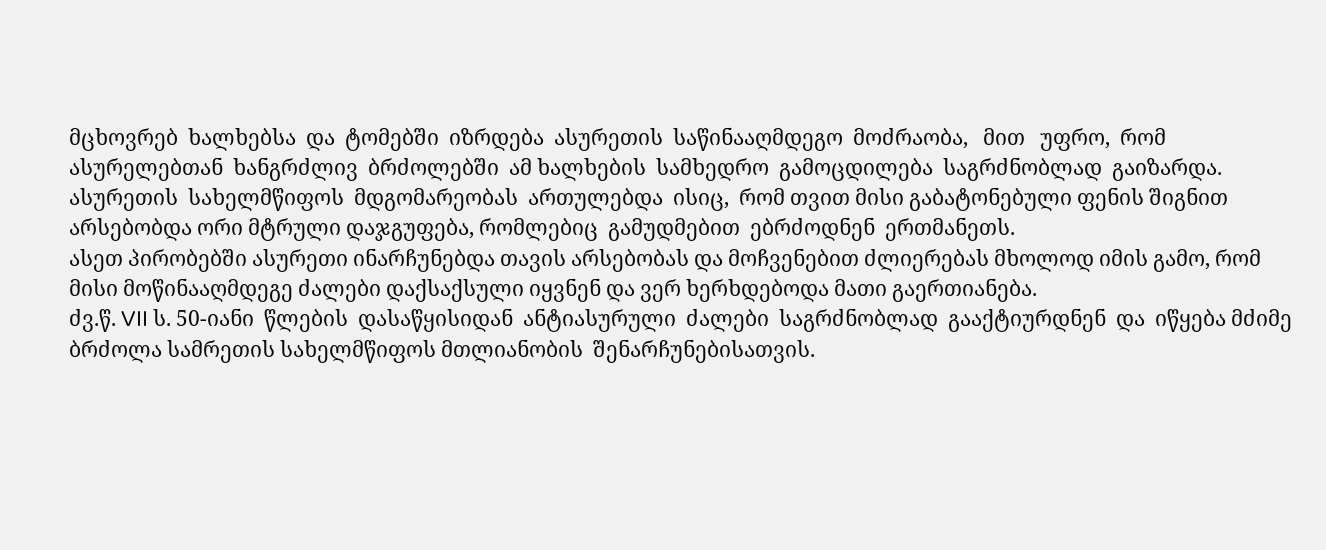მცხოვრებ  ხალხებსა  და  ტომებში  იზრდება  ასურეთის  საწინააღმდეგო  მოძრაობა,   მით   უფრო,  რომ   ასურელებთან  ხანგრძლივ  ბრძოლებში  ამ ხალხების  სამხედრო  გამოცდილება  საგრძნობლად  გაიზარდა.
ასურეთის  სახელმწიფოს  მდგომარეობას  ართულებდა  ისიც,  რომ თვით მისი გაბატონებული ფენის შიგნით არსებობდა ორი მტრული დაჯგუფება, რომლებიც  გამუდმებით  ებრძოდნენ  ერთმანეთს.
ასეთ პირობებში ასურეთი ინარჩუნებდა თავის არსებობას და მოჩვენებით ძლიერებას მხოლოდ იმის გამო, რომ მისი მოწინააღმდეგე ძალები დაქსაქსული იყვნენ და ვერ ხერხდებოდა მათი გაერთიანება.
ძვ.წ. VII ს. 50-იანი  წლების  დასაწყისიდან  ანტიასურული  ძალები  საგრძნობლად  გააქტიურდნენ  და  იწყება მძიმე ბრძოლა სამრეთის სახელმწიფოს მთლიანობის  შენარჩუნებისათვის.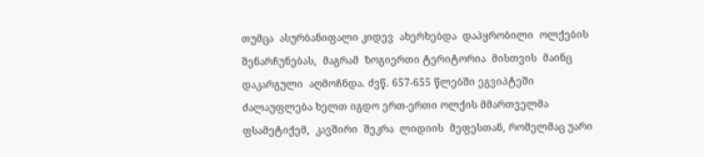თუმცა  ასურბანიფალი კიდევ  ახერხებდა  დაპყრობილი  ოლქების  შენარჩუნებას,  მაგრამ  ზოგიერთი ტერიტორია  მისთვის  მაინც  დაკარგული  აღმოჩნდა. ძვწ. 657-655 წლებში ეგვიპტეში ძალაუფლება ხელთ იგდო ერთ-ერთი ოლქის მმართველმა ფსამეტიქემ,  კავშირი  შეკრა  ლიდიის  მეფესთან, რომელმაც უარი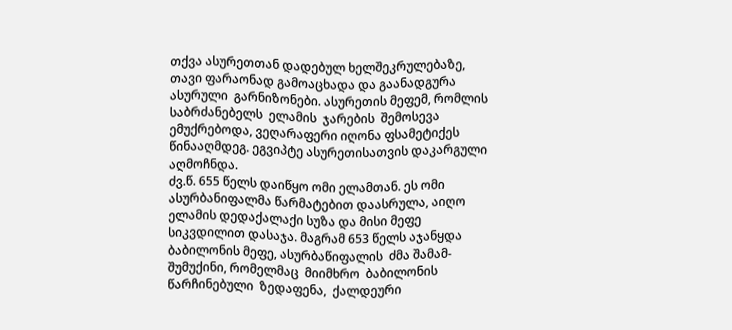თქვა ასურეთთან დადებულ ხელშეკრულებაზე,  თავი ფარაონად გამოაცხადა და გაანადგურა  ასურული  გარნიზონები. ასურეთის მეფემ, რომლის  საბრძანებელს  ელამის  ჯარების  შემოსევა ემუქრებოდა, ვეღარაფერი იღონა ფსამეტიქეს წინააღმდეგ. ეგვიპტე ასურეთისათვის დაკარგული აღმოჩნდა.
ძვ.წ. 655 წელს დაიწყო ომი ელამთან. ეს ომი ასურბანიფალმა წარმატებით დაასრულა, აიღო ელამის დედაქალაქი სუზა და მისი მეფე სიკვდილით დასაჯა. მაგრამ 653 წელს აჯანყდა ბაბილონის მეფე, ასურბაწიფალის  ძმა შამამ-შუმუქინი, რომელმაც  მიიმხრო  ბაბილონის  წარჩინებული  ზედაფენა,  ქალდეური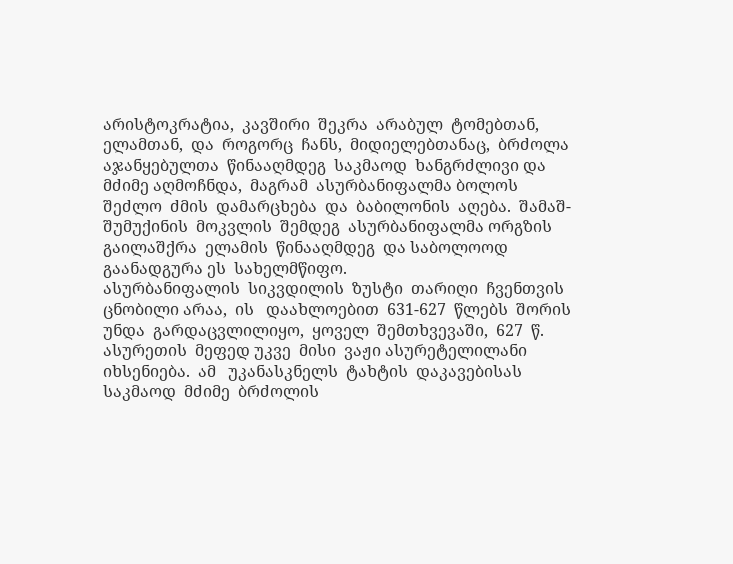არისტოკრატია,  კავშირი  შეკრა  არაბულ  ტომებთან,  ელამთან,  და  როგორც  ჩანს,  მიდიელებთანაც,  ბრძოლა  აჯანყებულთა  წინააღმდეგ  საკმაოდ  ხანგრძლივი და  მძიმე აღმოჩნდა,  მაგრამ  ასურბანიფალმა ბოლოს შეძლო  ძმის  დამარცხება  და  ბაბილონის  აღება.  შამაშ-შუმუქინის  მოკვლის  შემდეგ  ასურბანიფალმა ორგზის  გაილაშქრა  ელამის  წინააღმდეგ  და საბოლოოდ  გაანადგურა ეს  სახელმწიფო.
ასურბანიფალის  სიკვდილის  ზუსტი  თარიღი  ჩვენთვის  ცნობილი არაა,  ის   დაახლოებით  631-627  წლებს  შორის  უნდა  გარდაცვლილიყო,  ყოველ  შემთხვევაში,  627  წ. ასურეთის  მეფედ უკვე  მისი  ვაჟი ასურეტელილანი  იხსენიება.  ამ   უკანასკნელს  ტახტის  დაკავებისას საკმაოდ  მძიმე  ბრძოლის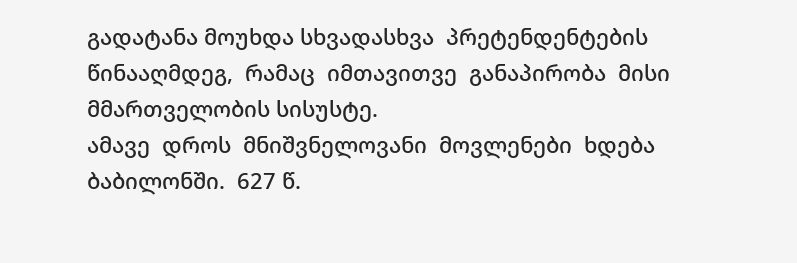გადატანა მოუხდა სხვადასხვა  პრეტენდენტების  წინააღმდეგ,  რამაც  იმთავითვე  განაპირობა  მისი მმართველობის სისუსტე.
ამავე  დროს  მნიშვნელოვანი  მოვლენები  ხდება  ბაბილონში.  627 წ.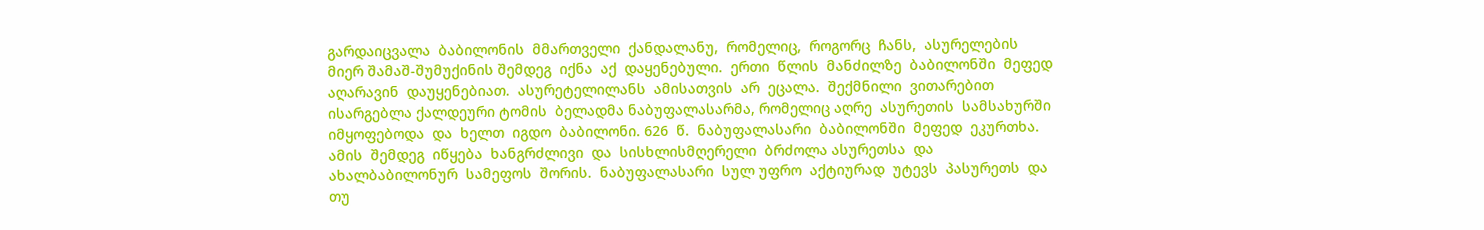გარდაიცვალა  ბაბილონის  მმართველი  ქანდალანუ,  რომელიც,  როგორც  ჩანს,  ასურელების  მიერ შამაშ-შუმუქინის შემდეგ  იქნა  აქ  დაყენებული.  ერთი  წლის  მანძილზე  ბაბილონში  მეფედ  აღარავინ  დაუყენებიათ.  ასურეტელილანს  ამისათვის  არ  ეცალა.  შექმნილი  ვითარებით  ისარგებლა ქალდეური ტომის  ბელადმა ნაბუფალასარმა, რომელიც აღრე  ასურეთის  სამსახურში  იმყოფებოდა  და  ხელთ  იგდო  ბაბილონი. 626  წ.  ნაბუფალასარი  ბაბილონში  მეფედ  ეკურთხა.
ამის  შემდეგ  იწყება  ხანგრძლივი  და  სისხლისმღერელი  ბრძოლა ასურეთსა  და  ახალბაბილონურ  სამეფოს  შორის.  ნაბუფალასარი  სულ უფრო  აქტიურად  უტევს  პასურეთს  და   თუ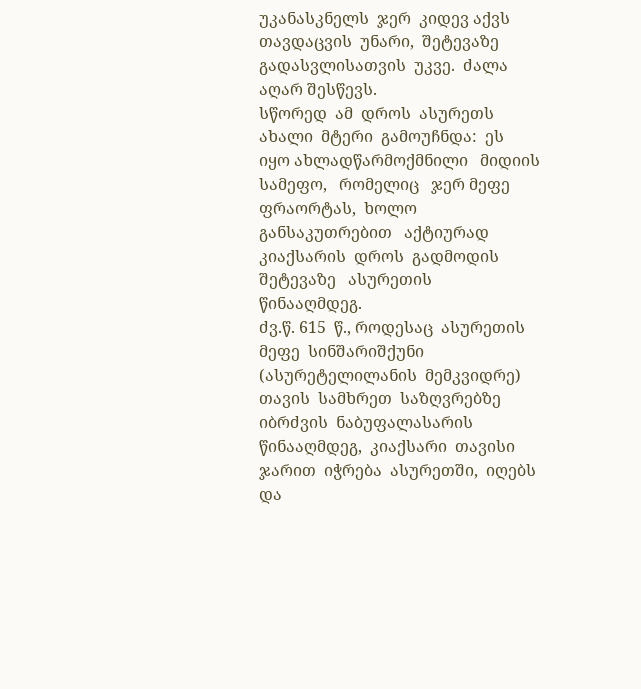უკანასკნელს  ჯერ  კიდევ აქვს  თავდაცვის  უნარი,  შეტევაზე  გადასვლისათვის  უკვე.  ძალა  აღარ შესწევს.
სწორედ  ამ  დროს  ასურეთს  ახალი  მტერი  გამოუჩნდა:  ეს   იყო ახლადწარმოქმნილი   მიდიის   სამეფო,   რომელიც   ჯერ მეფე  ფრაორტას,  ხოლო  განსაკუთრებით   აქტიურად   კიაქსარის  დროს  გადმოდის  შეტევაზე   ასურეთის  წინააღმდეგ.
ძვ.წ. 615  წ., როდესაც  ასურეთის  მეფე  სინშარიშქუნი  (ასურეტელილანის  მემკვიდრე)  თავის  სამხრეთ  საზღვრებზე  იბრძვის  ნაბუფალასარის წინააღმდეგ,  კიაქსარი  თავისი  ჯარით  იჭრება  ასურეთში,  იღებს  და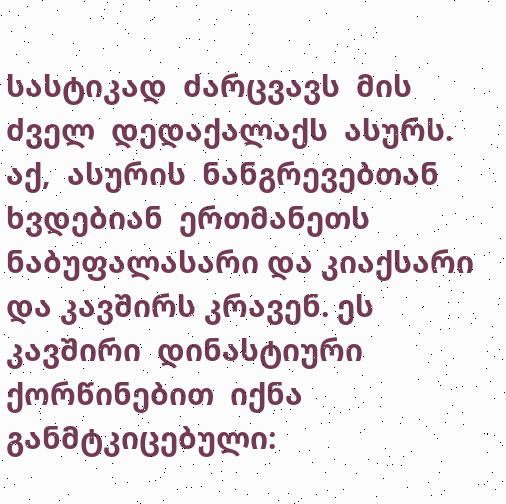სასტიკად  ძარცვავს  მის  ძველ  დედაქალაქს  ასურს.  აქ,  ასურის  ნანგრევებთან  ხვდებიან  ერთმანეთს  ნაბუფალასარი და კიაქსარი  და კავშირს კრავენ. ეს კავშირი  დინასტიური  ქორწინებით  იქნა  განმტკიცებული: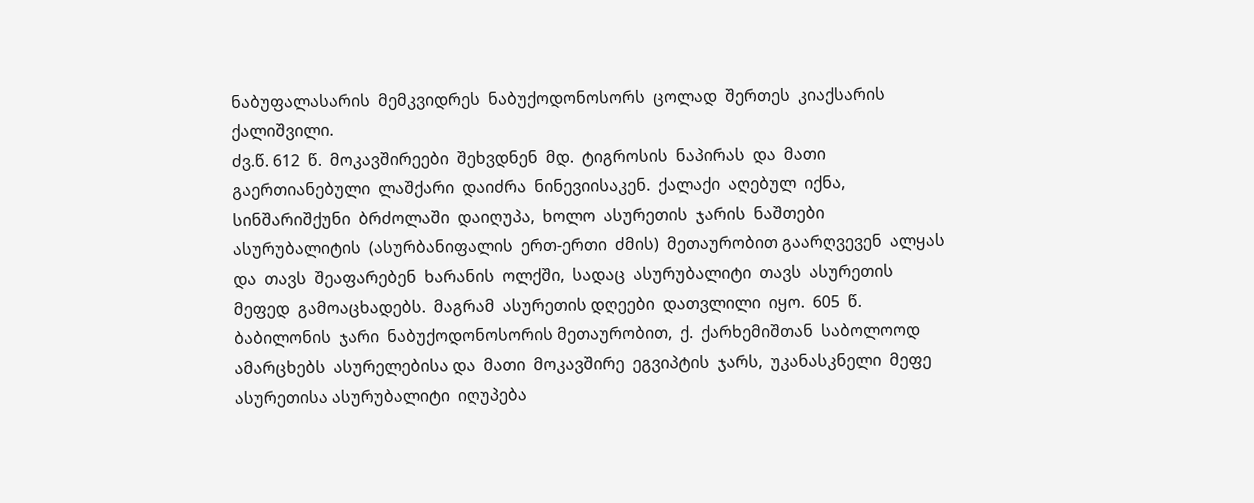ნაბუფალასარის  მემკვიდრეს  ნაბუქოდონოსორს  ცოლად  შერთეს  კიაქსარის  ქალიშვილი.
ძვ.წ. 612  წ.  მოკავშირეები  შეხვდნენ  მდ.  ტიგროსის  ნაპირას  და  მათი გაერთიანებული  ლაშქარი  დაიძრა  ნინევიისაკენ.  ქალაქი  აღებულ  იქნა, სინშარიშქუნი  ბრძოლაში  დაიღუპა,  ხოლო  ასურეთის  ჯარის  ნაშთები  ასურუბალიტის  (ასურბანიფალის  ერთ-ერთი  ძმის)  მეთაურობით გაარღვევენ  ალყას  და  თავს  შეაფარებენ  ხარანის  ოლქში,  სადაც  ასურუბალიტი  თავს  ასურეთის  მეფედ  გამოაცხადებს.  მაგრამ  ასურეთის დღეები  დათვლილი  იყო.  605  წ.  ბაბილონის  ჯარი  ნაბუქოდონოსორის მეთაურობით,  ქ.  ქარხემიშთან  საბოლოოდ  ამარცხებს  ასურელებისა და  მათი  მოკავშირე  ეგვიპტის  ჯარს,  უკანასკნელი  მეფე  ასურეთისა ასურუბალიტი  იღუპება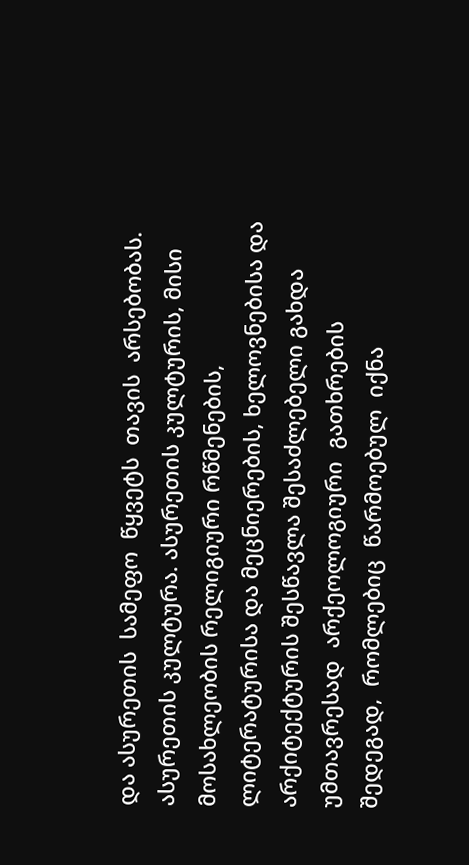და ასურეთის  სამეფო  წყვეტს  თავის  არსებობას.
ასურეთის კულტურა. ასურეთის კულტურის, მისი მოსახლეობის რელიგიური რწმენების, ლიტერატურისა და მეცნიერების, ხელოვნებისა და არქიტექტურის შესწავლა შესაძლებელი გახდა  უმთავრესად  არქეოლოგიური  გათხრების  შედეგად,  რომლებიც  წარმოებულ  იქნა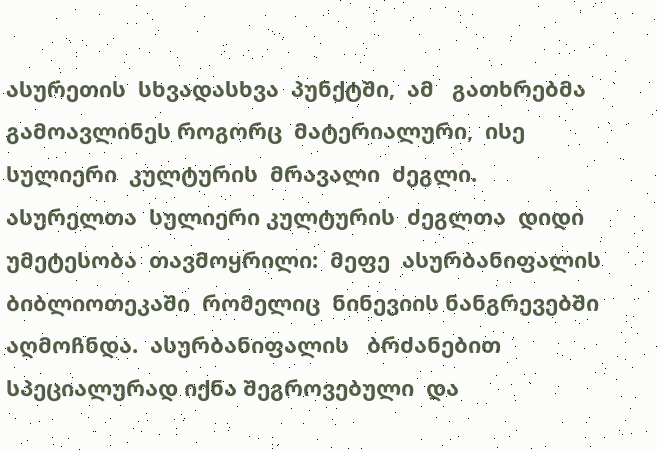ასურეთის  სხვადასხვა  პუნქტში,  ამ   გათხრებმა  გამოავლინეს როგორც  მატერიალური,  ისე  სულიერი  კულტურის  მრავალი  ძეგლი.
ასურელთა  სულიერი კულტურის  ძეგლთა  დიდი  უმეტესობა  თავმოყრილი:  მეფე  ასურბანიფალის  ბიბლიოთეკაში  რომელიც  ნინევიის ნანგრევებში  აღმოჩნდა.  ასურბანიფალის   ბრძანებით  სპეციალურად იქნა შეგროვებული  და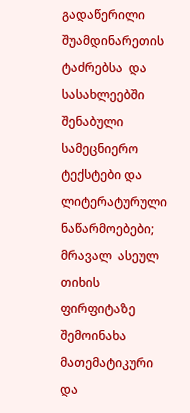გადაწერილი შუამდინარეთის  ტაძრებსა  და  სასახლეებში  შენაბული  სამეცნიერო  ტექსტები და ლიტერატურული ნაწარმოებები;  მრავალ  ასეულ  თიხის  ფირფიტაზე  შემოინახა  მათემატიკური  და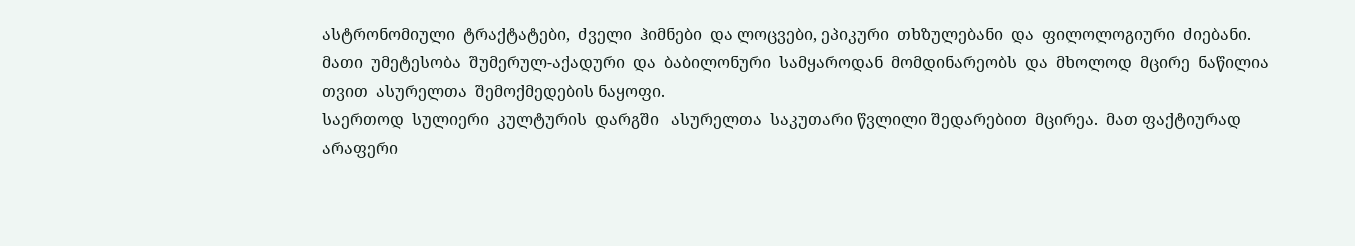ასტრონომიული  ტრაქტატები,  ძველი  ჰიმნები  და ლოცვები, ეპიკური  თხზულებანი  და  ფილოლოგიური  ძიებანი.  მათი  უმეტესობა  შუმერულ-აქადური  და  ბაბილონური  სამყაროდან  მომდინარეობს  და  მხოლოდ  მცირე  ნაწილია  თვით  ასურელთა  შემოქმედების ნაყოფი.
საერთოდ  სულიერი  კულტურის  დარგში   ასურელთა  საკუთარი წვლილი შედარებით  მცირეა.  მათ ფაქტიურად  არაფერი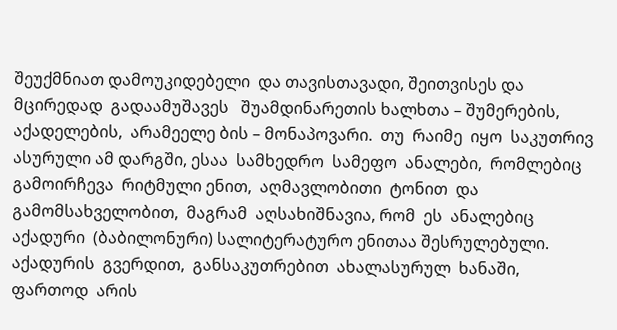შეუქმნიათ დამოუკიდებელი  და თავისთავადი, შეითვისეს და მცირედად  გადაამუშავეს   შუამდინარეთის ხალხთა – შუმერების, აქადელების,  არამეელე ბის – მონაპოვარი.  თუ  რაიმე  იყო  საკუთრივ  ასურული ამ დარგში, ესაა  სამხედრო  სამეფო  ანალები,  რომლებიც  გამოირჩევა  რიტმული ენით,  აღმავლობითი  ტონით  და  გამომსახველობით,  მაგრამ  აღსახიშნავია, რომ  ეს  ანალებიც  აქადური  (ბაბილონური) სალიტერატურო ენითაა შესრულებული. აქადურის  გვერდით,  განსაკუთრებით  ახალასურულ  ხანაში,   ფართოდ  არის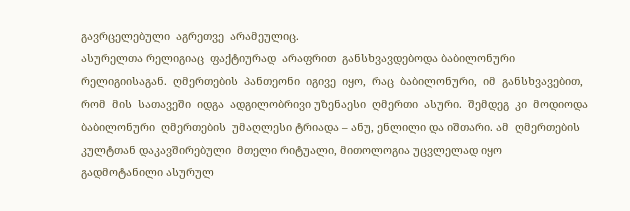გავრცელებული  აგრეთვე  არამეულიც.
ასურელთა რელიგიაც  ფაქტიურად  არაფრით  განსხვავდებოდა ბაბილონური რელიგიისაგან.  ღმერთების  პანთეონი  იგივე  იყო,  რაც  ბაბილონური,  იმ  განსხვავებით,  რომ  მის  სათავეში  იდგა  ადგილობრივი უზენაესი  ღმერთი  ასური.  შემდეგ  კი  მოდიოდა  ბაბილონური  ღმერთების  უმაღლესი ტრიადა – ანუ, ენლილი და იშთარი. ამ  ღმერთების კულტთან დაკავშირებული  მთელი რიტუალი, მითოლოგია უცვლელად იყო  გადმოტანილი ასურულ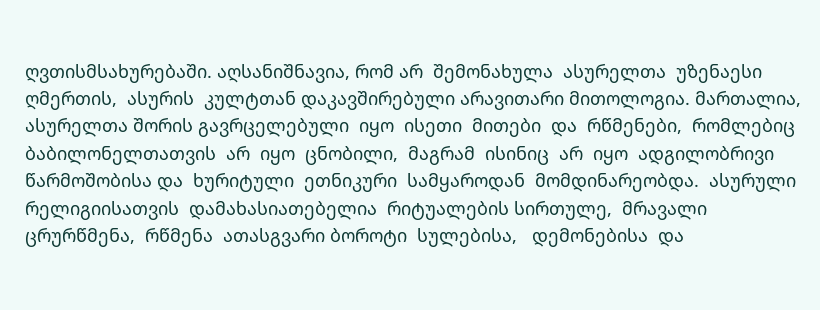ღვთისმსახურებაში. აღსანიშნავია, რომ არ  შემონახულა  ასურელთა  უზენაესი  ღმერთის,  ასურის  კულტთან დაკავშირებული არავითარი მითოლოგია. მართალია,  ასურელთა შორის გავრცელებული  იყო  ისეთი  მითები  და  რწმენები,  რომლებიც  ბაბილონელთათვის  არ  იყო  ცნობილი,  მაგრამ  ისინიც  არ  იყო  ადგილობრივი  წარმოშობისა და  ხურიტული  ეთნიკური  სამყაროდან  მომდინარეობდა.  ასურული  რელიგიისათვის  დამახასიათებელია  რიტუალების სირთულე,  მრავალი  ცრურწმენა,  რწმენა  ათასგვარი ბოროტი  სულებისა,   დემონებისა  და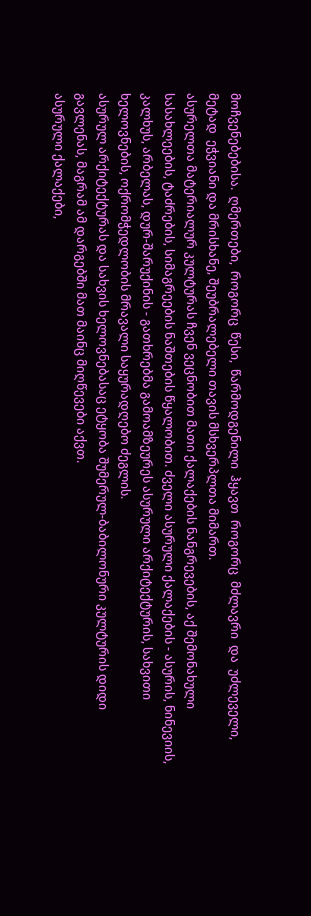მოჩვენებებისა.  ღმერთები,  როგორც  წესი,  წარმოდგენილი  ჰყავთ  როგორც  მძლავრი  და  უძლეველი,  მეტად  ეჭვიანი და მრისხანე, შეუბრალებელი თავის მსხვერპლთა მიმართ.
ასურელთა მატერიალურ კულტურას ჩვენ ვეცნობით მათი ქალაქების ნანგრევების, აქ შემონახული სასახლეების, ტაძრების, სიმაგრეების ნაშთების წყალობით. ძველი ასურული ქალაქების - ასურის, ნინევიის, კალხუს, არბელას, დურ-შარუქინის - გათხრებმა გამოამზეურეს ასურული არქიტექტურის, სახვითი ხელოვნების, ოქრომჭედლობის მრავალი საყურადღებო ძეგლის.
ასურულ არქიტექტურას და სახვის ხელოვნებასაც ეტყობა შუმერულ-ბაბილონური კულტურის დიდი გავლენას, მაგრამ ამ დარგებში მათ მაინც მიღწევები აქვთ.
ასურული ქალაქები,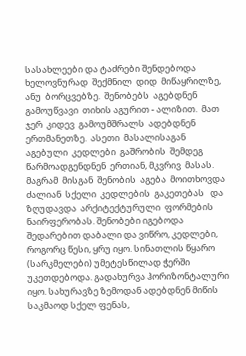სასახლეები და ტაძრები შენდებოდა ხელოვნურად  შექმნილ  დიდ  მიწაყრილზე,  ანუ  ბორცვებზე.  შენობებს  აგებდნენ  გამოუწვავი  თიხის აგურით - ალიზით.  მათ  ჯერ  კიდევ  გამოუმშრალს  ადებდნენ  ერთმანეთზე.  ასეთი  მასალისაგან  აგებული  კედლები  გაშრობის  შემდეგ წარმოადგენდნენ  ერთიან, მკვრივ  მასას.  მაგრამ  მისგან  შენობის  აგება  მოითხოვდა  ძალიან  სქელი  კედლების  გაკეთებას   და  ზღუდავდა  არქიტექტურული  ფორმების  ნაირფერობას. შენობები იგებოდა შედარებით დაბალი და ვიწრო, კედლები, როგორც წესი, ყრუ იყო. სინათლის წყარო (სარკმელები) უმეტესწილად ჭერში უკეთდებოდა. გადახურვა ჰორიზონტალური იყო. სახურავზე ზემოდან ადებდნენ მიწის საკმაოდ სქელ ფენას,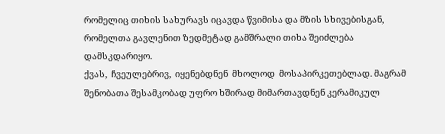რომელიც თიხის სახურავს იცავდა წვიმისა და მზის სხივებისგან, რომელთა გავლენით ზედმეტად გამშრალი თიხა შეიძლება დამსკდარიყო.
ქვას,  ჩვეულებრივ,  იყენებდნენ  მხოლოდ  მოსაპირკეთებლად. მაგრამ შენობათა შესამკობად უფრო ხშირად მიმართავდნენ კერამიკულ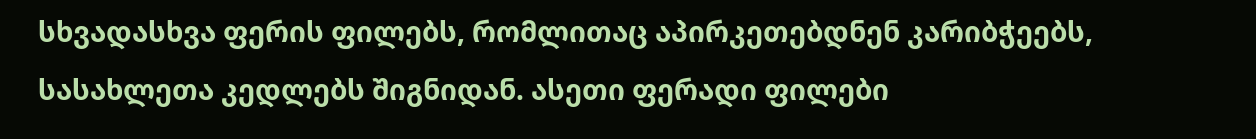სხვადასხვა ფერის ფილებს, რომლითაც აპირკეთებდნენ კარიბჭეებს, სასახლეთა კედლებს შიგნიდან. ასეთი ფერადი ფილები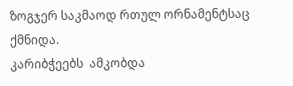ზოგჯერ საკმაოდ რთულ ორნამენტსაც ქმნიდა.
კარიბჭეებს  ამკობდა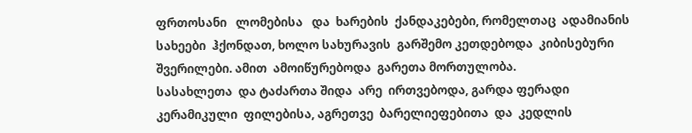ფრთოსანი   ლომებისა   და  ხარების  ქანდაკებები, რომელთაც  ადამიანის  სახეები  ჰქონდათ, ხოლო სახურავის  გარშემო კეთდებოდა  კიბისებური  შვერილები. ამით  ამოიწურებოდა  გარეთა მორთულობა.
სასახლეთა  და ტაძართა შიდა  არე  ირთვებოდა, გარდა ფერადი კერამიკული  ფილებისა, აგრეთვე  ბარელიეფებითა  და  კედლის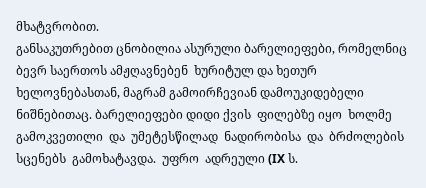მხატვრობით.
განსაკუთრებით ცნობილია ასურული ბარელიეფები, რომელნიც ბევრ საერთოს ამჟღავნებენ  ხურიტულ და ხეთურ  ხელოვნებასთან, მაგრამ გამოირჩევიან დამოუკიდებელი ნიშნებითაც. ბარელიეფები დიდი ქვის  ფილებზე იყო  ხოლმე  გამოკვეთილი  და  უმეტესწილად  ნადირობისა  და  ბრძოლების  სცენებს  გამოხატავდა.  უფრო  ადრეული (IX ს.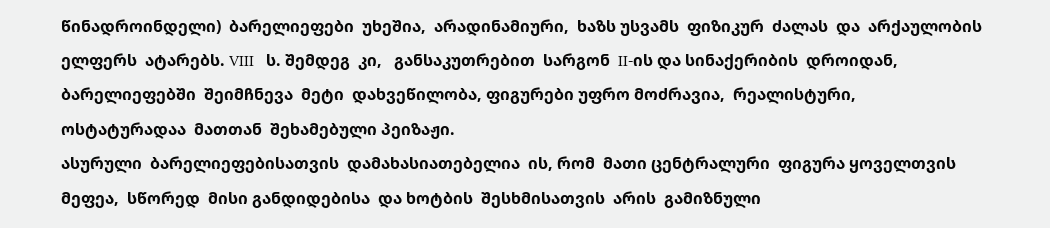წინადროინდელი)  ბარელიეფები  უხეშია,  არადინამიური,  ხაზს უსვამს  ფიზიკურ  ძალას  და  არქაულობის  ელფერს  ატარებს. VIII   ს. შემდეგ  კი,   განსაკუთრებით  სარგონ  II-ის და სინაქერიბის  დროიდან, ბარელიეფებში  შეიმჩნევა  მეტი  დახვეწილობა, ფიგურები უფრო მოძრავია,  რეალისტური, ოსტატურადაა  მათთან  შეხამებული პეიზაჟი.
ასურული  ბარელიეფებისათვის  დამახასიათებელია  ის, რომ  მათი ცენტრალური  ფიგურა ყოველთვის  მეფეა,  სწორედ  მისი განდიდებისა  და ხოტბის  შესხმისათვის  არის  გამიზნული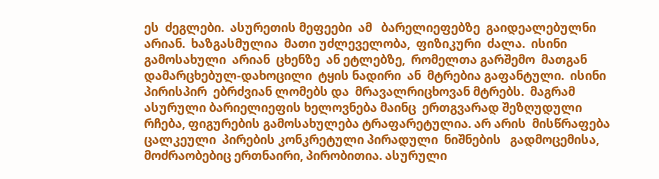ეს  ძეგლები.  ასურეთის მეფეები  ამ   ბარელიეფებზე  გაიდეალებულნი არიან.  ხაზგასმულია  მათი უძლეველობა,  ფიზიკური  ძალა.  ისინი  გამოსახული  არიან  ცხენზე  ან ეტლებზე,  რომელთა გარშემო  მათგან  დამარცხებულ-დახოცილი  ტყის ნადირი  ან  მტრებია გაფანტული.  ისინი  პირისპირ  ებრძვიან ლომებს და  მრავალრიცხოვან მტრებს.  მაგრამ  ასურული ბარიელიეფის ხელოვნება მაინც  ერთგვარად შეზღუდული  რჩება, ფიგურების გამოსახულება ტრაფარეტულია. არ არის  მისწრაფება ცალკეული  პირების კონკრეტული პირადული  ნიშნების   გადმოცემისა, მოძრაობებიც ერთნაირი, პირობითია. ასურული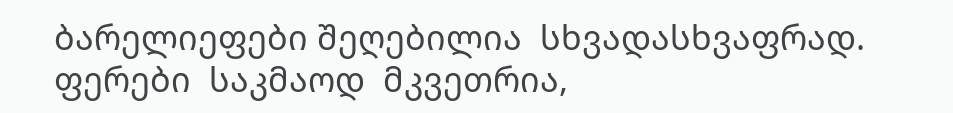ბარელიეფები შეღებილია  სხვადასხვაფრად. ფერები  საკმაოდ  მკვეთრია,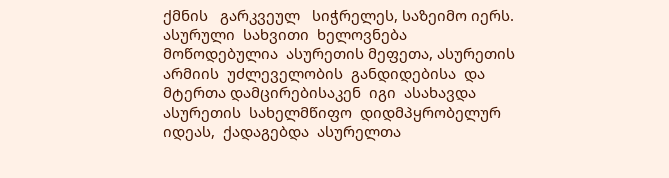ქმნის   გარკვეულ   სიჭრელეს, საზეიმო იერს.
ასურული  სახვითი  ხელოვნება მოწოდებულია  ასურეთის მეფეთა, ასურეთის  არმიის  უძლეველობის  განდიდებისა  და  მტერთა დამცირებისაკენ  იგი  ასახავდა  ასურეთის  სახელმწიფო  დიდმპყრობელურ იდეას,  ქადაგებდა  ასურელთა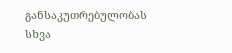განსაკუთრებულობას  სხვა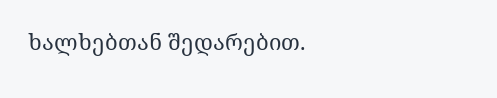ხალხებთან შედარებით.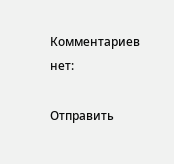Комментариев нет:

Отправить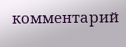комментарий